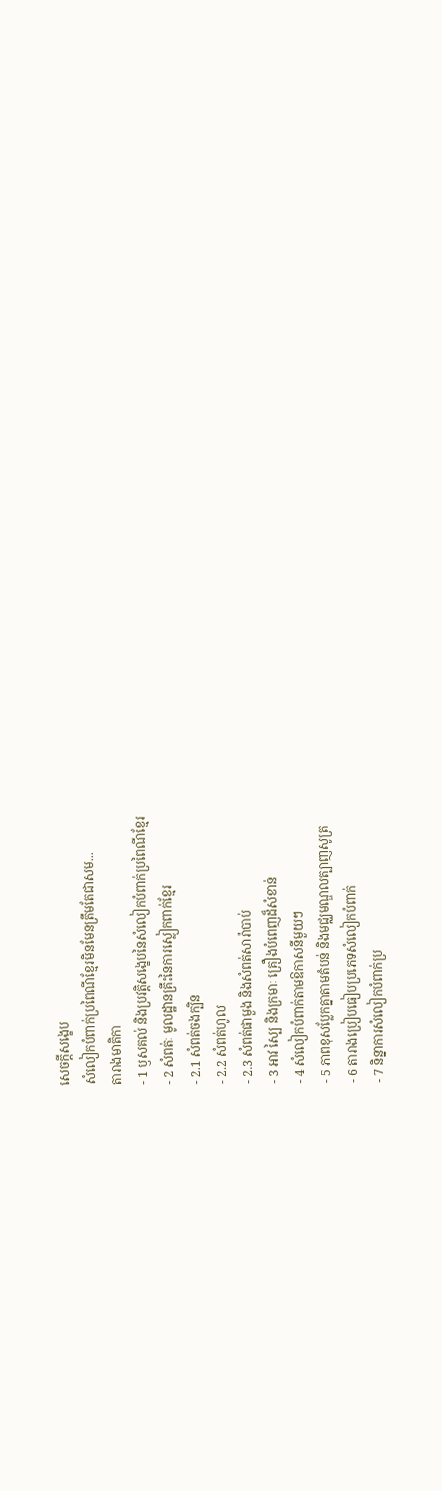សេចក្តីសង្ខេប
សំលៀកបំពាក់ប្រពៃណីខ្មែរមិនមែនត្រឹមតែជាសម...
តារាងមាតិកា
- 1 ឫសគល់ និងប្រវត្តិសង្ខេបនៃសំលៀកបំពាក់ប្រពៃណីខ្មែរ
- 2 សំពត់ៈ មូលដ្ឋានគ្រឹះនៃការស្លៀកពាក់ខ្មែរ
- 2.1 សំពត់ចងក្បិន
- 2.2 សំពត់ហូល
- 2.3 សំពត់ផាមួង និងសំពត់សារ៉ាបាប់
- 3 អាវ ស្បៃ និងក្រមាៈ គ្រឿងបំពេញដ៏សំខាន់
- 4 សំលៀកបំពាក់តាមឱកាសនីមួយៗ
- 5 ភាពខុសប្លែកគ្នាតាមតំបន់ និងមជ្ឈមណ្ឌលត្បាញសូត្រ
- 6 តារាងប្រៀបធៀបប្រភេទសំលៀកបំពាក់
- 7 និន្នាការសំលៀកបំពាក់ប្រ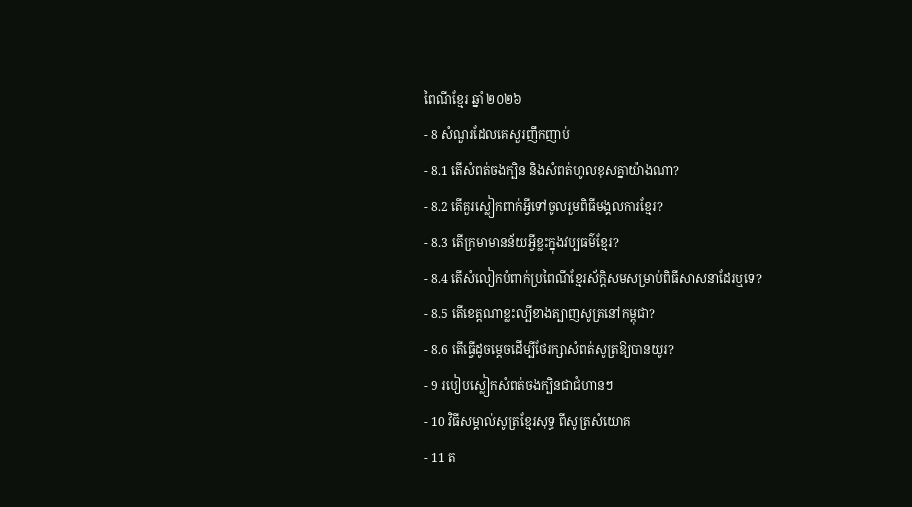ពៃណីខ្មែរ ឆ្នាំ ២០២៦
- 8 សំណួរដែលគេសួរញឹកញាប់
- 8.1 តើសំពត់ចងក្បិន និងសំពត់ហូលខុសគ្នាយ៉ាងណា?
- 8.2 តើគួរស្លៀកពាក់អ្វីទៅចូលរួមពិធីមង្គលការខ្មែរ?
- 8.3 តើក្រមាមានន័យអ្វីខ្លះក្នុងវប្បធម៌ខ្មែរ?
- 8.4 តើសំលៀកបំពាក់ប្រពៃណីខ្មែរស័ក្តិសមសម្រាប់ពិធីសាសនាដែរឬទេ?
- 8.5 តើខេត្តណាខ្លះល្បីខាងត្បាញសូត្រនៅកម្ពុជា?
- 8.6 តើធ្វើដូចម្ដេចដើម្បីថែរក្សាសំពត់សូត្រឱ្យបានយូរ?
- 9 របៀបស្លៀកសំពត់ចងក្បិនជាជំហានៗ
- 10 វិធីសម្គាល់សូត្រខ្មែរសុទ្ធ ពីសូត្រសំយោគ
- 11 ត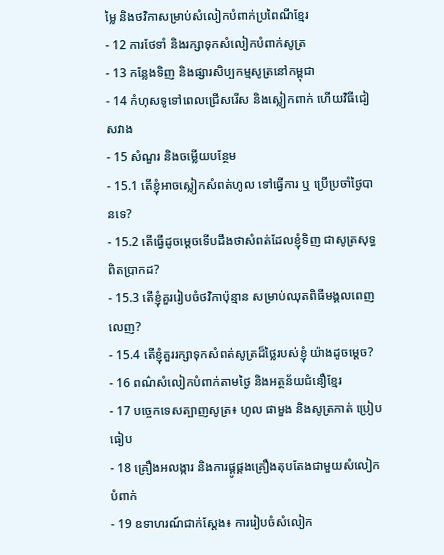ម្លៃ និងថវិកាសម្រាប់សំលៀកបំពាក់ប្រពៃណីខ្មែរ
- 12 ការថែទាំ និងរក្សាទុកសំលៀកបំពាក់សូត្រ
- 13 កន្លែងទិញ និងផ្សារសិប្បកម្មសូត្រនៅកម្ពុជា
- 14 កំហុសទូទៅពេលជ្រើសរើស និងស្លៀកពាក់ ហើយវិធីជៀសវាង
- 15 សំណួរ និងចម្លើយបន្ថែម
- 15.1 តើខ្ញុំអាចស្លៀកសំពត់ហូល ទៅធ្វើការ ឬ ប្រើប្រចាំថ្ងៃបានទេ?
- 15.2 តើធ្វើដូចម្ដេចទើបដឹងថាសំពត់ដែលខ្ញុំទិញ ជាសូត្រសុទ្ធពិតប្រាកដ?
- 15.3 តើខ្ញុំគួររៀបចំថវិកាប៉ុន្មាន សម្រាប់ឈុតពិធីមង្គលពេញលេញ?
- 15.4 តើខ្ញុំគួររក្សាទុកសំពត់សូត្រដ៏ថ្លៃរបស់ខ្ញុំ យ៉ាងដូចម្ដេច?
- 16 ពណ៌សំលៀកបំពាក់តាមថ្ងៃ និងអត្ថន័យជំនឿខ្មែរ
- 17 បច្ចេកទេសត្បាញសូត្រ៖ ហូល ផាមួង និងសូត្រកាត់ ប្រៀបធៀប
- 18 គ្រឿងអលង្ការ និងការផ្គូផ្គងគ្រឿងតុបតែងជាមួយសំលៀកបំពាក់
- 19 ឧទាហរណ៍ជាក់ស្តែង៖ ការរៀបចំសំលៀក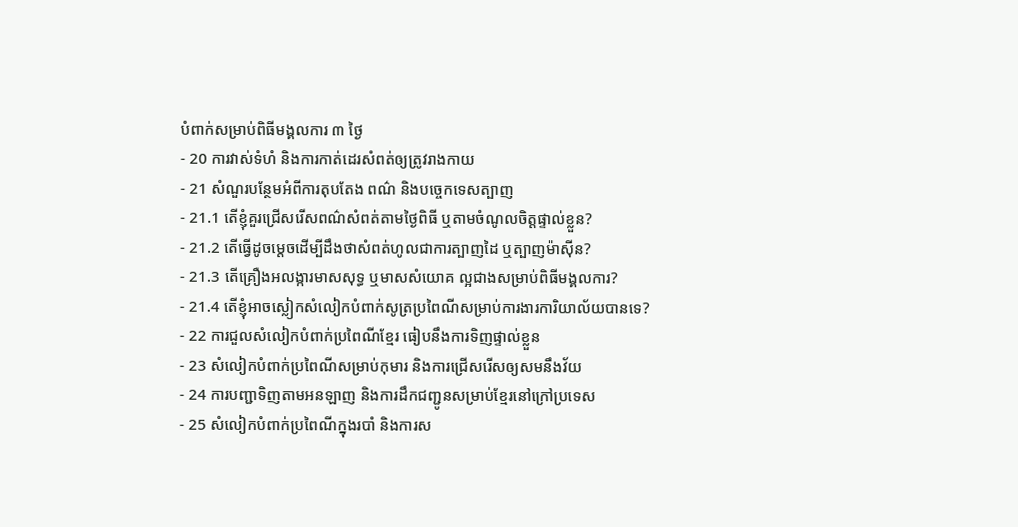បំពាក់សម្រាប់ពិធីមង្គលការ ៣ ថ្ងៃ
- 20 ការវាស់ទំហំ និងការកាត់ដេរសំពត់ឲ្យត្រូវរាងកាយ
- 21 សំណួរបន្ថែមអំពីការតុបតែង ពណ៌ និងបច្ចេកទេសត្បាញ
- 21.1 តើខ្ញុំគួរជ្រើសរើសពណ៌សំពត់តាមថ្ងៃពិធី ឬតាមចំណូលចិត្តផ្ទាល់ខ្លួន?
- 21.2 តើធ្វើដូចម្តេចដើម្បីដឹងថាសំពត់ហូលជាការត្បាញដៃ ឬត្បាញម៉ាស៊ីន?
- 21.3 តើគ្រឿងអលង្ការមាសសុទ្ធ ឬមាសសំយោគ ល្អជាងសម្រាប់ពិធីមង្គលការ?
- 21.4 តើខ្ញុំអាចស្លៀកសំលៀកបំពាក់សូត្រប្រពៃណីសម្រាប់ការងារការិយាល័យបានទេ?
- 22 ការជួលសំលៀកបំពាក់ប្រពៃណីខ្មែរ ធៀបនឹងការទិញផ្ទាល់ខ្លួន
- 23 សំលៀកបំពាក់ប្រពៃណីសម្រាប់កុមារ និងការជ្រើសរើសឲ្យសមនឹងវ័យ
- 24 ការបញ្ជាទិញតាមអនឡាញ និងការដឹកជញ្ជូនសម្រាប់ខ្មែរនៅក្រៅប្រទេស
- 25 សំលៀកបំពាក់ប្រពៃណីក្នុងរបាំ និងការស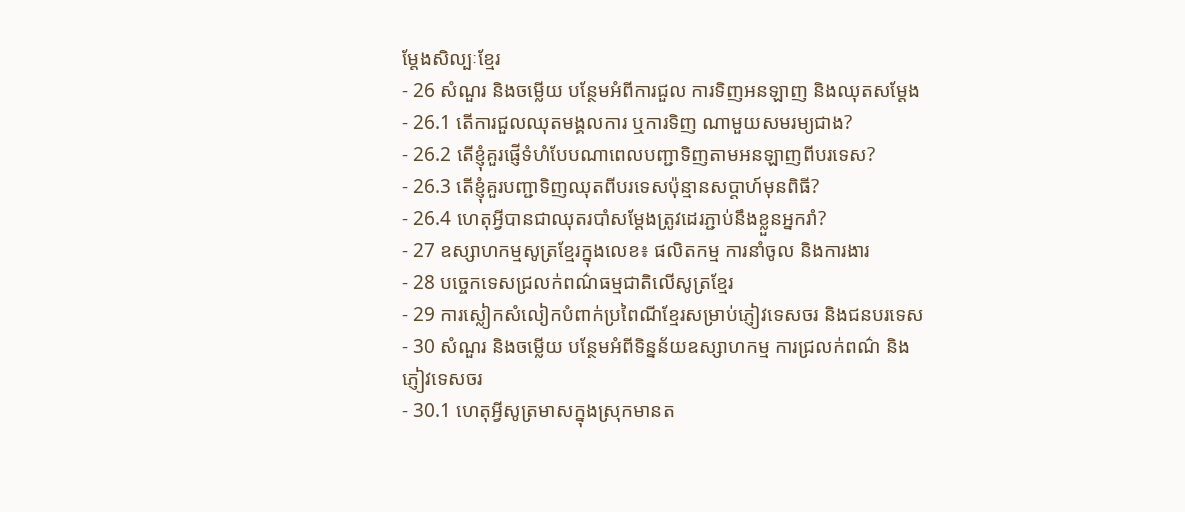ម្តែងសិល្បៈខ្មែរ
- 26 សំណួរ និងចម្លើយ បន្ថែមអំពីការជួល ការទិញអនឡាញ និងឈុតសម្តែង
- 26.1 តើការជួលឈុតមង្គលការ ឬការទិញ ណាមួយសមរម្យជាង?
- 26.2 តើខ្ញុំគួរផ្ញើទំហំបែបណាពេលបញ្ជាទិញតាមអនឡាញពីបរទេស?
- 26.3 តើខ្ញុំគួរបញ្ជាទិញឈុតពីបរទេសប៉ុន្មានសប្តាហ៍មុនពិធី?
- 26.4 ហេតុអ្វីបានជាឈុតរបាំសម្តែងត្រូវដេរភ្ជាប់នឹងខ្លួនអ្នករាំ?
- 27 ឧស្សាហកម្មសូត្រខ្មែរក្នុងលេខ៖ ផលិតកម្ម ការនាំចូល និងការងារ
- 28 បច្ចេកទេសជ្រលក់ពណ៌ធម្មជាតិលើសូត្រខ្មែរ
- 29 ការស្លៀកសំលៀកបំពាក់ប្រពៃណីខ្មែរសម្រាប់ភ្ញៀវទេសចរ និងជនបរទេស
- 30 សំណួរ និងចម្លើយ បន្ថែមអំពីទិន្នន័យឧស្សាហកម្ម ការជ្រលក់ពណ៌ និងភ្ញៀវទេសចរ
- 30.1 ហេតុអ្វីសូត្រមាសក្នុងស្រុកមានត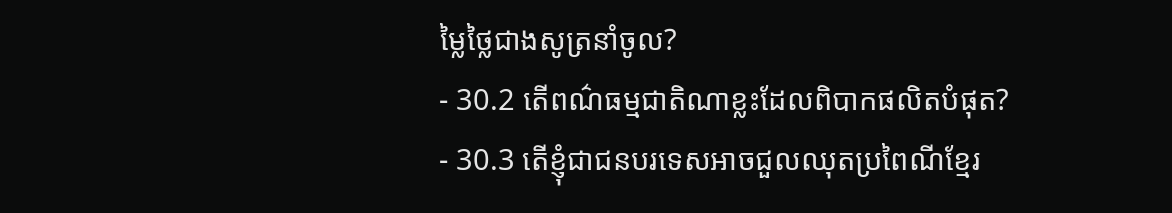ម្លៃថ្លៃជាងសូត្រនាំចូល?
- 30.2 តើពណ៌ធម្មជាតិណាខ្លះដែលពិបាកផលិតបំផុត?
- 30.3 តើខ្ញុំជាជនបរទេសអាចជួលឈុតប្រពៃណីខ្មែរ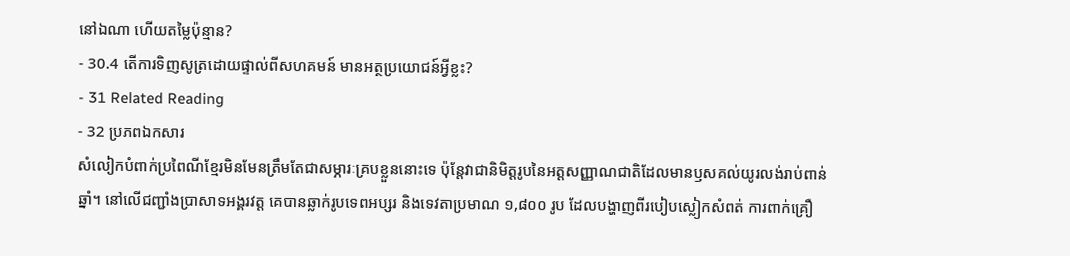នៅឯណា ហើយតម្លៃប៉ុន្មាន?
- 30.4 តើការទិញសូត្រដោយផ្ទាល់ពីសហគមន៍ មានអត្ថប្រយោជន៍អ្វីខ្លះ?
- 31 Related Reading
- 32 ប្រភពឯកសារ
សំលៀកបំពាក់ប្រពៃណីខ្មែរមិនមែនត្រឹមតែជាសម្ភារៈគ្របខ្លួននោះទេ ប៉ុន្តែវាជានិមិត្តរូបនៃអត្តសញ្ញាណជាតិដែលមានឫសគល់យូរលង់រាប់ពាន់ឆ្នាំ។ នៅលើជញ្ជាំងប្រាសាទអង្គរវត្ត គេបានឆ្លាក់រូបទេពអប្សរ និងទេវតាប្រមាណ ១,៨០០ រូប ដែលបង្ហាញពីរបៀបស្លៀកសំពត់ ការពាក់គ្រឿ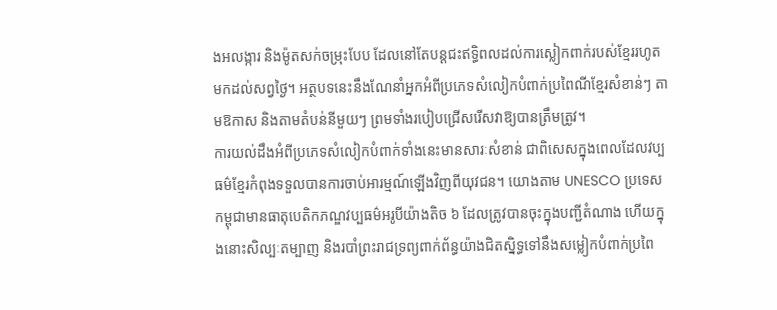ងអលង្ការ និងម៉ូតសក់ចម្រុះបែប ដែលនៅតែបន្តជះឥទ្ធិពលដល់ការស្លៀកពាក់របស់ខ្មែររហូតមកដល់សព្វថ្ងៃ។ អត្ថបទនេះនឹងណែនាំអ្នកអំពីប្រភេទសំលៀកបំពាក់ប្រពៃណីខ្មែរសំខាន់ៗ តាមឱកាស និងតាមតំបន់នីមួយៗ ព្រមទាំងរបៀបជ្រើសរើសវាឱ្យបានត្រឹមត្រូវ។
ការយល់ដឹងអំពីប្រភេទសំលៀកបំពាក់ទាំងនេះមានសារៈសំខាន់ ជាពិសេសក្នុងពេលដែលវប្បធម៌ខ្មែរកំពុងទទួលបានការចាប់អារម្មណ៍ឡើងវិញពីយុវជន។ យោងតាម UNESCO ប្រទេសកម្ពុជាមានធាតុបេតិកភណ្ឌវប្បធម៌អរូបីយ៉ាងតិច ៦ ដែលត្រូវបានចុះក្នុងបញ្ជីតំណាង ហើយក្នុងនោះសិល្បៈតម្បាញ និងរបាំព្រះរាជទ្រព្យពាក់ព័ន្ធយ៉ាងជិតស្និទ្ធទៅនឹងសម្លៀកបំពាក់ប្រពៃ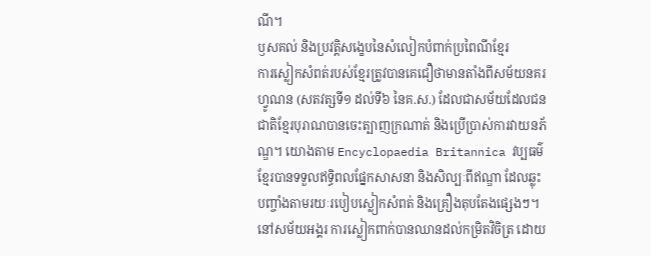ណី។
ឫសគល់ និងប្រវត្តិសង្ខេបនៃសំលៀកបំពាក់ប្រពៃណីខ្មែរ
ការស្លៀកសំពត់របស់ខ្មែរត្រូវបានគេជឿថាមានតាំងពីសម័យនគរហ្វូណន (សតវត្សទី១ ដល់ទី៦ នៃគ.ស.) ដែលជាសម័យដែលជនជាតិខ្មែរបុរាណបានចេះត្បាញក្រណាត់ និងប្រើប្រាស់ការវាយនភ័ណ្ឌ។ យោងតាម Encyclopaedia Britannica វប្បធម៌ខ្មែរបានទទួលឥទ្ធិពលផ្នែកសាសនា និងសិល្បៈពីឥណ្ឌា ដែលឆ្លុះបញ្ចាំងតាមរយៈរបៀបស្លៀកសំពត់ និងគ្រឿងតុបតែងផ្សេងៗ។
នៅសម័យអង្គរ ការស្លៀកពាក់បានឈានដល់កម្រិតវិចិត្រ ដោយ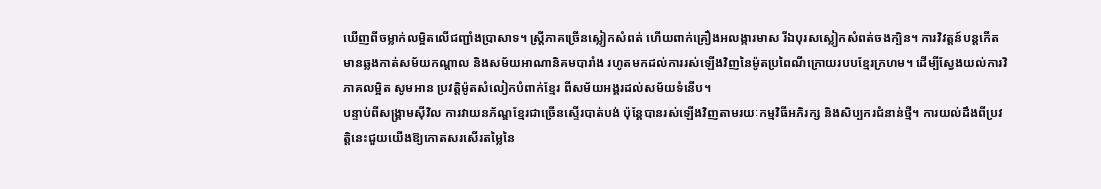ឃើញពីចម្លាក់លម្អិតលើជញ្ជាំងប្រាសាទ។ ស្ត្រីភាគច្រើនស្លៀកសំពត់ ហើយពាក់គ្រឿងអលង្ការមាស រីឯបុរសស្លៀកសំពត់ចងក្បិន។ ការវិវត្តន៍បន្តកើតមានឆ្លងកាត់សម័យកណ្ដាល និងសម័យអាណានិគមបារាំង រហូតមកដល់ការរស់ឡើងវិញនៃម៉ូតប្រពៃណីក្រោយរបបខ្មែរក្រហម។ ដើម្បីស្វែងយល់ការវិភាគលម្អិត សូមអាន ប្រវត្តិម៉ូតសំលៀកបំពាក់ខ្មែរ ពីសម័យអង្គរដល់សម័យទំនើប។
បន្ទាប់ពីសង្គ្រាមស៊ីវិល ការវាយនភ័ណ្ឌខ្មែរជាច្រើនស្ទើរបាត់បង់ ប៉ុន្តែបានរស់ឡើងវិញតាមរយៈកម្មវិធីអភិរក្ស និងសិប្បករជំនាន់ថ្មី។ ការយល់ដឹងពីប្រវត្តិនេះជួយយើងឱ្យកោតសរសើរតម្លៃនៃ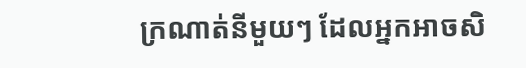ក្រណាត់នីមួយៗ ដែលអ្នកអាចសិ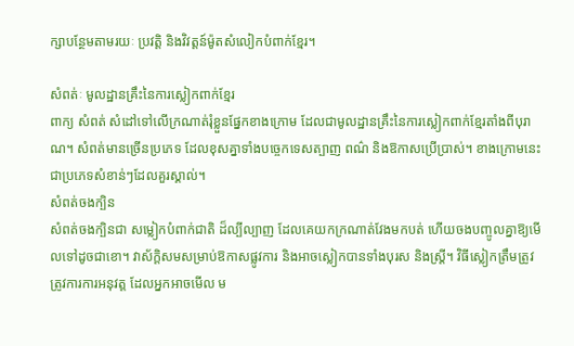ក្សាបន្ថែមតាមរយៈ ប្រវត្តិ និងវិវត្តន៍ម៉ូតសំលៀកបំពាក់ខ្មែរ។

សំពត់ៈ មូលដ្ឋានគ្រឹះនៃការស្លៀកពាក់ខ្មែរ
ពាក្យ សំពត់ សំដៅទៅលើក្រណាត់រុំខ្លួនផ្នែកខាងក្រោម ដែលជាមូលដ្ឋានគ្រឹះនៃការស្លៀកពាក់ខ្មែរតាំងពីបុរាណ។ សំពត់មានច្រើនប្រភេទ ដែលខុសគ្នាទាំងបច្ចេកទេសត្បាញ ពណ៌ និងឱកាសប្រើប្រាស់។ ខាងក្រោមនេះជាប្រភេទសំខាន់ៗដែលគួរស្គាល់។
សំពត់ចងក្បិន
សំពត់ចងក្បិនជា សម្លៀកបំពាក់ជាតិ ដ៏ល្បីល្បាញ ដែលគេយកក្រណាត់វែងមកបត់ ហើយចងបញ្ចូលគ្នាឱ្យមើលទៅដូចជាខោ។ វាស័ក្តិសមសម្រាប់ឱកាសផ្លូវការ និងអាចស្លៀកបានទាំងបុរស និងស្ត្រី។ វិធីស្លៀកត្រឹមត្រូវត្រូវការការអនុវត្ត ដែលអ្នកអាចមើល ម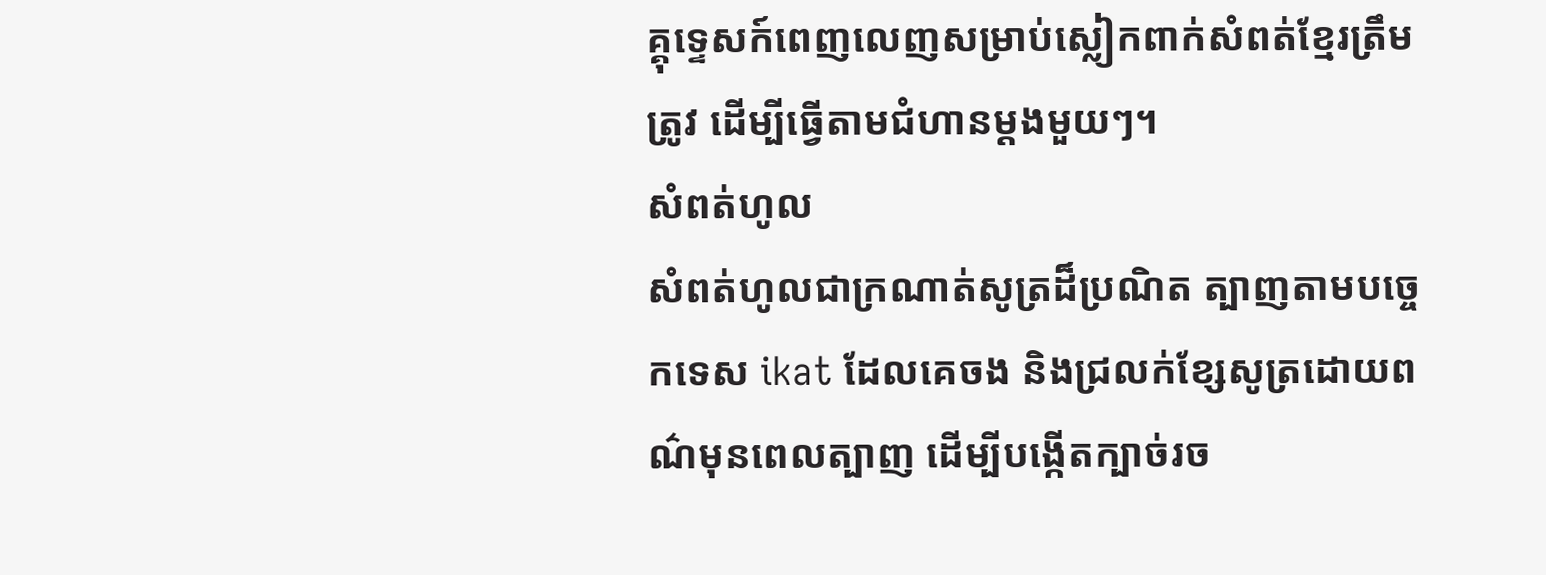គ្គុទ្ទេសក៍ពេញលេញសម្រាប់ស្លៀកពាក់សំពត់ខ្មែរត្រឹមត្រូវ ដើម្បីធ្វើតាមជំហានម្ដងមួយៗ។
សំពត់ហូល
សំពត់ហូលជាក្រណាត់សូត្រដ៏ប្រណិត ត្បាញតាមបច្ចេកទេស ikat ដែលគេចង និងជ្រលក់ខ្សែសូត្រដោយពណ៌មុនពេលត្បាញ ដើម្បីបង្កើតក្បាច់រច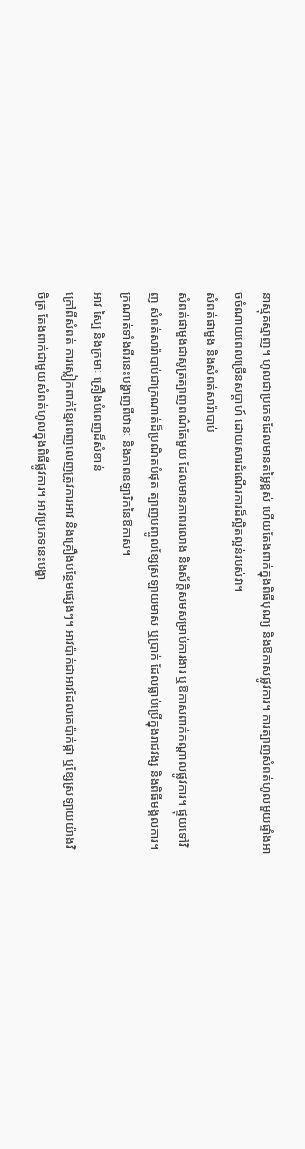នាស្មុគស្មាញ។ ហូលជាប្រភេទដែលមានតម្លៃខ្ពស់ ហើយតែងពាក់ក្នុងពិធីបុណ្យ និងឱកាសផ្លូវការ។ ការត្បាញសំពត់ហូលមួយផ្ទាំងអាចចំណាយពេលច្រើនសប្តាហ៍ ដោយសារដំណើរការដ៏ល្អិតល្អន់របស់វា។
សំពត់ផាមួង និងសំពត់សារ៉ាបាប់
សំពត់ផាមួងជាសូត្រត្បាញពណ៌តែមួយ ដែលមានភាពរលោង និងស័ក្តិសមសម្រាប់ការងារ ឬឱកាសពាក់កណ្ដាលផ្លូវការ។ ផ្ទុយទៅវិញ សំពត់សារ៉ាបាប់ជាក្រណាត់ដ៏ប្រណិតបំផុត ត្បាញបញ្ចូលខ្សែស្រឡាយមាស ឬប្រាក់ ដែលធ្លាប់ប្រើក្នុងរាជវង្ស និងពិធីមង្គលការ។ ក្រណាត់ទាំងពីរនេះបង្ហាញពីឋានៈ និងភាពឧឡារិកនៃឱកាស។
អាវ ស្បៃ និងក្រមាៈ គ្រឿងបំពេញដ៏សំខាន់
ក្រៅពីសំពត់ ការស្លៀកពាក់ខ្មែរពេញលេញត្រូវការអាវ និងគ្រឿងបន្ថែមផ្សេងៗ។ អាវប៉ាក់ជាអាវដែលគេប៉ាក់ផ្កា ឬខ្សែស្រឡាយយ៉ាងវិចិត្រ តែងពាក់ជាមួយសំពត់ហូលក្នុងពិធីផ្លូវការ។ អាវប្រភេទនេះបង្ហា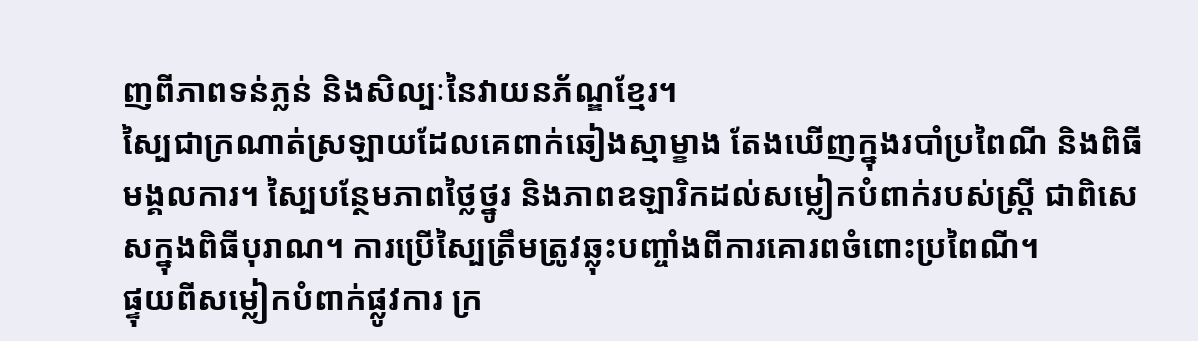ញពីភាពទន់ភ្លន់ និងសិល្បៈនៃវាយនភ័ណ្ឌខ្មែរ។
ស្បៃជាក្រណាត់ស្រឡាយដែលគេពាក់ឆៀងស្មាម្ខាង តែងឃើញក្នុងរបាំប្រពៃណី និងពិធីមង្គលការ។ ស្បៃបន្ថែមភាពថ្លៃថ្នូរ និងភាពឧឡារិកដល់សម្លៀកបំពាក់របស់ស្ត្រី ជាពិសេសក្នុងពិធីបុរាណ។ ការប្រើស្បៃត្រឹមត្រូវឆ្លុះបញ្ចាំងពីការគោរពចំពោះប្រពៃណី។
ផ្ទុយពីសម្លៀកបំពាក់ផ្លូវការ ក្រ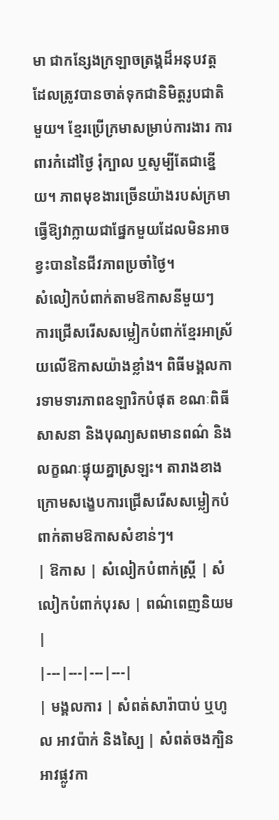មា ជាកន្សែងក្រឡាចត្រង្គដ៏អនុបវត្ត ដែលត្រូវបានចាត់ទុកជានិមិត្តរូបជាតិមួយ។ ខ្មែរប្រើក្រមាសម្រាប់ការងារ ការពារកំដៅថ្ងៃ រុំក្បាល ឬសូម្បីតែជាខ្នើយ។ ភាពមុខងារច្រើនយ៉ាងរបស់ក្រមាធ្វើឱ្យវាក្លាយជាផ្នែកមួយដែលមិនអាចខ្វះបាននៃជីវភាពប្រចាំថ្ងៃ។
សំលៀកបំពាក់តាមឱកាសនីមួយៗ
ការជ្រើសរើសសម្លៀកបំពាក់ខ្មែរអាស្រ័យលើឱកាសយ៉ាងខ្លាំង។ ពិធីមង្គលការទាមទារភាពឧឡារិកបំផុត ខណៈពិធីសាសនា និងបុណ្យសពមានពណ៌ និងលក្ខណៈផ្ទុយគ្នាស្រឡះ។ តារាងខាងក្រោមសង្ខេបការជ្រើសរើសសម្លៀកបំពាក់តាមឱកាសសំខាន់ៗ។
| ឱកាស | សំលៀកបំពាក់ស្ត្រី | សំលៀកបំពាក់បុរស | ពណ៌ពេញនិយម |
|---|---|---|---|
| មង្គលការ | សំពត់សារ៉ាបាប់ ឬហូល អាវប៉ាក់ និងស្បៃ | សំពត់ចងក្បិន អាវផ្លូវកា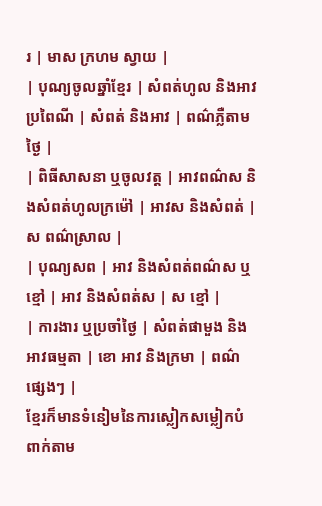រ | មាស ក្រហម ស្វាយ |
| បុណ្យចូលឆ្នាំខ្មែរ | សំពត់ហូល និងអាវប្រពៃណី | សំពត់ និងអាវ | ពណ៌ភ្លឺតាមថ្ងៃ |
| ពិធីសាសនា ឬចូលវត្ត | អាវពណ៌ស និងសំពត់ហូលក្រម៉ៅ | អាវស និងសំពត់ | ស ពណ៌ស្រាល |
| បុណ្យសព | អាវ និងសំពត់ពណ៌ស ឬខ្មៅ | អាវ និងសំពត់ស | ស ខ្មៅ |
| ការងារ ឬប្រចាំថ្ងៃ | សំពត់ផាមួង និងអាវធម្មតា | ខោ អាវ និងក្រមា | ពណ៌ផ្សេងៗ |
ខ្មែរក៏មានទំនៀមនៃការស្លៀកសម្លៀកបំពាក់តាម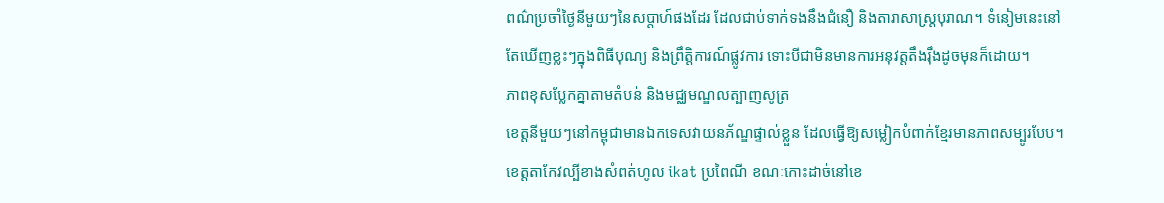ពណ៌ប្រចាំថ្ងៃនីមួយៗនៃសប្តាហ៍ផងដែរ ដែលជាប់ទាក់ទងនឹងជំនឿ និងតារាសាស្ត្របុរាណ។ ទំនៀមនេះនៅតែឃើញខ្លះៗក្នុងពិធីបុណ្យ និងព្រឹត្តិការណ៍ផ្លូវការ ទោះបីជាមិនមានការអនុវត្តតឹងរ៉ឹងដូចមុនក៏ដោយ។
ភាពខុសប្លែកគ្នាតាមតំបន់ និងមជ្ឈមណ្ឌលត្បាញសូត្រ
ខេត្តនីមួយៗនៅកម្ពុជាមានឯកទេសវាយនភ័ណ្ឌផ្ទាល់ខ្លួន ដែលធ្វើឱ្យសម្លៀកបំពាក់ខ្មែរមានភាពសម្បូរបែប។ ខេត្តតាកែវល្បីខាងសំពត់ហូល ikat ប្រពៃណី ខណៈកោះដាច់នៅខេ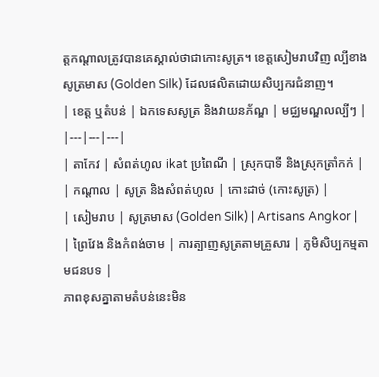ត្តកណ្ដាលត្រូវបានគេស្គាល់ថាជាកោះសូត្រ។ ខេត្តសៀមរាបវិញ ល្បីខាងសូត្រមាស (Golden Silk) ដែលផលិតដោយសិប្បករជំនាញ។
| ខេត្ត ឬតំបន់ | ឯកទេសសូត្រ និងវាយនភ័ណ្ឌ | មជ្ឈមណ្ឌលល្បីៗ |
|---|---|---|
| តាកែវ | សំពត់ហូល ikat ប្រពៃណី | ស្រុកបាទី និងស្រុកត្រាំកក់ |
| កណ្ដាល | សូត្រ និងសំពត់ហូល | កោះដាច់ (កោះសូត្រ) |
| សៀមរាប | សូត្រមាស (Golden Silk) | Artisans Angkor |
| ព្រៃវែង និងកំពង់ចាម | ការត្បាញសូត្រតាមគ្រួសារ | ភូមិសិប្បកម្មតាមជនបទ |
ភាពខុសគ្នាតាមតំបន់នេះមិន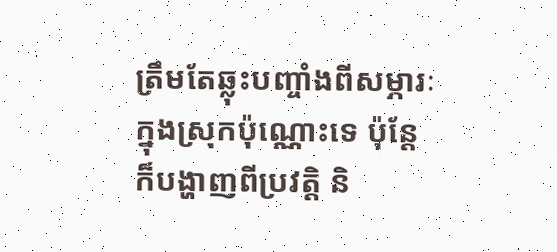ត្រឹមតែឆ្លុះបញ្ចាំងពីសម្ភារៈក្នុងស្រុកប៉ុណ្ណោះទេ ប៉ុន្តែក៏បង្ហាញពីប្រវត្តិ និ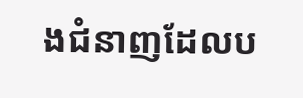ងជំនាញដែលប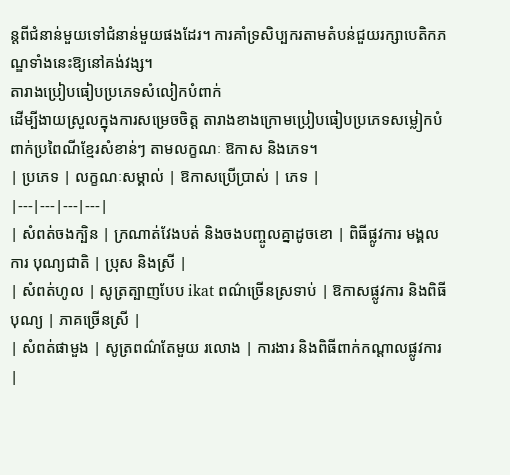ន្តពីជំនាន់មួយទៅជំនាន់មួយផងដែរ។ ការគាំទ្រសិប្បករតាមតំបន់ជួយរក្សាបេតិកភណ្ឌទាំងនេះឱ្យនៅគង់វង្ស។
តារាងប្រៀបធៀបប្រភេទសំលៀកបំពាក់
ដើម្បីងាយស្រួលក្នុងការសម្រេចចិត្ត តារាងខាងក្រោមប្រៀបធៀបប្រភេទសម្លៀកបំពាក់ប្រពៃណីខ្មែរសំខាន់ៗ តាមលក្ខណៈ ឱកាស និងភេទ។
| ប្រភេទ | លក្ខណៈសម្គាល់ | ឱកាសប្រើប្រាស់ | ភេទ |
|---|---|---|---|
| សំពត់ចងក្បិន | ក្រណាត់វែងបត់ និងចងបញ្ចូលគ្នាដូចខោ | ពិធីផ្លូវការ មង្គលការ បុណ្យជាតិ | ប្រុស និងស្រី |
| សំពត់ហូល | សូត្រត្បាញបែប ikat ពណ៌ច្រើនស្រទាប់ | ឱកាសផ្លូវការ និងពិធីបុណ្យ | ភាគច្រើនស្រី |
| សំពត់ផាមួង | សូត្រពណ៌តែមួយ រលោង | ការងារ និងពិធីពាក់កណ្ដាលផ្លូវការ |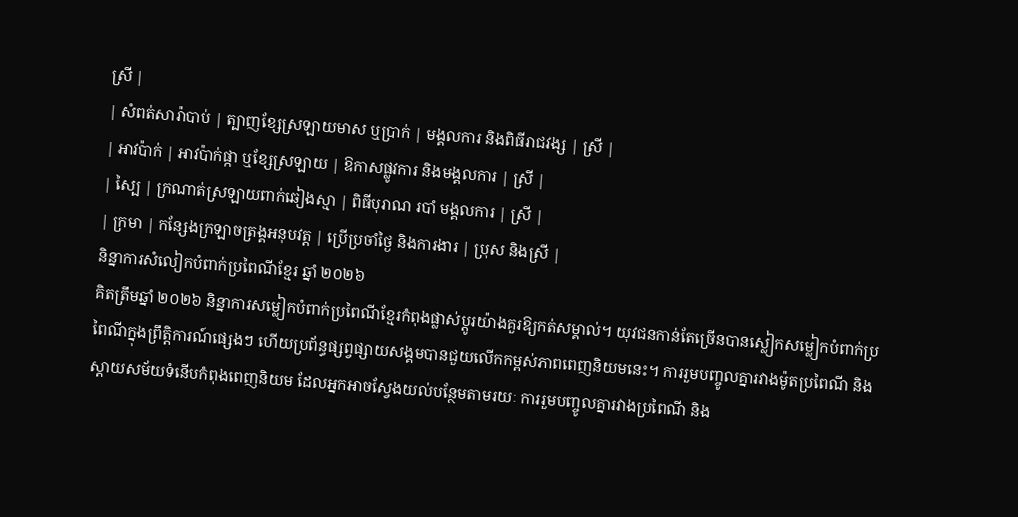ស្រី |
| សំពត់សារ៉ាបាប់ | ត្បាញខ្សែស្រឡាយមាស ឬប្រាក់ | មង្គលការ និងពិធីរាជវង្ស | ស្រី |
| អាវប៉ាក់ | អាវប៉ាក់ផ្កា ឬខ្សែស្រឡាយ | ឱកាសផ្លូវការ និងមង្គលការ | ស្រី |
| ស្បៃ | ក្រណាត់ស្រឡាយពាក់ឆៀងស្មា | ពិធីបុរាណ របាំ មង្គលការ | ស្រី |
| ក្រមា | កន្សែងក្រឡាចត្រង្គអនុបវត្ត | ប្រើប្រចាំថ្ងៃ និងការងារ | ប្រុស និងស្រី |
និន្នាការសំលៀកបំពាក់ប្រពៃណីខ្មែរ ឆ្នាំ ២០២៦
គិតត្រឹមឆ្នាំ ២០២៦ និន្នាការសម្លៀកបំពាក់ប្រពៃណីខ្មែរកំពុងផ្លាស់ប្ដូរយ៉ាងគួរឱ្យកត់សម្គាល់។ យុវជនកាន់តែច្រើនបានស្លៀកសម្លៀកបំពាក់ប្រពៃណីក្នុងព្រឹត្តិការណ៍ផ្សេងៗ ហើយប្រព័ន្ធផ្សព្វផ្សាយសង្គមបានជួយលើកកម្ពស់ភាពពេញនិយមនេះ។ ការរួមបញ្ចូលគ្នារវាងម៉ូតប្រពៃណី និងស្តាយសម័យទំនើបកំពុងពេញនិយម ដែលអ្នកអាចស្វែងយល់បន្ថែមតាមរយៈ ការរួមបញ្ចូលគ្នារវាងប្រពៃណី និង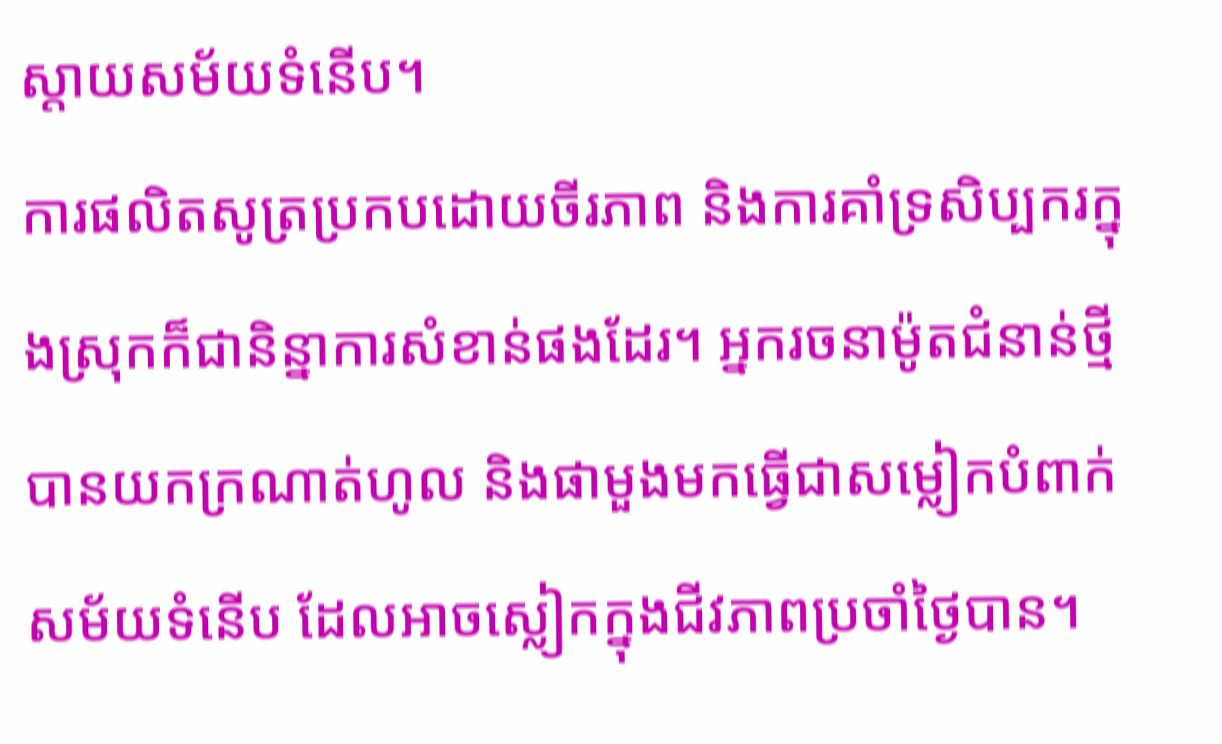ស្តាយសម័យទំនើប។
ការផលិតសូត្រប្រកបដោយចីរភាព និងការគាំទ្រសិប្បករក្នុងស្រុកក៏ជានិន្នាការសំខាន់ផងដែរ។ អ្នករចនាម៉ូតជំនាន់ថ្មីបានយកក្រណាត់ហូល និងផាមួងមកធ្វើជាសម្លៀកបំពាក់សម័យទំនើប ដែលអាចស្លៀកក្នុងជីវភាពប្រចាំថ្ងៃបាន។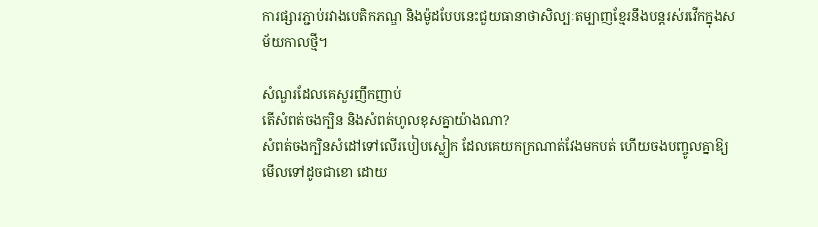ការផ្សារភ្ជាប់រវាងបេតិកភណ្ឌ និងម៉ូដបែបនេះជួយធានាថាសិល្បៈតម្បាញខ្មែរនឹងបន្តរស់រវើកក្នុងសម័យកាលថ្មី។

សំណួរដែលគេសួរញឹកញាប់
តើសំពត់ចងក្បិន និងសំពត់ហូលខុសគ្នាយ៉ាងណា?
សំពត់ចងក្បិនសំដៅទៅលើរបៀបស្លៀក ដែលគេយកក្រណាត់វែងមកបត់ ហើយចងបញ្ចូលគ្នាឱ្យមើលទៅដូចជាខោ ដោយ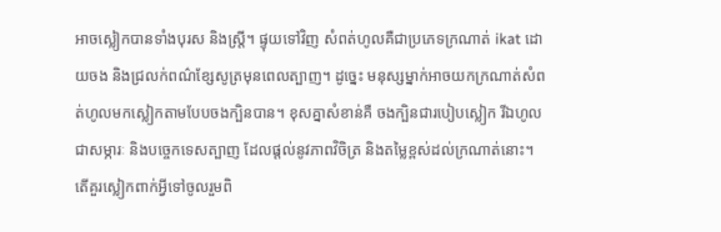អាចស្លៀកបានទាំងបុរស និងស្ត្រី។ ផ្ទុយទៅវិញ សំពត់ហូលគឺជាប្រភេទក្រណាត់ ikat ដោយចង និងជ្រលក់ពណ៌ខ្សែសូត្រមុនពេលត្បាញ។ ដូច្នេះ មនុស្សម្នាក់អាចយកក្រណាត់សំពត់ហូលមកស្លៀកតាមបែបចងក្បិនបាន។ ខុសគ្នាសំខាន់គឺ ចងក្បិនជារបៀបស្លៀក រីឯហូលជាសម្ភារៈ និងបច្ចេកទេសត្បាញ ដែលផ្ដល់នូវភាពវិចិត្រ និងតម្លៃខ្ពស់ដល់ក្រណាត់នោះ។
តើគួរស្លៀកពាក់អ្វីទៅចូលរួមពិ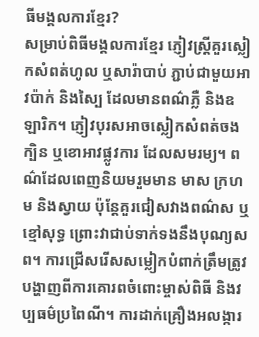ធីមង្គលការខ្មែរ?
សម្រាប់ពិធីមង្គលការខ្មែរ ភ្ញៀវស្ត្រីគួរស្លៀកសំពត់ហូល ឬសារ៉ាបាប់ ភ្ជាប់ជាមួយអាវប៉ាក់ និងស្បៃ ដែលមានពណ៌ភ្លឺ និងឧឡារិក។ ភ្ញៀវបុរសអាចស្លៀកសំពត់ចងក្បិន ឬខោអាវផ្លូវការ ដែលសមរម្យ។ ពណ៌ដែលពេញនិយមរួមមាន មាស ក្រហម និងស្វាយ ប៉ុន្តែគួរជៀសវាងពណ៌ស ឬខ្មៅសុទ្ធ ព្រោះវាជាប់ទាក់ទងនឹងបុណ្យសព។ ការជ្រើសរើសសម្លៀកបំពាក់ត្រឹមត្រូវបង្ហាញពីការគោរពចំពោះម្ចាស់ពិធី និងវប្បធម៌ប្រពៃណី។ ការដាក់គ្រឿងអលង្ការ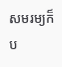សមរម្យក៏ប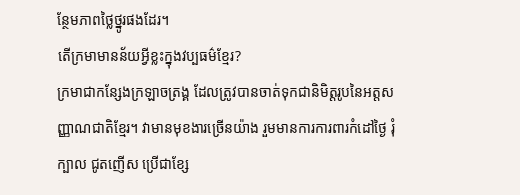ន្ថែមភាពថ្លៃថ្នូរផងដែរ។
តើក្រមាមានន័យអ្វីខ្លះក្នុងវប្បធម៌ខ្មែរ?
ក្រមាជាកន្សែងក្រឡាចត្រង្គ ដែលត្រូវបានចាត់ទុកជានិមិត្តរូបនៃអត្តសញ្ញាណជាតិខ្មែរ។ វាមានមុខងារច្រើនយ៉ាង រួមមានការការពារកំដៅថ្ងៃ រុំក្បាល ជូតញើស ប្រើជាខ្សែ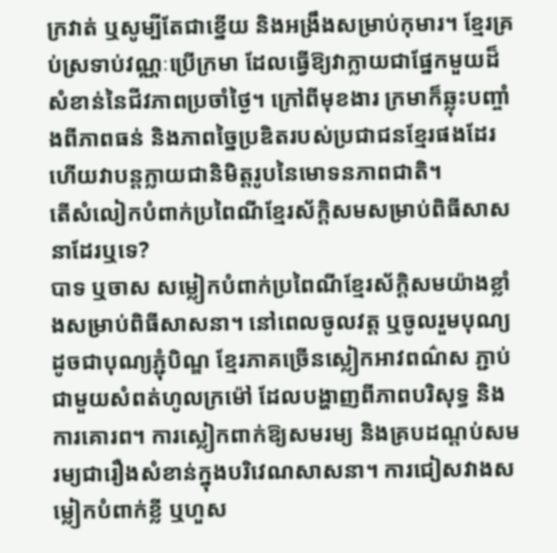ក្រវាត់ ឬសូម្បីតែជាខ្នើយ និងអង្រឹងសម្រាប់កុមារ។ ខ្មែរគ្រប់ស្រទាប់វណ្ណៈប្រើក្រមា ដែលធ្វើឱ្យវាក្លាយជាផ្នែកមួយដ៏សំខាន់នៃជីវភាពប្រចាំថ្ងៃ។ ក្រៅពីមុខងារ ក្រមាក៏ឆ្លុះបញ្ចាំងពីភាពធន់ និងភាពច្នៃប្រឌិតរបស់ប្រជាជនខ្មែរផងដែរ ហើយវាបន្តក្លាយជានិមិត្តរូបនៃមោទនភាពជាតិ។
តើសំលៀកបំពាក់ប្រពៃណីខ្មែរស័ក្តិសមសម្រាប់ពិធីសាសនាដែរឬទេ?
បាទ ឬចាស សម្លៀកបំពាក់ប្រពៃណីខ្មែរស័ក្តិសមយ៉ាងខ្លាំងសម្រាប់ពិធីសាសនា។ នៅពេលចូលវត្ត ឬចូលរួមបុណ្យដូចជាបុណ្យភ្ជុំបិណ្ឌ ខ្មែរភាគច្រើនស្លៀកអាវពណ៌ស ភ្ជាប់ជាមួយសំពត់ហូលក្រម៉ៅ ដែលបង្ហាញពីភាពបរិសុទ្ធ និងការគោរព។ ការស្លៀកពាក់ឱ្យសមរម្យ និងគ្របដណ្ដប់សមរម្យជារឿងសំខាន់ក្នុងបរិវេណសាសនា។ ការជៀសវាងសម្លៀកបំពាក់ខ្លី ឬហួស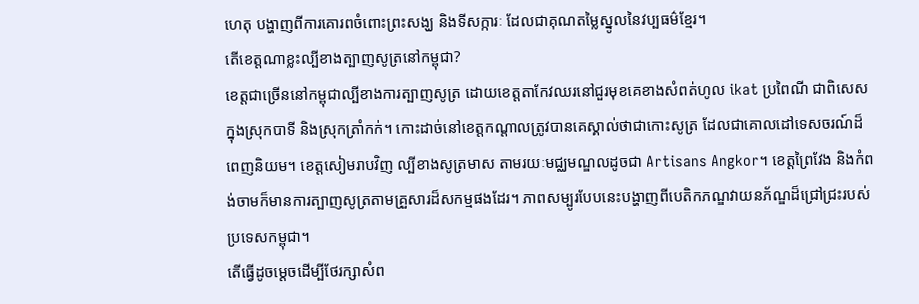ហេតុ បង្ហាញពីការគោរពចំពោះព្រះសង្ឃ និងទីសក្ការៈ ដែលជាគុណតម្លៃស្នូលនៃវប្បធម៌ខ្មែរ។
តើខេត្តណាខ្លះល្បីខាងត្បាញសូត្រនៅកម្ពុជា?
ខេត្តជាច្រើននៅកម្ពុជាល្បីខាងការត្បាញសូត្រ ដោយខេត្តតាកែវឈរនៅជួរមុខគេខាងសំពត់ហូល ikat ប្រពៃណី ជាពិសេសក្នុងស្រុកបាទី និងស្រុកត្រាំកក់។ កោះដាច់នៅខេត្តកណ្ដាលត្រូវបានគេស្គាល់ថាជាកោះសូត្រ ដែលជាគោលដៅទេសចរណ៍ដ៏ពេញនិយម។ ខេត្តសៀមរាបវិញ ល្បីខាងសូត្រមាស តាមរយៈមជ្ឈមណ្ឌលដូចជា Artisans Angkor។ ខេត្តព្រៃវែង និងកំពង់ចាមក៏មានការត្បាញសូត្រតាមគ្រួសារដ៏សកម្មផងដែរ។ ភាពសម្បូរបែបនេះបង្ហាញពីបេតិកភណ្ឌវាយនភ័ណ្ឌដ៏ជ្រៅជ្រះរបស់ប្រទេសកម្ពុជា។
តើធ្វើដូចម្ដេចដើម្បីថែរក្សាសំព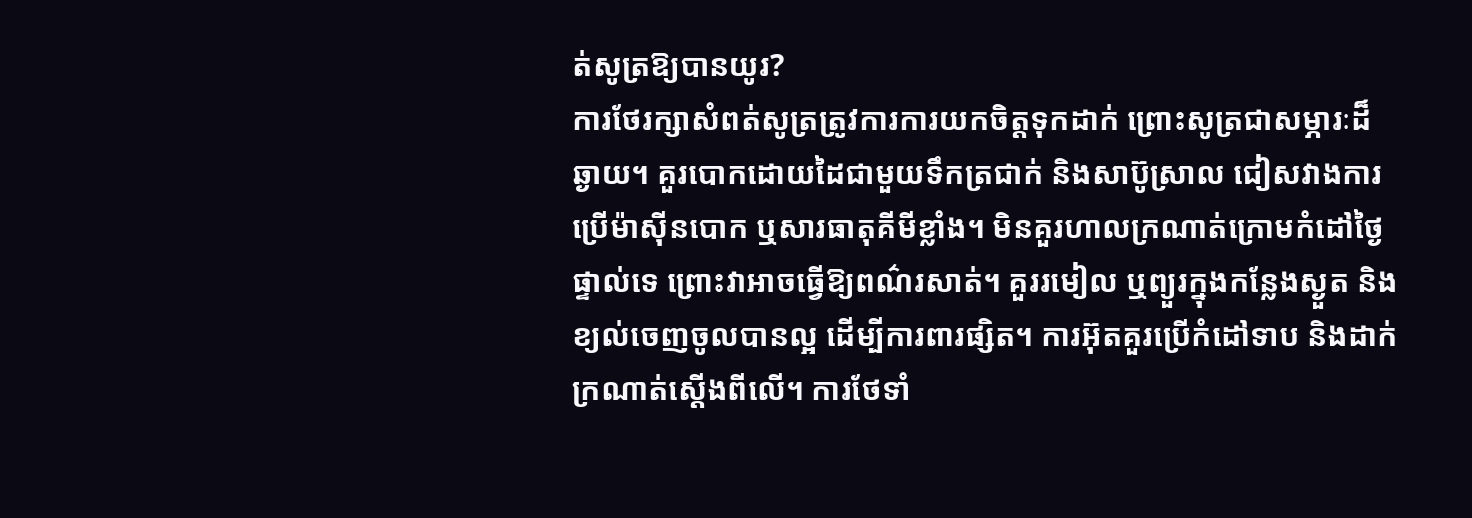ត់សូត្រឱ្យបានយូរ?
ការថែរក្សាសំពត់សូត្រត្រូវការការយកចិត្តទុកដាក់ ព្រោះសូត្រជាសម្ភារៈដ៏ឆ្ងាយ។ គួរបោកដោយដៃជាមួយទឹកត្រជាក់ និងសាប៊ូស្រាល ជៀសវាងការប្រើម៉ាស៊ីនបោក ឬសារធាតុគីមីខ្លាំង។ មិនគួរហាលក្រណាត់ក្រោមកំដៅថ្ងៃផ្ទាល់ទេ ព្រោះវាអាចធ្វើឱ្យពណ៌រសាត់។ គួររមៀល ឬព្យួរក្នុងកន្លែងស្ងួត និងខ្យល់ចេញចូលបានល្អ ដើម្បីការពារផ្សិត។ ការអ៊ុតគួរប្រើកំដៅទាប និងដាក់ក្រណាត់ស្ដើងពីលើ។ ការថែទាំ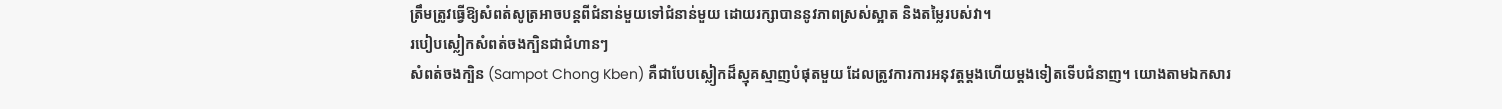ត្រឹមត្រូវធ្វើឱ្យសំពត់សូត្រអាចបន្តពីជំនាន់មួយទៅជំនាន់មួយ ដោយរក្សាបាននូវភាពស្រស់ស្អាត និងតម្លៃរបស់វា។
របៀបស្លៀកសំពត់ចងក្បិនជាជំហានៗ
សំពត់ចងក្បិន (Sampot Chong Kben) គឺជាបែបស្លៀកដ៏ស្មុគស្មាញបំផុតមួយ ដែលត្រូវការការអនុវត្តម្ដងហើយម្ដងទៀតទើបជំនាញ។ យោងតាមឯកសារ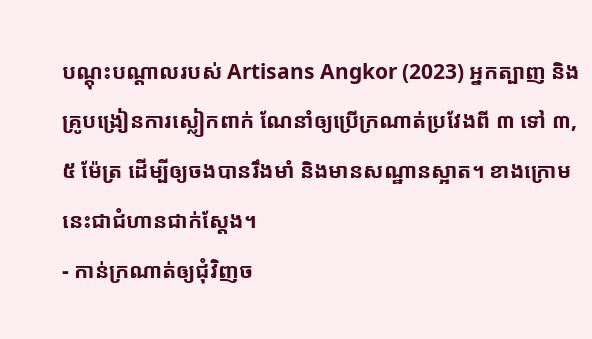បណ្ដុះបណ្ដាលរបស់ Artisans Angkor (2023) អ្នកត្បាញ និងគ្រូបង្រៀនការស្លៀកពាក់ ណែនាំឲ្យប្រើក្រណាត់ប្រវែងពី ៣ ទៅ ៣,៥ ម៉ែត្រ ដើម្បីឲ្យចងបានរឹងមាំ និងមានសណ្ឋានស្អាត។ ខាងក្រោមនេះជាជំហានជាក់ស្ដែង។
- កាន់ក្រណាត់ឲ្យជុំវិញច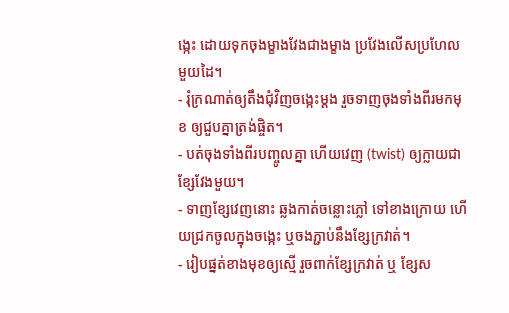ង្កេះ ដោយទុកចុងម្ខាងវែងជាងម្ខាង ប្រវែងលើសប្រហែលមួយដៃ។
- រុំក្រណាត់ឲ្យតឹងជុំវិញចង្កេះម្ដង រួចទាញចុងទាំងពីរមកមុខ ឲ្យជួបគ្នាត្រង់ផ្ចិត។
- បត់ចុងទាំងពីរបញ្ចូលគ្នា ហើយវេញ (twist) ឲ្យក្លាយជាខ្សែវែងមួយ។
- ទាញខ្សែវេញនោះ ឆ្លងកាត់ចន្លោះភ្លៅ ទៅខាងក្រោយ ហើយជ្រកចូលក្នុងចង្កេះ ឬចងភ្ជាប់នឹងខ្សែក្រវាត់។
- រៀបផ្នត់ខាងមុខឲ្យស្មើ រួចពាក់ខ្សែក្រវាត់ ឬ ខ្សែស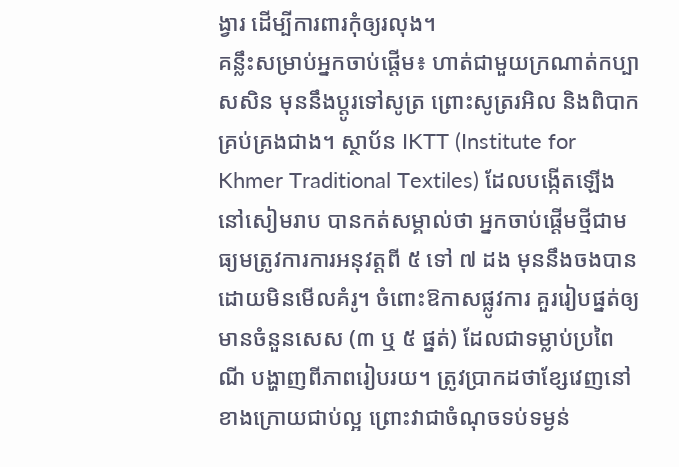ង្វារ ដើម្បីការពារកុំឲ្យរលុង។
គន្លឹះសម្រាប់អ្នកចាប់ផ្ដើម៖ ហាត់ជាមួយក្រណាត់កប្បាសសិន មុននឹងប្ដូរទៅសូត្រ ព្រោះសូត្ររអិល និងពិបាកគ្រប់គ្រងជាង។ ស្ថាប័ន IKTT (Institute for Khmer Traditional Textiles) ដែលបង្កើតឡើងនៅសៀមរាប បានកត់សម្គាល់ថា អ្នកចាប់ផ្ដើមថ្មីជាមធ្យមត្រូវការការអនុវត្តពី ៥ ទៅ ៧ ដង មុននឹងចងបានដោយមិនមើលគំរូ។ ចំពោះឱកាសផ្លូវការ គួររៀបផ្នត់ឲ្យមានចំនួនសេស (៣ ឬ ៥ ផ្នត់) ដែលជាទម្លាប់ប្រពៃណី បង្ហាញពីភាពរៀបរយ។ ត្រូវប្រាកដថាខ្សែវេញនៅខាងក្រោយជាប់ល្អ ព្រោះវាជាចំណុចទប់ទម្ងន់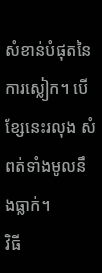សំខាន់បំផុតនៃការស្លៀក។ បើខ្សែនេះរលុង សំពត់ទាំងមូលនឹងធ្លាក់។
វិធី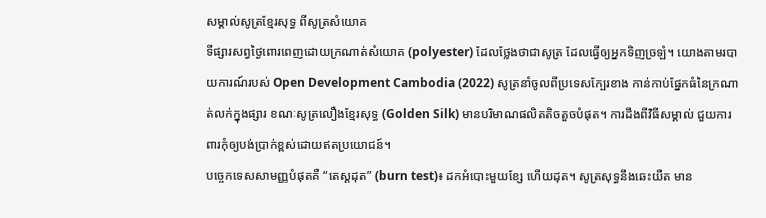សម្គាល់សូត្រខ្មែរសុទ្ធ ពីសូត្រសំយោគ
ទីផ្សារសព្វថ្ងៃពោរពេញដោយក្រណាត់សំយោគ (polyester) ដែលថ្លែងថាជាសូត្រ ដែលធ្វើឲ្យអ្នកទិញច្រឡំ។ យោងតាមរបាយការណ៍របស់ Open Development Cambodia (2022) សូត្រនាំចូលពីប្រទេសក្បែរខាង កាន់កាប់ផ្នែកធំនៃក្រណាត់លក់ក្នុងផ្សារ ខណៈសូត្រលឿងខ្មែរសុទ្ធ (Golden Silk) មានបរិមាណផលិតតិចតួចបំផុត។ ការដឹងពីវិធីសម្គាល់ ជួយការពារកុំឲ្យបង់ប្រាក់ខ្ពស់ដោយឥតប្រយោជន៍។
បច្ចេកទេសសាមញ្ញបំផុតគឺ “តេស្តដុត” (burn test)៖ ដកអំបោះមួយខ្សែ ហើយដុត។ សូត្រសុទ្ធនឹងឆេះយឺត មាន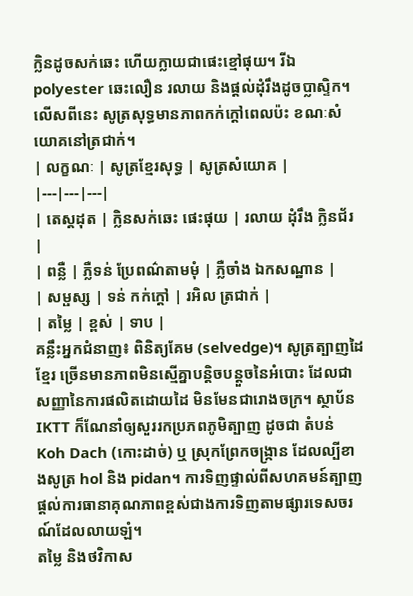ក្លិនដូចសក់ឆេះ ហើយក្លាយជាផេះខ្មៅផុយ។ រីឯ polyester ឆេះលឿន រលាយ និងផ្ដល់ដុំរឹងដូចប្លាស្ទិក។ លើសពីនេះ សូត្រសុទ្ធមានភាពកក់ក្ដៅពេលប៉ះ ខណៈសំយោគនៅត្រជាក់។
| លក្ខណៈ | សូត្រខ្មែរសុទ្ធ | សូត្រសំយោគ |
|---|---|---|
| តេស្តដុត | ក្លិនសក់ឆេះ ផេះផុយ | រលាយ ដុំរឹង ក្លិនជ័រ |
| ពន្លឺ | ភ្លឺទន់ ប្រែពណ៌តាមមុំ | ភ្លឺចាំង ឯកសណ្ឋាន |
| សម្ផស្ស | ទន់ កក់ក្ដៅ | រអិល ត្រជាក់ |
| តម្លៃ | ខ្ពស់ | ទាប |
គន្លឹះអ្នកជំនាញ៖ ពិនិត្យគែម (selvedge)។ សូត្រត្បាញដៃខ្មែរ ច្រើនមានភាពមិនស្មើគ្នាបន្តិចបន្តួចនៃអំបោះ ដែលជាសញ្ញានៃការផលិតដោយដៃ មិនមែនជារោងចក្រ។ ស្ថាប័ន IKTT ក៏ណែនាំឲ្យសួររកប្រភពភូមិត្បាញ ដូចជា តំបន់ Koh Dach (កោះដាច់) ឬ ស្រុកព្រែកចង្ក្រាន ដែលល្បីខាងសូត្រ hol និង pidan។ ការទិញផ្ទាល់ពីសហគមន៍ត្បាញ ផ្ដល់ការធានាគុណភាពខ្ពស់ជាងការទិញតាមផ្សារទេសចរណ៍ដែលលាយឡំ។
តម្លៃ និងថវិកាស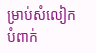ម្រាប់សំលៀកបំពាក់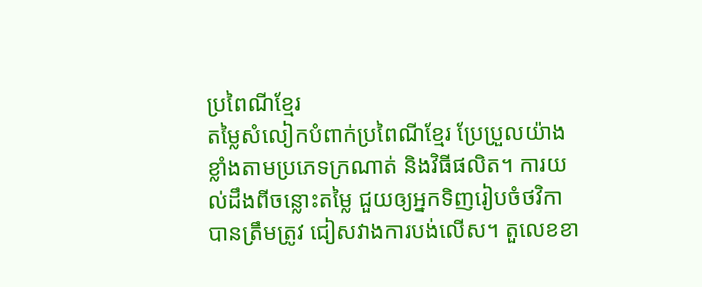ប្រពៃណីខ្មែរ
តម្លៃសំលៀកបំពាក់ប្រពៃណីខ្មែរ ប្រែប្រួលយ៉ាងខ្លាំងតាមប្រភេទក្រណាត់ និងវិធីផលិត។ ការយល់ដឹងពីចន្លោះតម្លៃ ជួយឲ្យអ្នកទិញរៀបចំថវិកាបានត្រឹមត្រូវ ជៀសវាងការបង់លើស។ តួលេខខា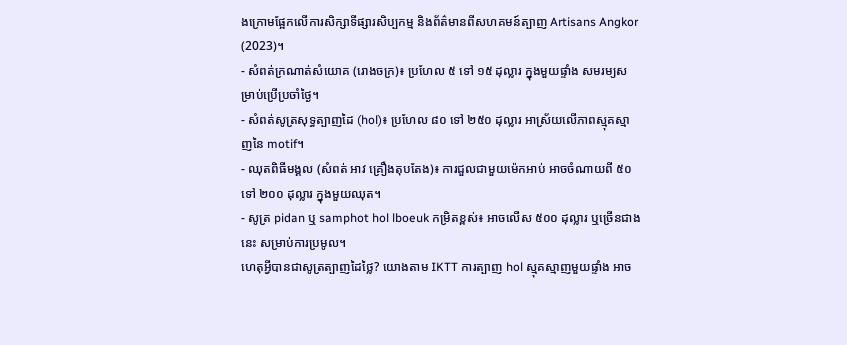ងក្រោមផ្អែកលើការសិក្សាទីផ្សារសិប្បកម្ម និងព័ត៌មានពីសហគមន៍ត្បាញ Artisans Angkor (2023)។
- សំពត់ក្រណាត់សំយោគ (រោងចក្រ)៖ ប្រហែល ៥ ទៅ ១៥ ដុល្លារ ក្នុងមួយផ្ទាំង សមរម្យសម្រាប់ប្រើប្រចាំថ្ងៃ។
- សំពត់សូត្រសុទ្ធត្បាញដៃ (hol)៖ ប្រហែល ៨០ ទៅ ២៥០ ដុល្លារ អាស្រ័យលើភាពស្មុគស្មាញនៃ motif។
- ឈុតពិធីមង្គល (សំពត់ អាវ គ្រឿងតុបតែង)៖ ការជួលជាមួយម៉េកអាប់ អាចចំណាយពី ៥០ ទៅ ២០០ ដុល្លារ ក្នុងមួយឈុត។
- សូត្រ pidan ឬ samphot hol lboeuk កម្រិតខ្ពស់៖ អាចលើស ៥០០ ដុល្លារ ឬច្រើនជាងនេះ សម្រាប់ការប្រមូល។
ហេតុអ្វីបានជាសូត្រត្បាញដៃថ្លៃ? យោងតាម IKTT ការត្បាញ hol ស្មុគស្មាញមួយផ្ទាំង អាច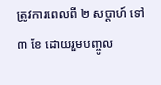ត្រូវការពេលពី ២ សប្ដាហ៍ ទៅ ៣ ខែ ដោយរួមបញ្ចូល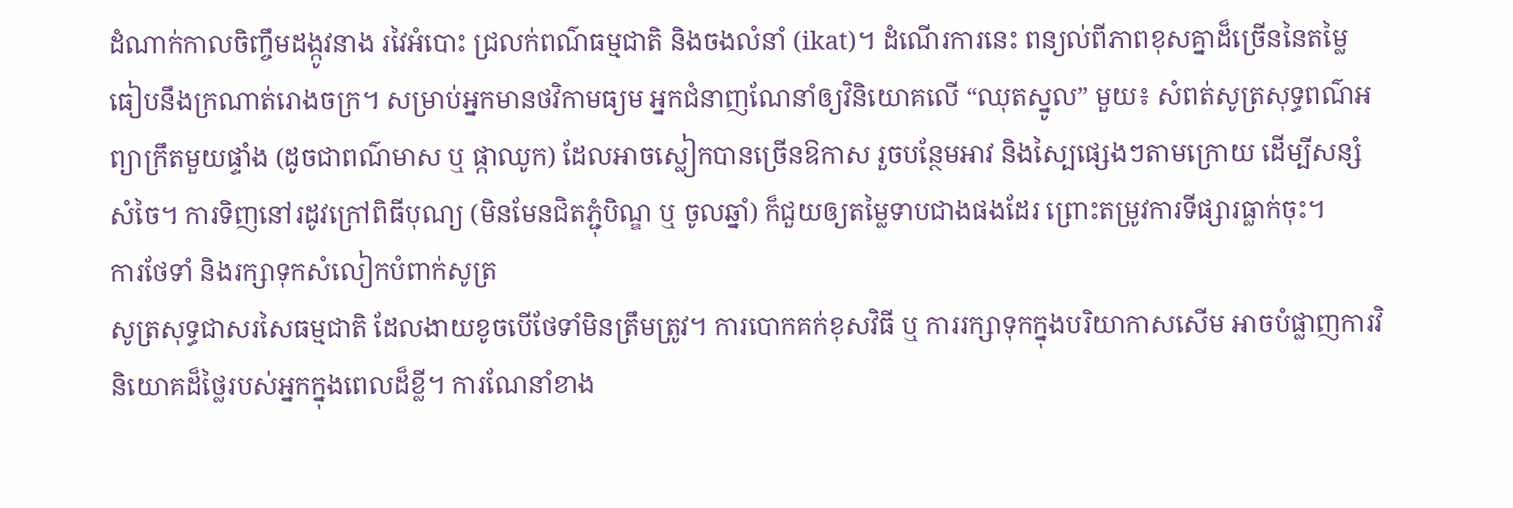ដំណាក់កាលចិញ្ចឹមដង្កូវនាង រវៃអំបោះ ជ្រលក់ពណ៌ធម្មជាតិ និងចងលំនាំ (ikat)។ ដំណើរការនេះ ពន្យល់ពីភាពខុសគ្នាដ៏ច្រើននៃតម្លៃ ធៀបនឹងក្រណាត់រោងចក្រ។ សម្រាប់អ្នកមានថវិកាមធ្យម អ្នកជំនាញណែនាំឲ្យវិនិយោគលើ “ឈុតស្នូល” មួយ៖ សំពត់សូត្រសុទ្ធពណ៌អព្យាក្រឹតមួយផ្ទាំង (ដូចជាពណ៌មាស ឬ ផ្កាឈូក) ដែលអាចស្លៀកបានច្រើនឱកាស រួចបន្ថែមអាវ និងស្បៃផ្សេងៗតាមក្រោយ ដើម្បីសន្សំសំចៃ។ ការទិញនៅរដូវក្រៅពិធីបុណ្យ (មិនមែនជិតភ្ជុំបិណ្ឌ ឬ ចូលឆ្នាំ) ក៏ជួយឲ្យតម្លៃទាបជាងផងដែរ ព្រោះតម្រូវការទីផ្សារធ្លាក់ចុះ។
ការថែទាំ និងរក្សាទុកសំលៀកបំពាក់សូត្រ
សូត្រសុទ្ធជាសរសៃធម្មជាតិ ដែលងាយខូចបើថែទាំមិនត្រឹមត្រូវ។ ការបោកគក់ខុសវិធី ឬ ការរក្សាទុកក្នុងបរិយាកាសសើម អាចបំផ្លាញការវិនិយោគដ៏ថ្លៃរបស់អ្នកក្នុងពេលដ៏ខ្លី។ ការណែនាំខាង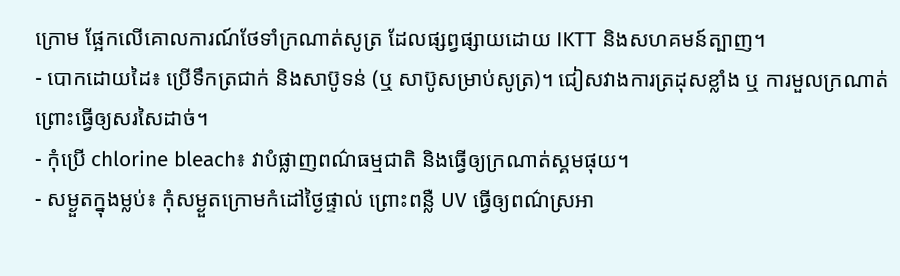ក្រោម ផ្អែកលើគោលការណ៍ថែទាំក្រណាត់សូត្រ ដែលផ្សព្វផ្សាយដោយ IKTT និងសហគមន៍ត្បាញ។
- បោកដោយដៃ៖ ប្រើទឹកត្រជាក់ និងសាប៊ូទន់ (ឬ សាប៊ូសម្រាប់សូត្រ)។ ជៀសវាងការត្រដុសខ្លាំង ឬ ការមួលក្រណាត់ ព្រោះធ្វើឲ្យសរសៃដាច់។
- កុំប្រើ chlorine bleach៖ វាបំផ្លាញពណ៌ធម្មជាតិ និងធ្វើឲ្យក្រណាត់ស្គមផុយ។
- សម្ងួតក្នុងម្លប់៖ កុំសម្ងួតក្រោមកំដៅថ្ងៃផ្ទាល់ ព្រោះពន្លឺ UV ធ្វើឲ្យពណ៌ស្រអា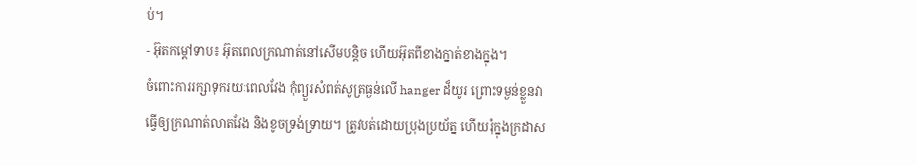ប់។
- អ៊ុតកម្ដៅទាប៖ អ៊ុតពេលក្រណាត់នៅសើមបន្តិច ហើយអ៊ុតពីខាងក្នាត់ខាងក្នុង។
ចំពោះការរក្សាទុករយៈពេលវែង កុំព្យួរសំពត់សូត្រធ្ងន់លើ hanger ដ៏យូរ ព្រោះទម្ងន់ខ្លួនវាធ្វើឲ្យក្រណាត់លាតវែង និងខូចទ្រង់ទ្រាយ។ ត្រូវបត់ដោយប្រុងប្រយ័ត្ន ហើយរុំក្នុងក្រដាស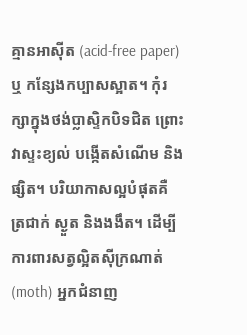គ្មានអាស៊ីត (acid-free paper) ឬ កន្សែងកប្បាសស្អាត។ កុំរក្សាក្នុងថង់ប្លាស្ទិកបិទជិត ព្រោះវាស្ទះខ្យល់ បង្កើតសំណើម និងផ្សិត។ បរិយាកាសល្អបំផុតគឺ ត្រជាក់ ស្ងួត និងងងឹត។ ដើម្បីការពារសត្វល្អិតស៊ីក្រណាត់ (moth) អ្នកជំនាញ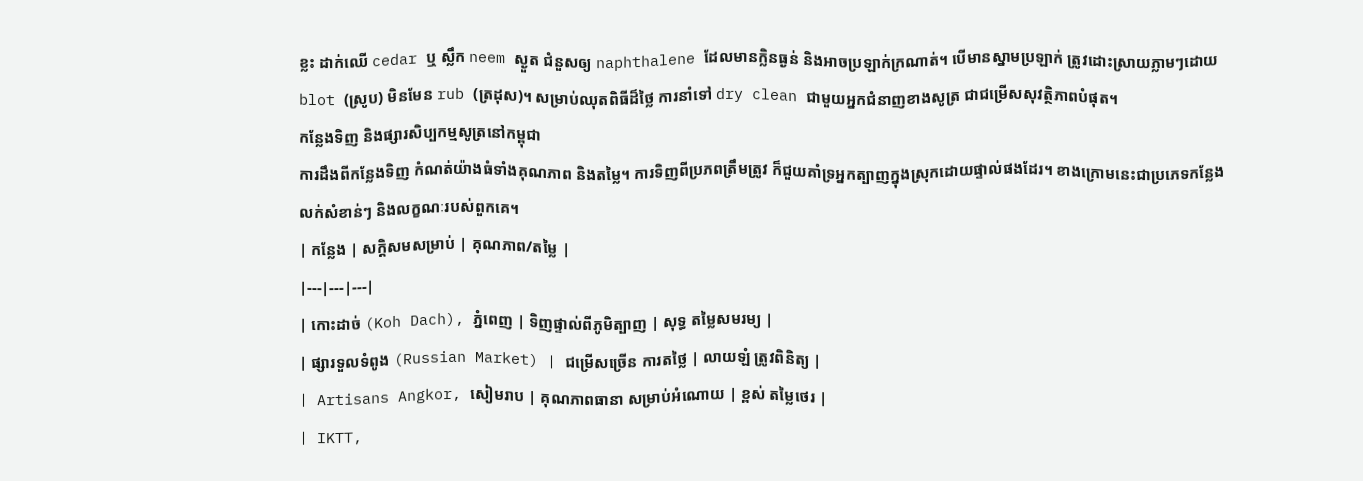ខ្លះ ដាក់ឈើ cedar ឬ ស្លឹក neem ស្ងួត ជំនួសឲ្យ naphthalene ដែលមានក្លិនធ្ងន់ និងអាចប្រឡាក់ក្រណាត់។ បើមានស្នាមប្រឡាក់ ត្រូវដោះស្រាយភ្លាមៗដោយ blot (ស្រូប) មិនមែន rub (ត្រដុស)។ សម្រាប់ឈុតពិធីដ៏ថ្លៃ ការនាំទៅ dry clean ជាមួយអ្នកជំនាញខាងសូត្រ ជាជម្រើសសុវត្ថិភាពបំផុត។
កន្លែងទិញ និងផ្សារសិប្បកម្មសូត្រនៅកម្ពុជា
ការដឹងពីកន្លែងទិញ កំណត់យ៉ាងធំទាំងគុណភាព និងតម្លៃ។ ការទិញពីប្រភពត្រឹមត្រូវ ក៏ជួយគាំទ្រអ្នកត្បាញក្នុងស្រុកដោយផ្ទាល់ផងដែរ។ ខាងក្រោមនេះជាប្រភេទកន្លែងលក់សំខាន់ៗ និងលក្ខណៈរបស់ពួកគេ។
| កន្លែង | សក្ដិសមសម្រាប់ | គុណភាព/តម្លៃ |
|---|---|---|
| កោះដាច់ (Koh Dach), ភ្នំពេញ | ទិញផ្ទាល់ពីភូមិត្បាញ | សុទ្ធ តម្លៃសមរម្យ |
| ផ្សារទួលទំពូង (Russian Market) | ជម្រើសច្រើន ការតថ្លៃ | លាយឡំ ត្រូវពិនិត្យ |
| Artisans Angkor, សៀមរាប | គុណភាពធានា សម្រាប់អំណោយ | ខ្ពស់ តម្លៃថេរ |
| IKTT,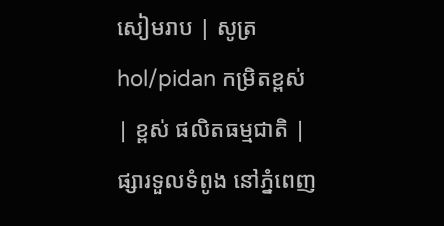សៀមរាប | សូត្រ hol/pidan កម្រិតខ្ពស់ | ខ្ពស់ ផលិតធម្មជាតិ |
ផ្សារទួលទំពូង នៅភ្នំពេញ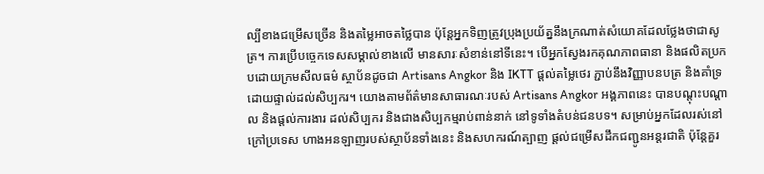ល្បីខាងជម្រើសច្រើន និងតម្លៃអាចតថ្លៃបាន ប៉ុន្តែអ្នកទិញត្រូវប្រុងប្រយ័ត្ននឹងក្រណាត់សំយោគដែលថ្លែងថាជាសូត្រ។ ការប្រើបច្ចេកទេសសម្គាល់ខាងលើ មានសារៈសំខាន់នៅទីនេះ។ បើអ្នកស្វែងរកគុណភាពធានា និងផលិតប្រកបដោយក្រមសីលធម៌ ស្ថាប័នដូចជា Artisans Angkor និង IKTT ផ្ដល់តម្លៃថេរ ភ្ជាប់នឹងវិញ្ញាបនបត្រ និងគាំទ្រដោយផ្ទាល់ដល់សិប្បករ។ យោងតាមព័ត៌មានសាធារណៈរបស់ Artisans Angkor អង្គភាពនេះ បានបណ្ដុះបណ្ដាល និងផ្ដល់ការងារ ដល់សិប្បករ និងជាងសិប្បកម្មរាប់ពាន់នាក់ នៅទូទាំងតំបន់ជនបទ។ សម្រាប់អ្នកដែលរស់នៅក្រៅប្រទេស ហាងអនឡាញរបស់ស្ថាប័នទាំងនេះ និងសហករណ៍ត្បាញ ផ្ដល់ជម្រើសដឹកជញ្ជូនអន្តរជាតិ ប៉ុន្តែគួរ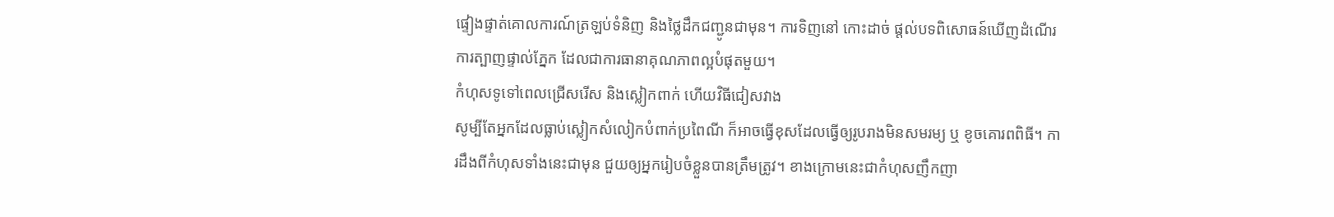ផ្ទៀងផ្ទាត់គោលការណ៍ត្រឡប់ទំនិញ និងថ្លៃដឹកជញ្ជូនជាមុន។ ការទិញនៅ កោះដាច់ ផ្ដល់បទពិសោធន៍ឃើញដំណើរការត្បាញផ្ទាល់ភ្នែក ដែលជាការធានាគុណភាពល្អបំផុតមួយ។
កំហុសទូទៅពេលជ្រើសរើស និងស្លៀកពាក់ ហើយវិធីជៀសវាង
សូម្បីតែអ្នកដែលធ្លាប់ស្លៀកសំលៀកបំពាក់ប្រពៃណី ក៏អាចធ្វើខុសដែលធ្វើឲ្យរូបរាងមិនសមរម្យ ឬ ខូចគោរពពិធី។ ការដឹងពីកំហុសទាំងនេះជាមុន ជួយឲ្យអ្នករៀបចំខ្លួនបានត្រឹមត្រូវ។ ខាងក្រោមនេះជាកំហុសញឹកញា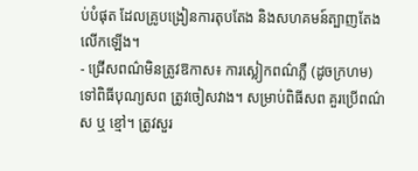ប់បំផុត ដែលគ្រូបង្រៀនការតុបតែង និងសហគមន៍ត្បាញតែងលើកឡើង។
- ជ្រើសពណ៌មិនត្រូវឱកាស៖ ការស្លៀកពណ៌ភ្លឺ (ដូចក្រហម) ទៅពិធីបុណ្យសព ត្រូវចៀសវាង។ សម្រាប់ពិធីសព គួរប្រើពណ៌ស ឬ ខ្មៅ។ ត្រូវសួរ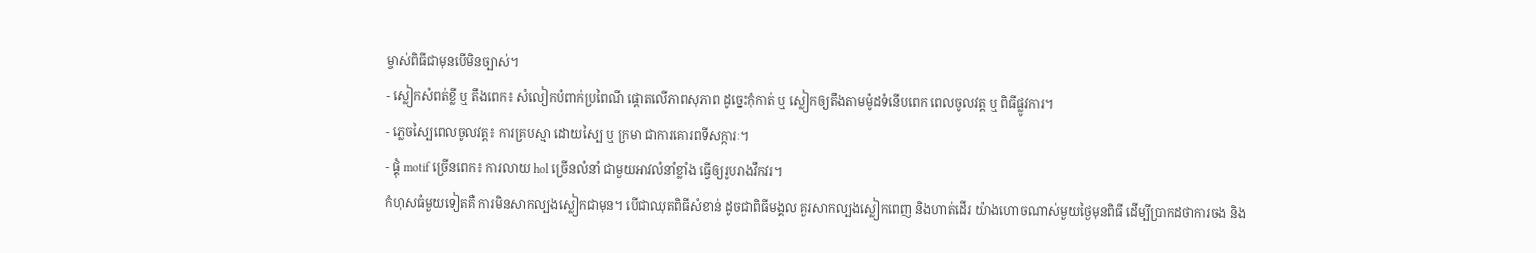ម្ចាស់ពិធីជាមុនបើមិនច្បាស់។
- ស្លៀកសំពត់ខ្លី ឬ តឹងពេក៖ សំលៀកបំពាក់ប្រពៃណី ផ្ដោតលើភាពសុភាព ដូច្នេះកុំកាត់ ឬ ស្លៀកឲ្យតឹងតាមម៉ូដទំនើបពេក ពេលចូលវត្ត ឬ ពិធីផ្លូវការ។
- ភ្លេចស្បៃពេលចូលវត្ត៖ ការគ្របស្មា ដោយស្បៃ ឬ ក្រមា ជាការគោរពទីសក្ការៈ។
- ផ្គុំ motif ច្រើនពេក៖ ការលាយ hol ច្រើនលំនាំ ជាមួយអាវលំនាំខ្លាំង ធ្វើឲ្យរូបរាងវឹកវរ។
កំហុសធំមួយទៀតគឺ ការមិនសាកល្បងស្លៀកជាមុន។ បើជាឈុតពិធីសំខាន់ ដូចជាពិធីមង្គល គួរសាកល្បងស្លៀកពេញ និងហាត់ដើរ យ៉ាងហោចណាស់មួយថ្ងៃមុនពិធី ដើម្បីប្រាកដថាការចង និង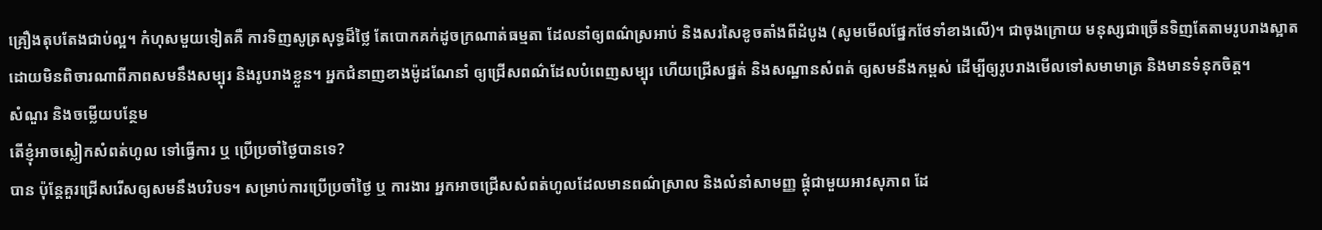គ្រឿងតុបតែងជាប់ល្អ។ កំហុសមួយទៀតគឺ ការទិញសូត្រសុទ្ធដ៏ថ្លៃ តែបោកគក់ដូចក្រណាត់ធម្មតា ដែលនាំឲ្យពណ៌ស្រអាប់ និងសរសៃខូចតាំងពីដំបូង (សូមមើលផ្នែកថែទាំខាងលើ)។ ជាចុងក្រោយ មនុស្សជាច្រើនទិញតែតាមរូបរាងស្អាត ដោយមិនពិចារណាពីភាពសមនឹងសម្បុរ និងរូបរាងខ្លួន។ អ្នកជំនាញខាងម៉ូដណែនាំ ឲ្យជ្រើសពណ៌ដែលបំពេញសម្បុរ ហើយជ្រើសផ្នត់ និងសណ្ឋានសំពត់ ឲ្យសមនឹងកម្ពស់ ដើម្បីឲ្យរូបរាងមើលទៅសមាមាត្រ និងមានទំនុកចិត្ត។
សំណួរ និងចម្លើយបន្ថែម
តើខ្ញុំអាចស្លៀកសំពត់ហូល ទៅធ្វើការ ឬ ប្រើប្រចាំថ្ងៃបានទេ?
បាន ប៉ុន្តែគួរជ្រើសរើសឲ្យសមនឹងបរិបទ។ សម្រាប់ការប្រើប្រចាំថ្ងៃ ឬ ការងារ អ្នកអាចជ្រើសសំពត់ហូលដែលមានពណ៌ស្រាល និងលំនាំសាមញ្ញ ផ្គុំជាមួយអាវសុភាព ដែ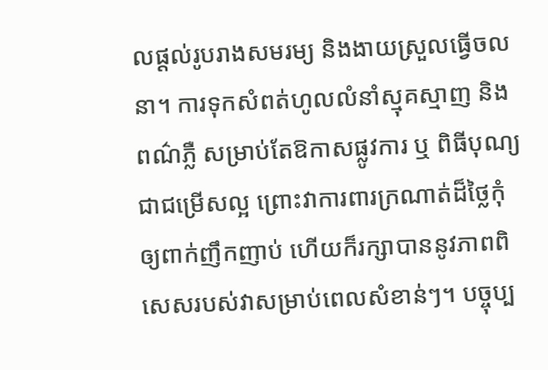លផ្ដល់រូបរាងសមរម្យ និងងាយស្រួលធ្វើចលនា។ ការទុកសំពត់ហូលលំនាំស្មុគស្មាញ និងពណ៌ភ្លឺ សម្រាប់តែឱកាសផ្លូវការ ឬ ពិធីបុណ្យ ជាជម្រើសល្អ ព្រោះវាការពារក្រណាត់ដ៏ថ្លៃកុំឲ្យពាក់ញឹកញាប់ ហើយក៏រក្សាបាននូវភាពពិសេសរបស់វាសម្រាប់ពេលសំខាន់ៗ។ បច្ចុប្ប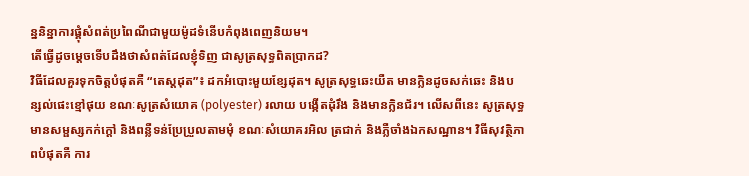ន្ននិន្នាការផ្គុំសំពត់ប្រពៃណីជាមួយម៉ូដទំនើបកំពុងពេញនិយម។
តើធ្វើដូចម្ដេចទើបដឹងថាសំពត់ដែលខ្ញុំទិញ ជាសូត្រសុទ្ធពិតប្រាកដ?
វិធីដែលគួរទុកចិត្តបំផុតគឺ “តេស្តដុត”៖ ដកអំបោះមួយខ្សែដុត។ សូត្រសុទ្ធឆេះយឺត មានក្លិនដូចសក់ឆេះ និងបន្សល់ផេះខ្មៅផុយ ខណៈសូត្រសំយោគ (polyester) រលាយ បង្កើតដុំរឹង និងមានក្លិនជ័រ។ លើសពីនេះ សូត្រសុទ្ធមានសម្ផស្សកក់ក្ដៅ និងពន្លឺទន់ប្រែប្រួលតាមមុំ ខណៈសំយោគរអិល ត្រជាក់ និងភ្លឺចាំងឯកសណ្ឋាន។ វិធីសុវត្ថិភាពបំផុតគឺ ការ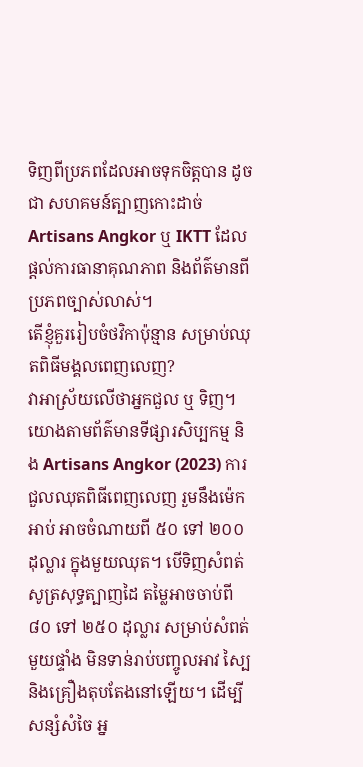ទិញពីប្រភពដែលអាចទុកចិត្តបាន ដូចជា សហគមន៍ត្បាញកោះដាច់ Artisans Angkor ឬ IKTT ដែលផ្ដល់ការធានាគុណភាព និងព័ត៌មានពីប្រភពច្បាស់លាស់។
តើខ្ញុំគួររៀបចំថវិកាប៉ុន្មាន សម្រាប់ឈុតពិធីមង្គលពេញលេញ?
វាអាស្រ័យលើថាអ្នកជួល ឬ ទិញ។ យោងតាមព័ត៌មានទីផ្សារសិប្បកម្ម និង Artisans Angkor (2023) ការជួលឈុតពិធីពេញលេញ រួមនឹងម៉េកអាប់ អាចចំណាយពី ៥០ ទៅ ២០០ ដុល្លារ ក្នុងមួយឈុត។ បើទិញសំពត់សូត្រសុទ្ធត្បាញដៃ តម្លៃអាចចាប់ពី ៨០ ទៅ ២៥០ ដុល្លារ សម្រាប់សំពត់មួយផ្ទាំង មិនទាន់រាប់បញ្ចូលអាវ ស្បៃ និងគ្រឿងតុបតែងនៅឡើយ។ ដើម្បីសន្សំសំចៃ អ្ន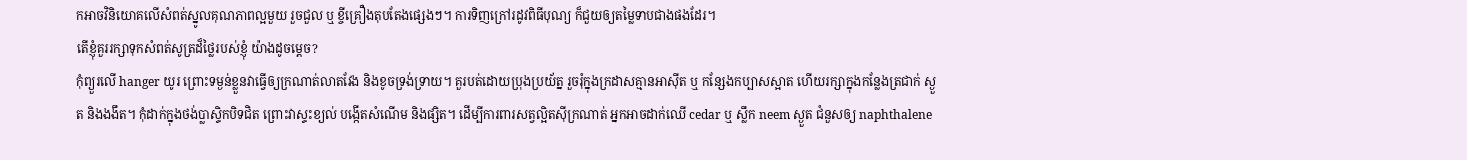កអាចវិនិយោគលើសំពត់ស្នូលគុណភាពល្អមួយ រួចជួល ឬ ខ្ចីគ្រឿងតុបតែងផ្សេងៗ។ ការទិញក្រៅរដូវពិធីបុណ្យ ក៏ជួយឲ្យតម្លៃទាបជាងផងដែរ។
តើខ្ញុំគួររក្សាទុកសំពត់សូត្រដ៏ថ្លៃរបស់ខ្ញុំ យ៉ាងដូចម្ដេច?
កុំព្យួរលើ hanger យូរ ព្រោះទម្ងន់ខ្លួនវាធ្វើឲ្យក្រណាត់លាតវែង និងខូចទ្រង់ទ្រាយ។ គួរបត់ដោយប្រុងប្រយ័ត្ន រួចរុំក្នុងក្រដាសគ្មានអាស៊ីត ឬ កន្សែងកប្បាសស្អាត ហើយរក្សាក្នុងកន្លែងត្រជាក់ ស្ងួត និងងងឹត។ កុំដាក់ក្នុងថង់ប្លាស្ទិកបិទជិត ព្រោះវាស្ទះខ្យល់ បង្កើតសំណើម និងផ្សិត។ ដើម្បីការពារសត្វល្អិតស៊ីក្រណាត់ អ្នកអាចដាក់ឈើ cedar ឬ ស្លឹក neem ស្ងួត ជំនួសឲ្យ naphthalene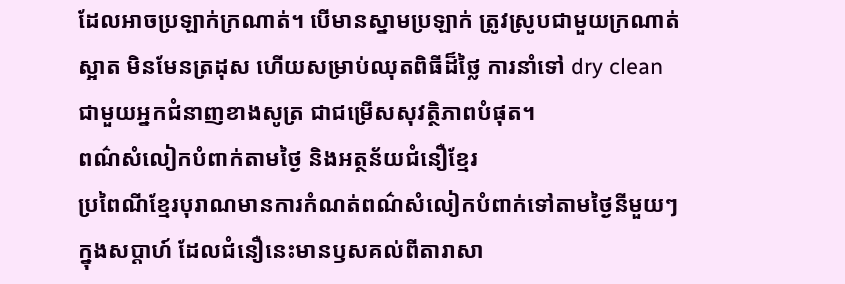ដែលអាចប្រឡាក់ក្រណាត់។ បើមានស្នាមប្រឡាក់ ត្រូវស្រូបជាមួយក្រណាត់ស្អាត មិនមែនត្រដុស ហើយសម្រាប់ឈុតពិធីដ៏ថ្លៃ ការនាំទៅ dry clean ជាមួយអ្នកជំនាញខាងសូត្រ ជាជម្រើសសុវត្ថិភាពបំផុត។
ពណ៌សំលៀកបំពាក់តាមថ្ងៃ និងអត្ថន័យជំនឿខ្មែរ
ប្រពៃណីខ្មែរបុរាណមានការកំណត់ពណ៌សំលៀកបំពាក់ទៅតាមថ្ងៃនីមួយៗក្នុងសប្តាហ៍ ដែលជំនឿនេះមានឫសគល់ពីតារាសា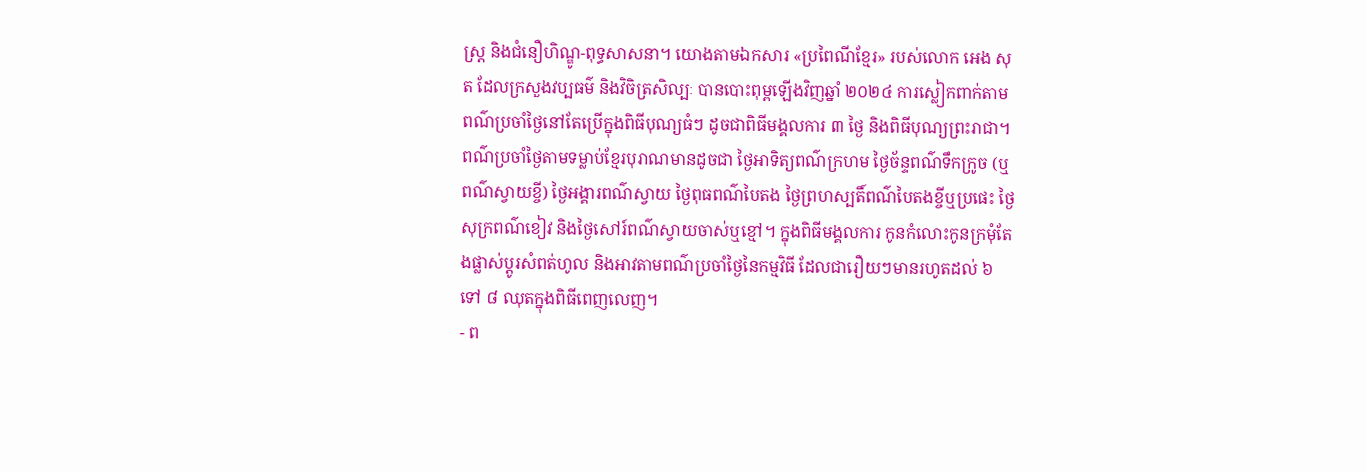ស្ត្រ និងជំនឿហិណ្ឌូ-ពុទ្ធសាសនា។ យោងតាមឯកសារ «ប្រពៃណីខ្មែរ» របស់លោក អេង សុត ដែលក្រសួងវប្បធម៌ និងវិចិត្រសិល្បៈ បានបោះពុម្ពឡើងវិញឆ្នាំ ២០២៤ ការស្លៀកពាក់តាមពណ៌ប្រចាំថ្ងៃនៅតែប្រើក្នុងពិធីបុណ្យធំៗ ដូចជាពិធីមង្គលការ ៣ ថ្ងៃ និងពិធីបុណ្យព្រះរាជា។
ពណ៌ប្រចាំថ្ងៃតាមទម្លាប់ខ្មែរបុរាណមានដូចជា ថ្ងៃអាទិត្យពណ៌ក្រហម ថ្ងៃច័ន្ទពណ៌ទឹកក្រូច (ឬពណ៌ស្វាយខ្ចី) ថ្ងៃអង្គារពណ៌ស្វាយ ថ្ងៃពុធពណ៌បៃតង ថ្ងៃព្រហស្បតិ៍ពណ៌បៃតងខ្ចីឬប្រផេះ ថ្ងៃសុក្រពណ៌ខៀវ និងថ្ងៃសៅរ៍ពណ៌ស្វាយចាស់ឬខ្មៅ។ ក្នុងពិធីមង្គលការ កូនកំលោះកូនក្រមុំតែងផ្លាស់ប្តូរសំពត់ហូល និងអាវតាមពណ៌ប្រចាំថ្ងៃនៃកម្មវិធី ដែលជារឿយៗមានរហូតដល់ ៦ ទៅ ៨ ឈុតក្នុងពិធីពេញលេញ។
- ព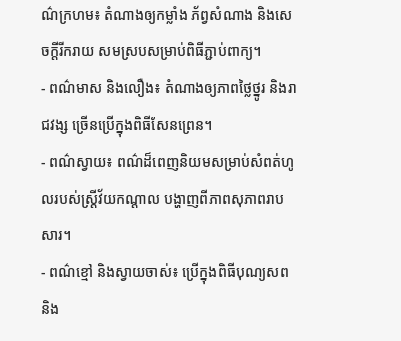ណ៌ក្រហម៖ តំណាងឲ្យកម្លាំង ភ័ព្វសំណាង និងសេចក្តីរីករាយ សមស្របសម្រាប់ពិធីភ្ជាប់ពាក្យ។
- ពណ៌មាស និងលឿង៖ តំណាងឲ្យភាពថ្លៃថ្នូរ និងរាជវង្ស ច្រើនប្រើក្នុងពិធីសែនព្រេន។
- ពណ៌ស្វាយ៖ ពណ៌ដ៏ពេញនិយមសម្រាប់សំពត់ហូលរបស់ស្ត្រីវ័យកណ្តាល បង្ហាញពីភាពសុភាពរាបសារ។
- ពណ៌ខ្មៅ និងស្វាយចាស់៖ ប្រើក្នុងពិធីបុណ្យសព និង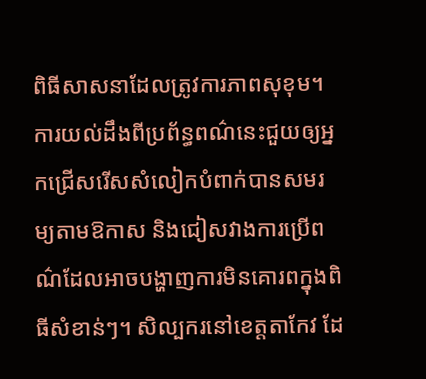ពិធីសាសនាដែលត្រូវការភាពសុខុម។
ការយល់ដឹងពីប្រព័ន្ធពណ៌នេះជួយឲ្យអ្នកជ្រើសរើសសំលៀកបំពាក់បានសមរម្យតាមឱកាស និងជៀសវាងការប្រើពណ៌ដែលអាចបង្ហាញការមិនគោរពក្នុងពិធីសំខាន់ៗ។ សិល្បករនៅខេត្តតាកែវ ដែ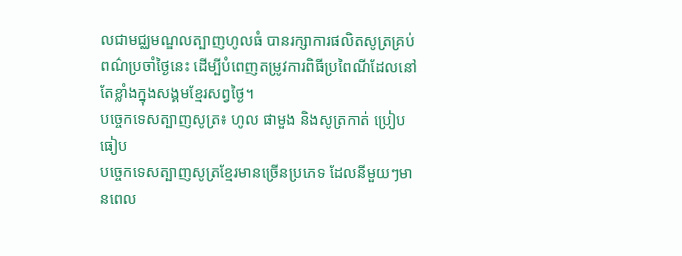លជាមជ្ឈមណ្ឌលត្បាញហូលធំ បានរក្សាការផលិតសូត្រគ្រប់ពណ៌ប្រចាំថ្ងៃនេះ ដើម្បីបំពេញតម្រូវការពិធីប្រពៃណីដែលនៅតែខ្លាំងក្នុងសង្គមខ្មែរសព្វថ្ងៃ។
បច្ចេកទេសត្បាញសូត្រ៖ ហូល ផាមួង និងសូត្រកាត់ ប្រៀបធៀប
បច្ចេកទេសត្បាញសូត្រខ្មែរមានច្រើនប្រភេទ ដែលនីមួយៗមានពេល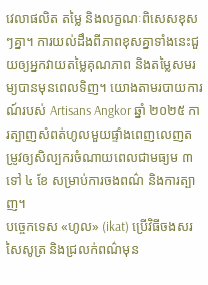វេលាផលិត តម្លៃ និងលក្ខណៈពិសេសខុសៗគ្នា។ ការយល់ដឹងពីភាពខុសគ្នាទាំងនេះជួយឲ្យអ្នកវាយតម្លៃគុណភាព និងតម្លៃសមរម្យបានមុនពេលទិញ។ យោងតាមរបាយការណ៍របស់ Artisans Angkor ឆ្នាំ ២០២៥ ការត្បាញសំពត់ហូលមួយផ្ទាំងពេញលេញតម្រូវឲ្យសិល្បករចំណាយពេលជាមធ្យម ៣ ទៅ ៤ ខែ សម្រាប់ការចងពណ៌ និងការត្បាញ។
បច្ចេកទេស «ហូល» (ikat) ប្រើវិធីចងសរសៃសូត្រ និងជ្រលក់ពណ៌មុន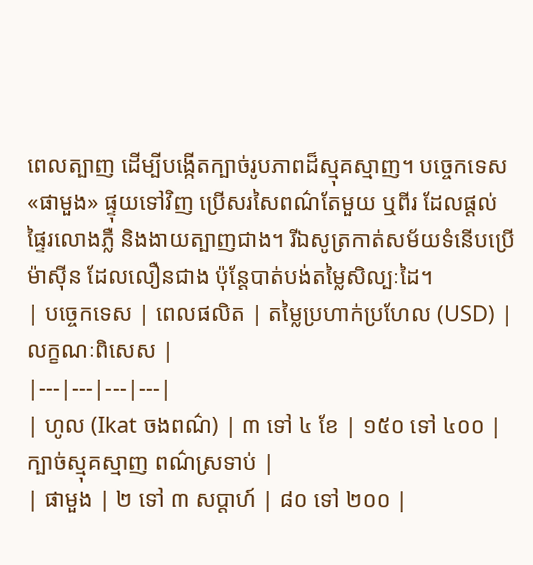ពេលត្បាញ ដើម្បីបង្កើតក្បាច់រូបភាពដ៏ស្មុគស្មាញ។ បច្ចេកទេស «ផាមួង» ផ្ទុយទៅវិញ ប្រើសរសៃពណ៌តែមួយ ឬពីរ ដែលផ្តល់ផ្ទៃរលោងភ្លឺ និងងាយត្បាញជាង។ រីឯសូត្រកាត់សម័យទំនើបប្រើម៉ាស៊ីន ដែលលឿនជាង ប៉ុន្តែបាត់បង់តម្លៃសិល្បៈដៃ។
| បច្ចេកទេស | ពេលផលិត | តម្លៃប្រហាក់ប្រហែល (USD) | លក្ខណៈពិសេស |
|---|---|---|---|
| ហូល (Ikat ចងពណ៌) | ៣ ទៅ ៤ ខែ | ១៥០ ទៅ ៤០០ | ក្បាច់ស្មុគស្មាញ ពណ៌ស្រទាប់ |
| ផាមួង | ២ ទៅ ៣ សប្តាហ៍ | ៨០ ទៅ ២០០ |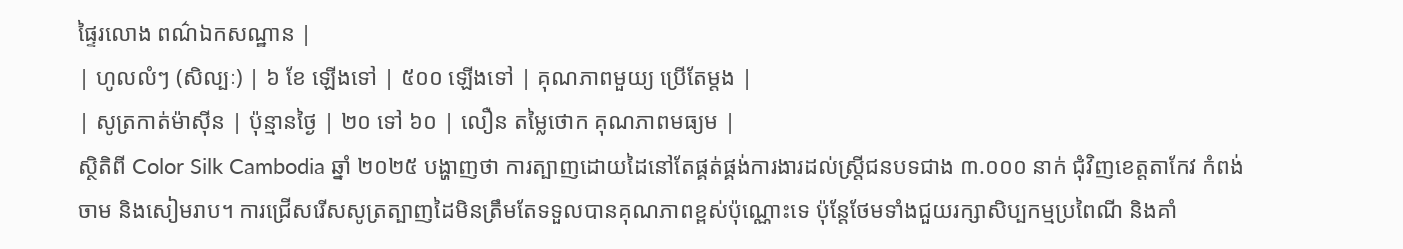ផ្ទៃរលោង ពណ៌ឯកសណ្ឋាន |
| ហូលលំៗ (សិល្បៈ) | ៦ ខែ ឡើងទៅ | ៥០០ ឡើងទៅ | គុណភាពមួយ្យ ប្រើតែម្តង |
| សូត្រកាត់ម៉ាស៊ីន | ប៉ុន្មានថ្ងៃ | ២០ ទៅ ៦០ | លឿន តម្លៃថោក គុណភាពមធ្យម |
ស្ថិតិពី Color Silk Cambodia ឆ្នាំ ២០២៥ បង្ហាញថា ការត្បាញដោយដៃនៅតែផ្គត់ផ្គង់ការងារដល់ស្ត្រីជនបទជាង ៣.០០០ នាក់ ជុំវិញខេត្តតាកែវ កំពង់ចាម និងសៀមរាប។ ការជ្រើសរើសសូត្រត្បាញដៃមិនត្រឹមតែទទួលបានគុណភាពខ្ពស់ប៉ុណ្ណោះទេ ប៉ុន្តែថែមទាំងជួយរក្សាសិប្បកម្មប្រពៃណី និងគាំ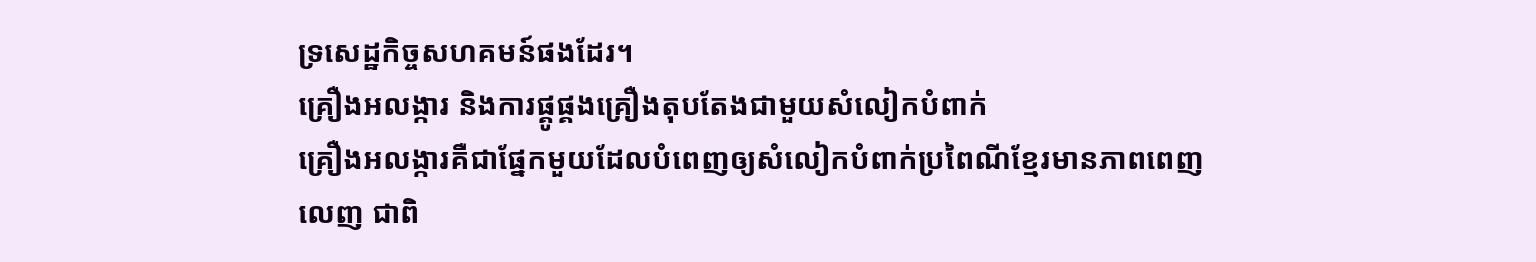ទ្រសេដ្ឋកិច្ចសហគមន៍ផងដែរ។
គ្រឿងអលង្ការ និងការផ្គូផ្គងគ្រឿងតុបតែងជាមួយសំលៀកបំពាក់
គ្រឿងអលង្ការគឺជាផ្នែកមួយដែលបំពេញឲ្យសំលៀកបំពាក់ប្រពៃណីខ្មែរមានភាពពេញលេញ ជាពិ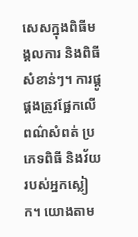សេសក្នុងពិធីមង្គលការ និងពិធីសំខាន់ៗ។ ការផ្គូផ្គងត្រូវផ្អែកលើពណ៌សំពត់ ប្រភេទពិធី និងវ័យរបស់អ្នកស្លៀក។ យោងតាម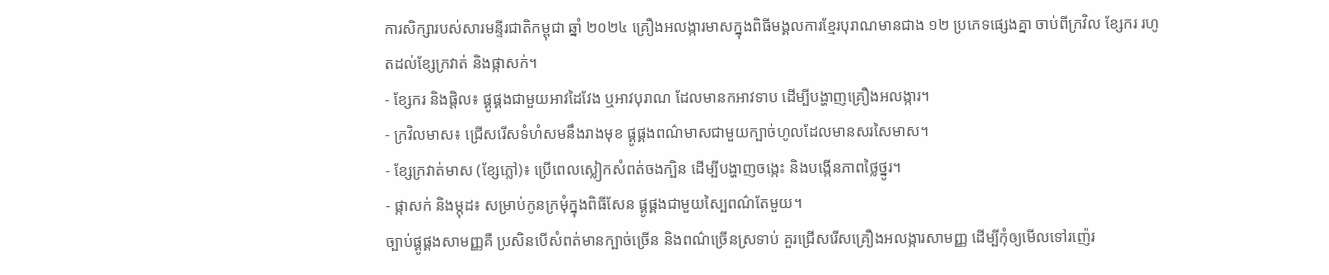ការសិក្សារបស់សារមន្ទីរជាតិកម្ពុជា ឆ្នាំ ២០២៤ គ្រឿងអលង្ការមាសក្នុងពិធីមង្គលការខ្មែរបុរាណមានជាង ១២ ប្រភេទផ្សេងគ្នា ចាប់ពីក្រវិល ខ្សែករ រហូតដល់ខ្សែក្រវាត់ និងផ្កាសក់។
- ខ្សែករ និងផ្តិល៖ ផ្គូផ្គងជាមួយអាវដៃវែង ឬអាវបុរាណ ដែលមានកអាវទាប ដើម្បីបង្ហាញគ្រឿងអលង្ការ។
- ក្រវិលមាស៖ ជ្រើសរើសទំហំសមនឹងរាងមុខ ផ្គូផ្គងពណ៌មាសជាមួយក្បាច់ហូលដែលមានសរសៃមាស។
- ខ្សែក្រវាត់មាស (ខ្សែភ្លៅ)៖ ប្រើពេលស្លៀកសំពត់ចងក្បិន ដើម្បីបង្ហាញចង្កេះ និងបង្កើនភាពថ្លៃថ្នូរ។
- ផ្កាសក់ និងម្កុដ៖ សម្រាប់កូនក្រមុំក្នុងពិធីសែន ផ្គូផ្គងជាមួយស្បៃពណ៌តែមួយ។
ច្បាប់ផ្គូផ្គងសាមញ្ញគឺ ប្រសិនបើសំពត់មានក្បាច់ច្រើន និងពណ៌ច្រើនស្រទាប់ គួរជ្រើសរើសគ្រឿងអលង្ការសាមញ្ញ ដើម្បីកុំឲ្យមើលទៅរញ៉េរ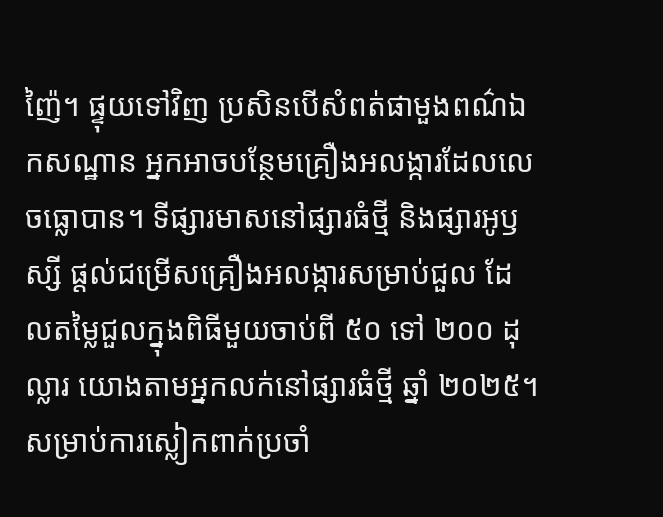ញ៉ៃ។ ផ្ទុយទៅវិញ ប្រសិនបើសំពត់ផាមួងពណ៌ឯកសណ្ឋាន អ្នកអាចបន្ថែមគ្រឿងអលង្ការដែលលេចធ្លោបាន។ ទីផ្សារមាសនៅផ្សារធំថ្មី និងផ្សារអូឫស្សី ផ្តល់ជម្រើសគ្រឿងអលង្ការសម្រាប់ជួល ដែលតម្លៃជួលក្នុងពិធីមួយចាប់ពី ៥០ ទៅ ២០០ ដុល្លារ យោងតាមអ្នកលក់នៅផ្សារធំថ្មី ឆ្នាំ ២០២៥។
សម្រាប់ការស្លៀកពាក់ប្រចាំ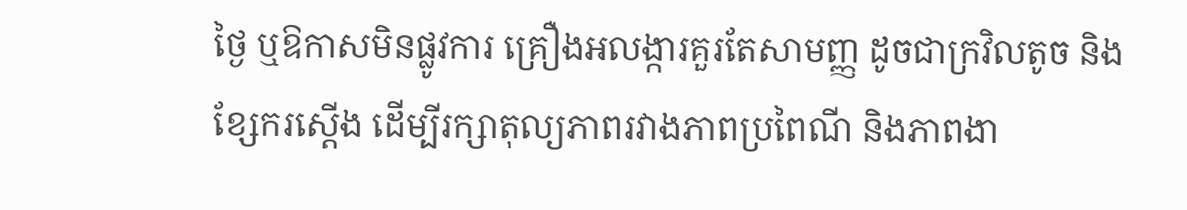ថ្ងៃ ឬឱកាសមិនផ្លូវការ គ្រឿងអលង្ការគួរតែសាមញ្ញ ដូចជាក្រវិលតូច និងខ្សែករស្តើង ដើម្បីរក្សាតុល្យភាពរវាងភាពប្រពៃណី និងភាពងា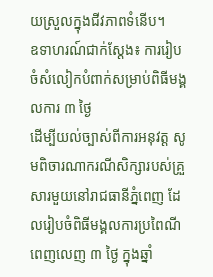យស្រួលក្នុងជីវភាពទំនើប។
ឧទាហរណ៍ជាក់ស្តែង៖ ការរៀបចំសំលៀកបំពាក់សម្រាប់ពិធីមង្គលការ ៣ ថ្ងៃ
ដើម្បីយល់ច្បាស់ពីការអនុវត្ត សូមពិចារណាករណីសិក្សារបស់គ្រួសារមួយនៅរាជធានីភ្នំពេញ ដែលរៀបចំពិធីមង្គលការប្រពៃណីពេញលេញ ៣ ថ្ងៃ ក្នុងឆ្នាំ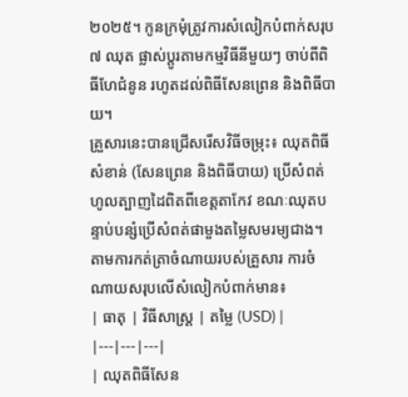២០២៥។ កូនក្រមុំត្រូវការសំលៀកបំពាក់សរុប ៧ ឈុត ផ្លាស់ប្តូរតាមកម្មវិធីនីមួយៗ ចាប់ពីពិធីហែជំនូន រហូតដល់ពិធីសែនព្រេន និងពិធីបាយ។
គ្រួសារនេះបានជ្រើសរើសវិធីចម្រុះ៖ ឈុតពិធីសំខាន់ (សែនព្រេន និងពិធីបាយ) ប្រើសំពត់ហូលត្បាញដៃពិតពីខេត្តតាកែវ ខណៈឈុតបន្ទាប់បន្សំប្រើសំពត់ផាមួងតម្លៃសមរម្យជាង។ តាមការកត់ត្រាចំណាយរបស់គ្រួសារ ការចំណាយសរុបលើសំលៀកបំពាក់មាន៖
| ធាតុ | វិធីសាស្ត្រ | តម្លៃ (USD) |
|---|---|---|
| ឈុតពិធីសែន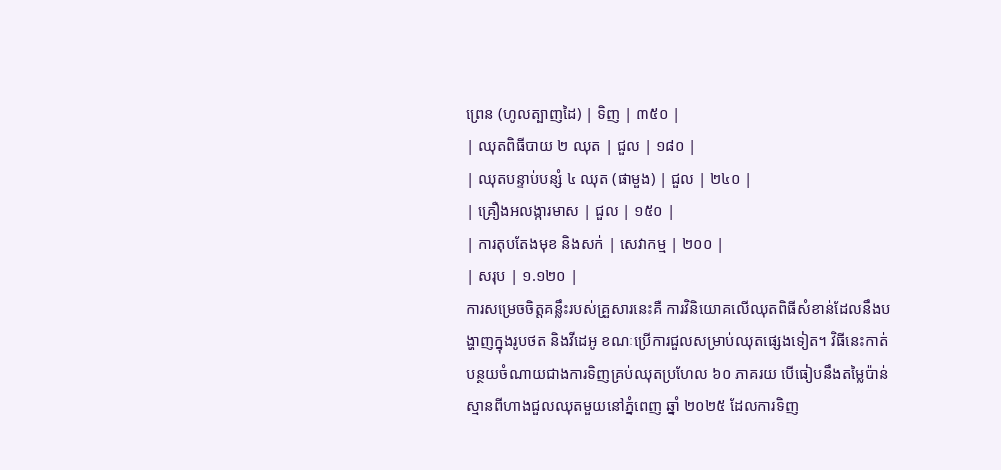ព្រេន (ហូលត្បាញដៃ) | ទិញ | ៣៥០ |
| ឈុតពិធីបាយ ២ ឈុត | ជួល | ១៨០ |
| ឈុតបន្ទាប់បន្សំ ៤ ឈុត (ផាមួង) | ជួល | ២៤០ |
| គ្រឿងអលង្ការមាស | ជួល | ១៥០ |
| ការតុបតែងមុខ និងសក់ | សេវាកម្ម | ២០០ |
| សរុប | ១.១២០ |
ការសម្រេចចិត្តគន្លឹះរបស់គ្រួសារនេះគឺ ការវិនិយោគលើឈុតពិធីសំខាន់ដែលនឹងបង្ហាញក្នុងរូបថត និងវីដេអូ ខណៈប្រើការជួលសម្រាប់ឈុតផ្សេងទៀត។ វិធីនេះកាត់បន្ថយចំណាយជាងការទិញគ្រប់ឈុតប្រហែល ៦០ ភាគរយ បើធៀបនឹងតម្លៃប៉ាន់ស្មានពីហាងជួលឈុតមួយនៅភ្នំពេញ ឆ្នាំ ២០២៥ ដែលការទិញ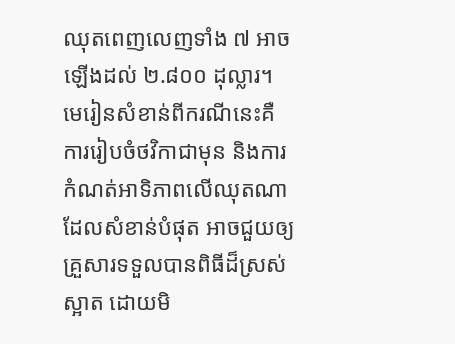ឈុតពេញលេញទាំង ៧ អាចឡើងដល់ ២.៨០០ ដុល្លារ។
មេរៀនសំខាន់ពីករណីនេះគឺ ការរៀបចំថវិកាជាមុន និងការកំណត់អាទិភាពលើឈុតណាដែលសំខាន់បំផុត អាចជួយឲ្យគ្រួសារទទួលបានពិធីដ៏ស្រស់ស្អាត ដោយមិ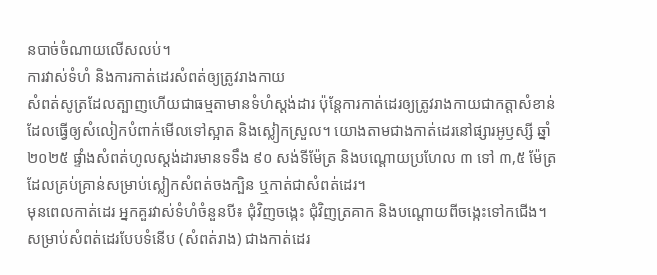នបាច់ចំណាយលើសលប់។
ការវាស់ទំហំ និងការកាត់ដេរសំពត់ឲ្យត្រូវរាងកាយ
សំពត់សូត្រដែលត្បាញហើយជាធម្មតាមានទំហំស្តង់ដារ ប៉ុន្តែការកាត់ដេរឲ្យត្រូវរាងកាយជាកត្តាសំខាន់ដែលធ្វើឲ្យសំលៀកបំពាក់មើលទៅស្អាត និងស្លៀកស្រួល។ យោងតាមជាងកាត់ដេរនៅផ្សារអូឫស្សី ឆ្នាំ ២០២៥ ផ្ទាំងសំពត់ហូលស្តង់ដារមានទទឹង ៩០ សង់ទីម៉ែត្រ និងបណ្តោយប្រហែល ៣ ទៅ ៣,៥ ម៉ែត្រ ដែលគ្រប់គ្រាន់សម្រាប់ស្លៀកសំពត់ចងក្បិន ឬកាត់ជាសំពត់ដេរ។
មុនពេលកាត់ដេរ អ្នកគួរវាស់ទំហំចំនួនបី៖ ជុំវិញចង្កេះ ជុំវិញត្រគាក និងបណ្តោយពីចង្កេះទៅកជើង។ សម្រាប់សំពត់ដេរបែបទំនើប (សំពត់រាង) ជាងកាត់ដេរ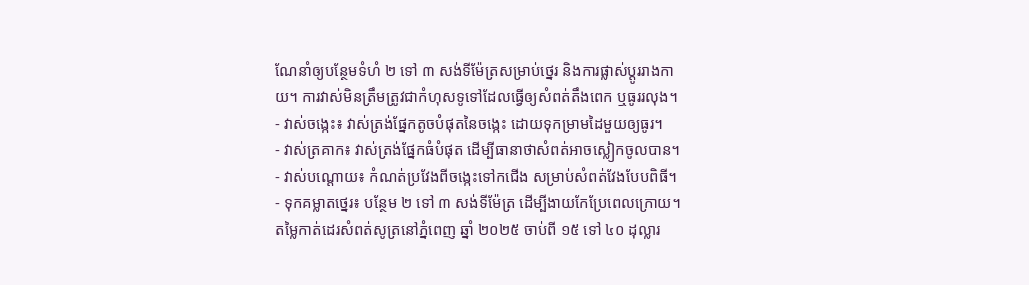ណែនាំឲ្យបន្ថែមទំហំ ២ ទៅ ៣ សង់ទីម៉ែត្រសម្រាប់ថ្នេរ និងការផ្លាស់ប្តូររាងកាយ។ ការវាស់មិនត្រឹមត្រូវជាកំហុសទូទៅដែលធ្វើឲ្យសំពត់តឹងពេក ឬធូររលុង។
- វាស់ចង្កេះ៖ វាស់ត្រង់ផ្នែកតូចបំផុតនៃចង្កេះ ដោយទុកម្រាមដៃមួយឲ្យធូរ។
- វាស់ត្រគាក៖ វាស់ត្រង់ផ្នែកធំបំផុត ដើម្បីធានាថាសំពត់អាចស្លៀកចូលបាន។
- វាស់បណ្តោយ៖ កំណត់ប្រវែងពីចង្កេះទៅកជើង សម្រាប់សំពត់វែងបែបពិធី។
- ទុកគម្លាតថ្នេរ៖ បន្ថែម ២ ទៅ ៣ សង់ទីម៉ែត្រ ដើម្បីងាយកែប្រែពេលក្រោយ។
តម្លៃកាត់ដេរសំពត់សូត្រនៅភ្នំពេញ ឆ្នាំ ២០២៥ ចាប់ពី ១៥ ទៅ ៤០ ដុល្លារ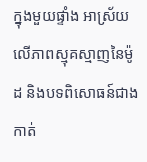ក្នុងមួយផ្ទាំង អាស្រ័យលើភាពស្មុគស្មាញនៃម៉ូដ និងបទពិសោធន៍ជាងកាត់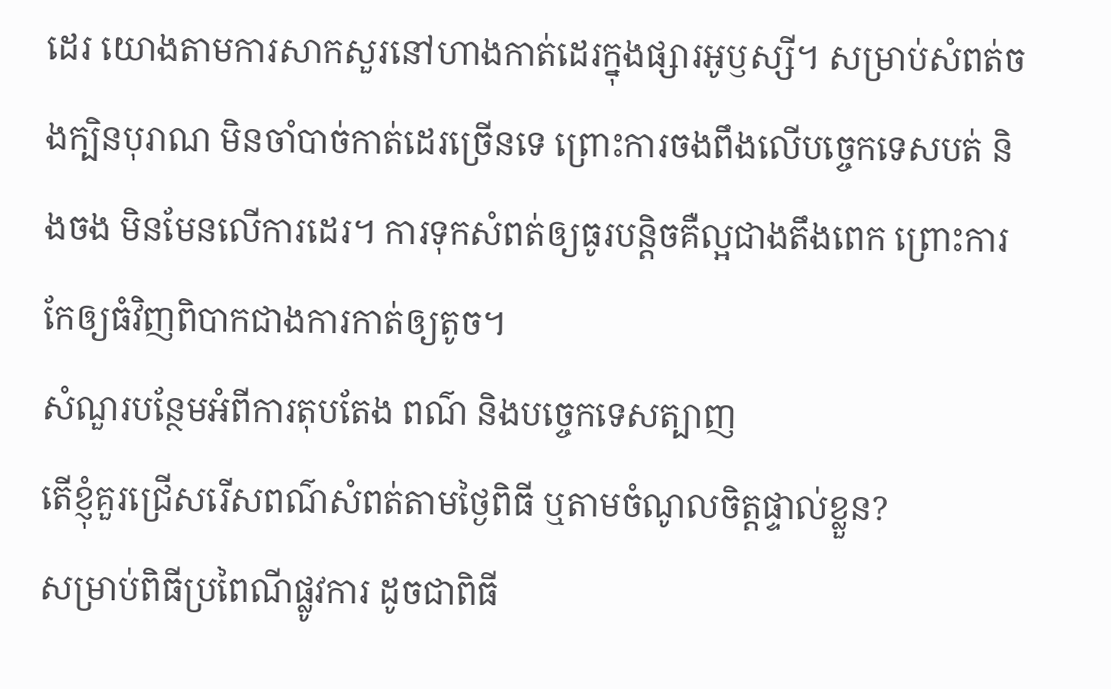ដេរ យោងតាមការសាកសួរនៅហាងកាត់ដេរក្នុងផ្សារអូឫស្សី។ សម្រាប់សំពត់ចងក្បិនបុរាណ មិនចាំបាច់កាត់ដេរច្រើនទេ ព្រោះការចងពឹងលើបច្ចេកទេសបត់ និងចង មិនមែនលើការដេរ។ ការទុកសំពត់ឲ្យធូរបន្តិចគឺល្អជាងតឹងពេក ព្រោះការកែឲ្យធំវិញពិបាកជាងការកាត់ឲ្យតូច។
សំណួរបន្ថែមអំពីការតុបតែង ពណ៌ និងបច្ចេកទេសត្បាញ
តើខ្ញុំគួរជ្រើសរើសពណ៌សំពត់តាមថ្ងៃពិធី ឬតាមចំណូលចិត្តផ្ទាល់ខ្លួន?
សម្រាប់ពិធីប្រពៃណីផ្លូវការ ដូចជាពិធី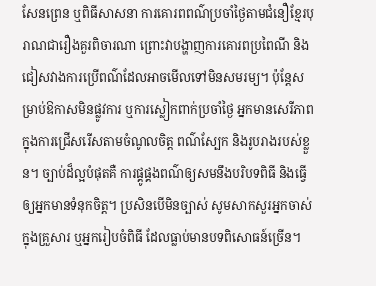សែនព្រេន ឬពិធីសាសនា ការគោរពពណ៌ប្រចាំថ្ងៃតាមជំនឿខ្មែរបុរាណជារឿងគួរពិចារណា ព្រោះវាបង្ហាញការគោរពប្រពៃណី និងជៀសវាងការប្រើពណ៌ដែលអាចមើលទៅមិនសមរម្យ។ ប៉ុន្តែសម្រាប់ឱកាសមិនផ្លូវការ ឬការស្លៀកពាក់ប្រចាំថ្ងៃ អ្នកមានសេរីភាពក្នុងការជ្រើសរើសតាមចំណូលចិត្ត ពណ៌ស្បែក និងរូបរាងរបស់ខ្លួន។ ច្បាប់ដ៏ល្អបំផុតគឺ ការផ្គូផ្គងពណ៌ឲ្យសមនឹងបរិបទពិធី និងធ្វើឲ្យអ្នកមានទំនុកចិត្ត។ ប្រសិនបើមិនច្បាស់ សូមសាកសួរអ្នកចាស់ក្នុងគ្រួសារ ឬអ្នករៀបចំពិធី ដែលធ្លាប់មានបទពិសោធន៍ច្រើន។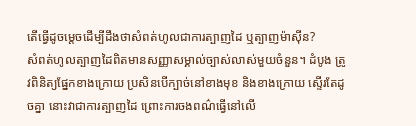តើធ្វើដូចម្តេចដើម្បីដឹងថាសំពត់ហូលជាការត្បាញដៃ ឬត្បាញម៉ាស៊ីន?
សំពត់ហូលត្បាញដៃពិតមានសញ្ញាសម្គាល់ច្បាស់លាស់មួយចំនួន។ ដំបូង ត្រូវពិនិត្យផ្នែកខាងក្រោយ ប្រសិនបើក្បាច់នៅខាងមុខ និងខាងក្រោយ ស្ទើរតែដូចគ្នា នោះវាជាការត្បាញដៃ ព្រោះការចងពណ៌ធ្វើនៅលើ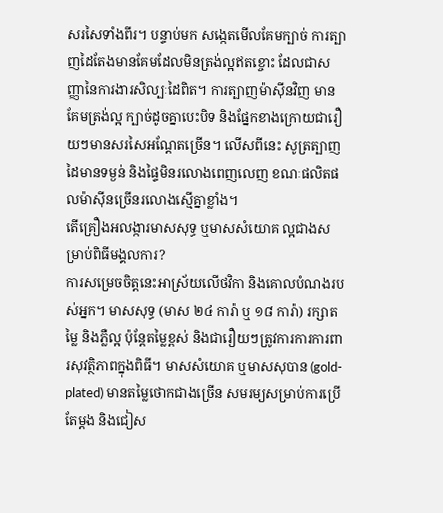សរសៃទាំងពីរ។ បន្ទាប់មក សង្កេតមើលគែមក្បាច់ ការត្បាញដៃតែងមានគែមដែលមិនត្រង់ល្អឥតខ្ចោះ ដែលជាសញ្ញានៃការងារសិល្បៈដៃពិត។ ការត្បាញម៉ាស៊ីនវិញ មានគែមត្រង់ល្អ ក្បាច់ដូចគ្នាបេះបិទ និងផ្នែកខាងក្រោយជារឿយៗមានសរសៃអណ្តែតច្រើន។ លើសពីនេះ សូត្រត្បាញដៃមានទម្ងន់ និងផ្ទៃមិនរលោងពេញលេញ ខណៈផលិតផលម៉ាស៊ីនច្រើនរលោងស្មើគ្នាខ្លាំង។
តើគ្រឿងអលង្ការមាសសុទ្ធ ឬមាសសំយោគ ល្អជាងសម្រាប់ពិធីមង្គលការ?
ការសម្រេចចិត្តនេះអាស្រ័យលើថវិកា និងគោលបំណងរបស់អ្នក។ មាសសុទ្ធ (មាស ២៤ ការ៉ា ឬ ១៨ ការ៉ា) រក្សាតម្លៃ និងភ្លឺល្អ ប៉ុន្តែតម្លៃខ្ពស់ និងជារឿយៗត្រូវការការការពារសុវត្ថិភាពក្នុងពិធី។ មាសសំយោគ ឬមាសសុបាន (gold-plated) មានតម្លៃថោកជាងច្រើន សមរម្យសម្រាប់ការប្រើតែម្តង និងជៀស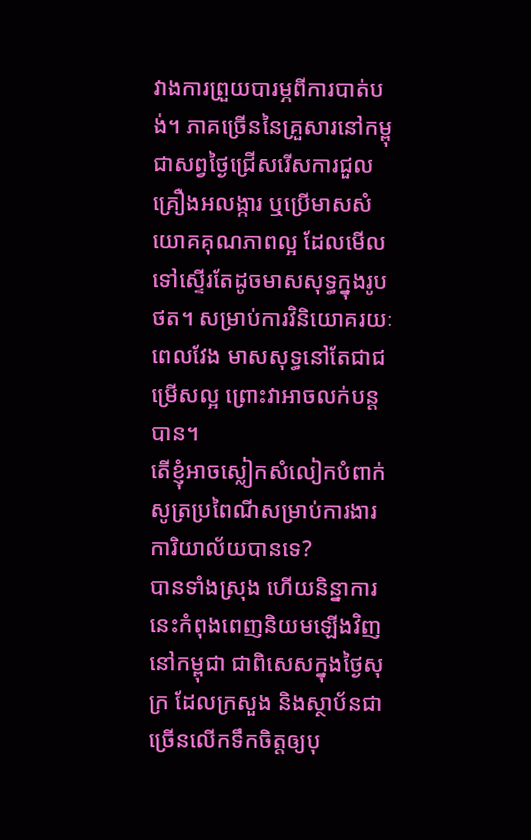វាងការព្រួយបារម្ភពីការបាត់បង់។ ភាគច្រើននៃគ្រួសារនៅកម្ពុជាសព្វថ្ងៃជ្រើសរើសការជួលគ្រឿងអលង្ការ ឬប្រើមាសសំយោគគុណភាពល្អ ដែលមើលទៅស្ទើរតែដូចមាសសុទ្ធក្នុងរូបថត។ សម្រាប់ការវិនិយោគរយៈពេលវែង មាសសុទ្ធនៅតែជាជម្រើសល្អ ព្រោះវាអាចលក់បន្តបាន។
តើខ្ញុំអាចស្លៀកសំលៀកបំពាក់សូត្រប្រពៃណីសម្រាប់ការងារការិយាល័យបានទេ?
បានទាំងស្រុង ហើយនិន្នាការនេះកំពុងពេញនិយមឡើងវិញនៅកម្ពុជា ជាពិសេសក្នុងថ្ងៃសុក្រ ដែលក្រសួង និងស្ថាប័នជាច្រើនលើកទឹកចិត្តឲ្យបុ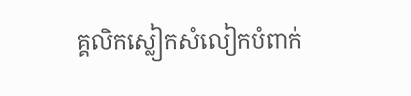គ្គលិកស្លៀកសំលៀកបំពាក់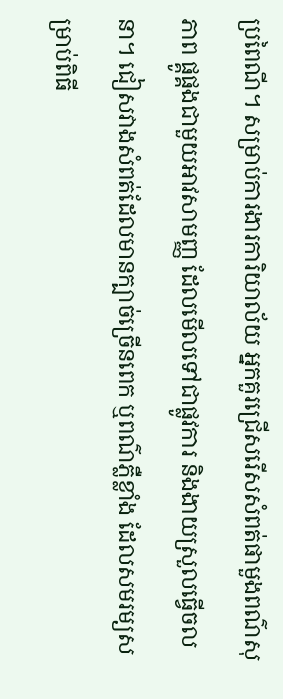ប្រពៃណី។ សម្រាប់ការងារការិយាល័យ អ្នកគួរជ្រើសរើសសំពត់ផាមួងពណ៌សុភាព ផ្គូផ្គងជាមួយអាវសាមញ្ញ ដែលមើលទៅជាផ្លូវការ និងងាយស្រួលធ្វើចលនា។ ជៀសវាងសំពត់ដែលមានក្បាច់ច្រើនពេក ឬពណ៌ភ្លឺខ្លាំង ដែលសមរម្យសម្រាប់ពិធី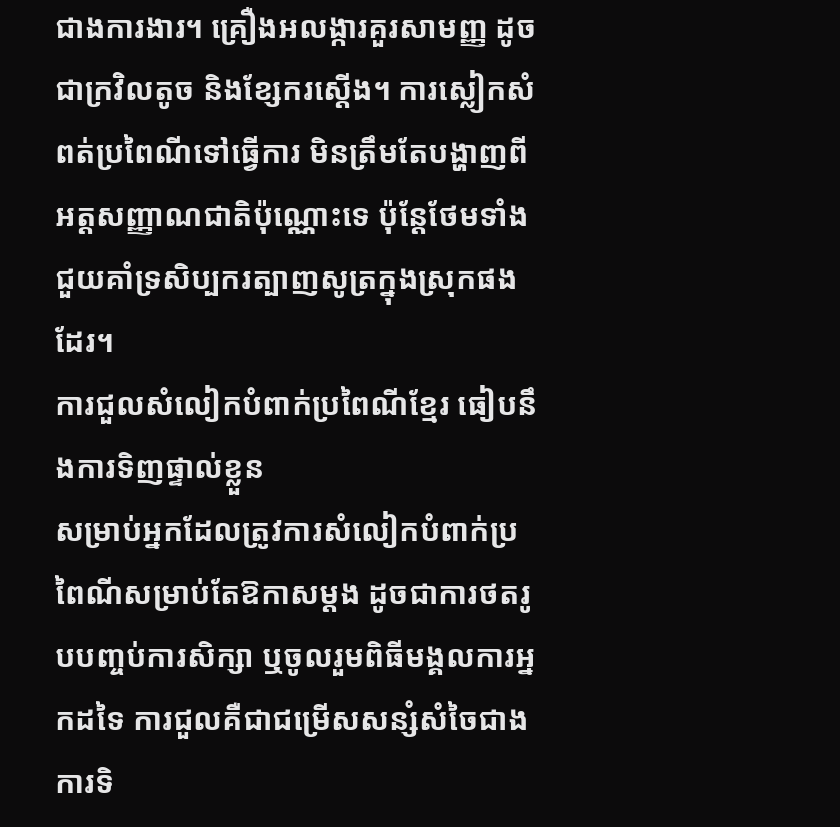ជាងការងារ។ គ្រឿងអលង្ការគួរសាមញ្ញ ដូចជាក្រវិលតូច និងខ្សែករស្តើង។ ការស្លៀកសំពត់ប្រពៃណីទៅធ្វើការ មិនត្រឹមតែបង្ហាញពីអត្តសញ្ញាណជាតិប៉ុណ្ណោះទេ ប៉ុន្តែថែមទាំងជួយគាំទ្រសិប្បករត្បាញសូត្រក្នុងស្រុកផងដែរ។
ការជួលសំលៀកបំពាក់ប្រពៃណីខ្មែរ ធៀបនឹងការទិញផ្ទាល់ខ្លួន
សម្រាប់អ្នកដែលត្រូវការសំលៀកបំពាក់ប្រពៃណីសម្រាប់តែឱកាសម្តង ដូចជាការថតរូបបញ្ចប់ការសិក្សា ឬចូលរួមពិធីមង្គលការអ្នកដទៃ ការជួលគឺជាជម្រើសសន្សំសំចៃជាងការទិ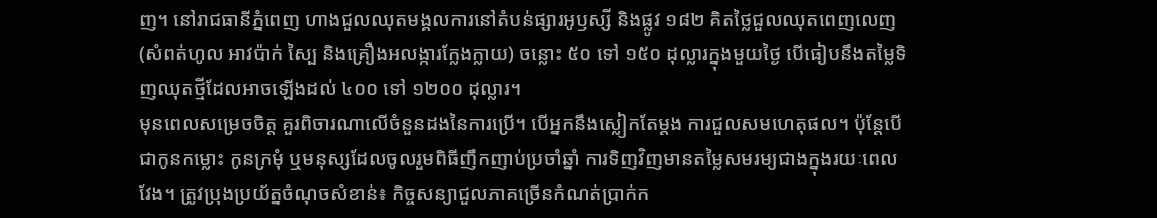ញ។ នៅរាជធានីភ្នំពេញ ហាងជួលឈុតមង្គលការនៅតំបន់ផ្សារអូឫស្សី និងផ្លូវ ១៨២ គិតថ្លៃជួលឈុតពេញលេញ (សំពត់ហូល អាវប៉ាក់ ស្បៃ និងគ្រឿងអលង្ការក្លែងក្លាយ) ចន្លោះ ៥០ ទៅ ១៥០ ដុល្លារក្នុងមួយថ្ងៃ បើធៀបនឹងតម្លៃទិញឈុតថ្មីដែលអាចឡើងដល់ ៤០០ ទៅ ១២០០ ដុល្លារ។
មុនពេលសម្រេចចិត្ត គួរពិចារណាលើចំនួនដងនៃការប្រើ។ បើអ្នកនឹងស្លៀកតែម្តង ការជួលសមហេតុផល។ ប៉ុន្តែបើជាកូនកម្លោះ កូនក្រមុំ ឬមនុស្សដែលចូលរួមពិធីញឹកញាប់ប្រចាំឆ្នាំ ការទិញវិញមានតម្លៃសមរម្យជាងក្នុងរយៈពេលវែង។ ត្រូវប្រុងប្រយ័ត្នចំណុចសំខាន់៖ កិច្ចសន្យាជួលភាគច្រើនកំណត់ប្រាក់ក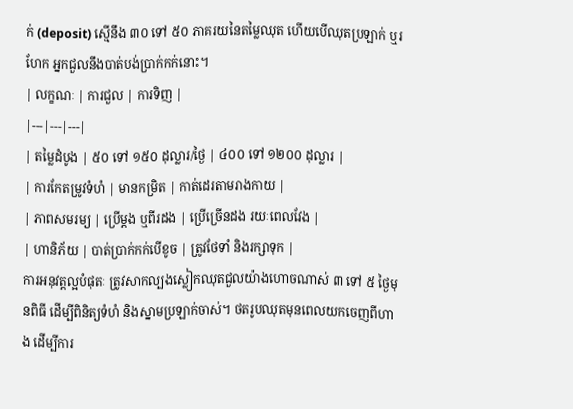ក់ (deposit) ស្មើនឹង ៣០ ទៅ ៥០ ភាគរយនៃតម្លៃឈុត ហើយបើឈុតប្រឡាក់ ឬរហែក អ្នកជួលនឹងបាត់បង់ប្រាក់កក់នោះ។
| លក្ខណៈ | ការជួល | ការទិញ |
|---|---|---|
| តម្លៃដំបូង | ៥០ ទៅ ១៥០ ដុល្លារ/ថ្ងៃ | ៤០០ ទៅ ១២០០ ដុល្លារ |
| ការកែតម្រូវទំហំ | មានកម្រិត | កាត់ដេរតាមរាងកាយ |
| ភាពសមរម្យ | ប្រើម្តង ឬពីរដង | ប្រើច្រើនដង រយៈពេលវែង |
| ហានិភ័យ | បាត់ប្រាក់កក់បើខូច | ត្រូវថែទាំ និងរក្សាទុក |
ការអនុវត្តល្អបំផុតៈ ត្រូវសាកល្បងស្លៀកឈុតជួលយ៉ាងហោចណាស់ ៣ ទៅ ៥ ថ្ងៃមុនពិធី ដើម្បីពិនិត្យទំហំ និងស្នាមប្រឡាក់ចាស់។ ថតរូបឈុតមុនពេលយកចេញពីហាង ដើម្បីការ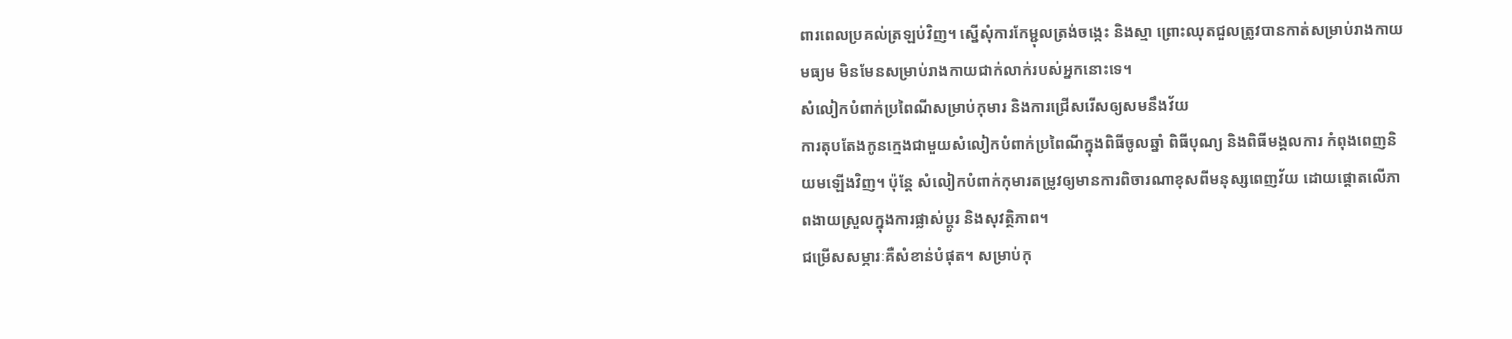ពារពេលប្រគល់ត្រឡប់វិញ។ ស្នើសុំការកែម្ជុលត្រង់ចង្កេះ និងស្មា ព្រោះឈុតជួលត្រូវបានកាត់សម្រាប់រាងកាយមធ្យម មិនមែនសម្រាប់រាងកាយជាក់លាក់របស់អ្នកនោះទេ។
សំលៀកបំពាក់ប្រពៃណីសម្រាប់កុមារ និងការជ្រើសរើសឲ្យសមនឹងវ័យ
ការតុបតែងកូនក្មេងជាមួយសំលៀកបំពាក់ប្រពៃណីក្នុងពិធីចូលឆ្នាំ ពិធីបុណ្យ និងពិធីមង្គលការ កំពុងពេញនិយមឡើងវិញ។ ប៉ុន្តែ សំលៀកបំពាក់កុមារតម្រូវឲ្យមានការពិចារណាខុសពីមនុស្សពេញវ័យ ដោយផ្តោតលើភាពងាយស្រួលក្នុងការផ្លាស់ប្តូរ និងសុវត្ថិភាព។
ជម្រើសសម្ភារៈគឺសំខាន់បំផុត។ សម្រាប់កុ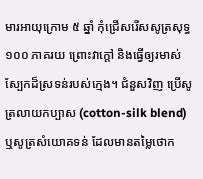មារអាយុក្រោម ៥ ឆ្នាំ កុំជ្រើសរើសសូត្រសុទ្ធ ១០០ ភាគរយ ព្រោះវាក្តៅ និងធ្វើឲ្យរមាស់ស្បែកដ៏ស្រទន់របស់ក្មេង។ ជំនួសវិញ ប្រើសូត្រលាយកប្បាស (cotton-silk blend) ឬសូត្រសំយោគទន់ ដែលមានតម្លៃថោក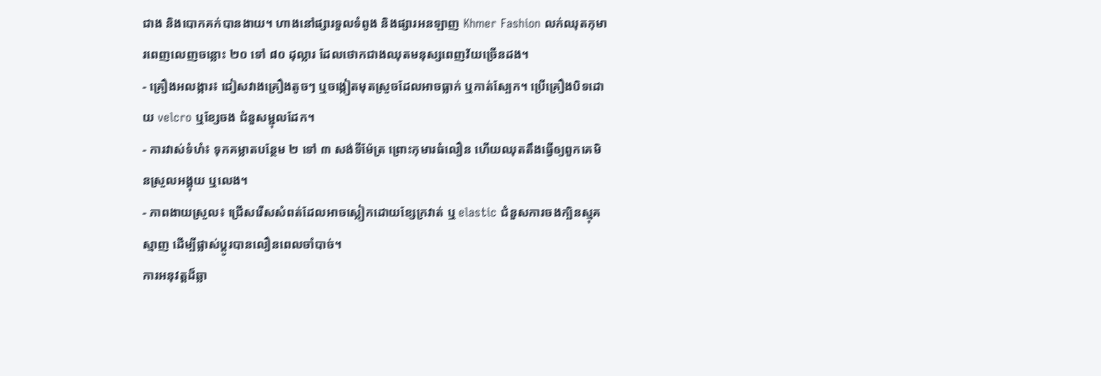ជាង និងបោកគក់បានងាយ។ ហាងនៅផ្សារទួលទំពូង និងផ្សារអនឡាញ Khmer Fashion លក់ឈុតកុមារពេញលេញចន្លោះ ២០ ទៅ ៨០ ដុល្លារ ដែលថោកជាងឈុតមនុស្សពេញវ័យច្រើនដង។
- គ្រឿងអលង្ការ៖ ជៀសវាងគ្រឿងតូចៗ ឬចង្កៀតមុតស្រួចដែលអាចធ្លាក់ ឬកាត់ស្បែក។ ប្រើគ្រឿងបិទដោយ velcro ឬខ្សែចង ជំនួសម្ជុលដែក។
- ការវាស់ទំហំ៖ ទុកគម្លាតបន្ថែម ២ ទៅ ៣ សង់ទីម៉ែត្រ ព្រោះកុមារធំលឿន ហើយឈុតតឹងធ្វើឲ្យពួកគេមិនស្រួលអង្គុយ ឬលេង។
- ភាពងាយស្រួល៖ ជ្រើសរើសសំពត់ដែលអាចស្លៀកដោយខ្សែក្រវាត់ ឬ elastic ជំនួសការចងក្បិនស្មុគស្មាញ ដើម្បីផ្លាស់ប្តូរបានលឿនពេលចាំបាច់។
ការអនុវត្តដ៏ឆ្លា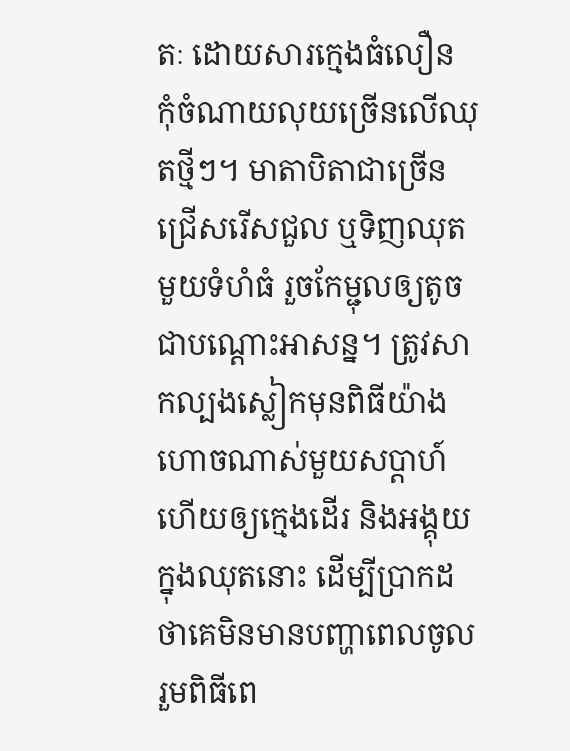តៈ ដោយសារក្មេងធំលឿន កុំចំណាយលុយច្រើនលើឈុតថ្មីៗ។ មាតាបិតាជាច្រើនជ្រើសរើសជួល ឬទិញឈុតមួយទំហំធំ រួចកែម្ជុលឲ្យតូចជាបណ្តោះអាសន្ន។ ត្រូវសាកល្បងស្លៀកមុនពិធីយ៉ាងហោចណាស់មួយសប្តាហ៍ ហើយឲ្យក្មេងដើរ និងអង្គុយក្នុងឈុតនោះ ដើម្បីប្រាកដថាគេមិនមានបញ្ហាពេលចូលរួមពិធីពេ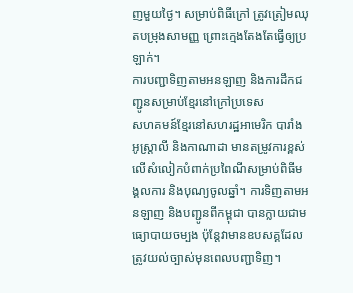ញមួយថ្ងៃ។ សម្រាប់ពិធីក្រៅ ត្រូវត្រៀមឈុតបម្រុងសាមញ្ញ ព្រោះក្មេងតែងតែធ្វើឲ្យប្រឡាក់។
ការបញ្ជាទិញតាមអនឡាញ និងការដឹកជញ្ជូនសម្រាប់ខ្មែរនៅក្រៅប្រទេស
សហគមន៍ខ្មែរនៅសហរដ្ឋអាមេរិក បារាំង អូស្ត្រាលី និងកាណាដា មានតម្រូវការខ្ពស់លើសំលៀកបំពាក់ប្រពៃណីសម្រាប់ពិធីមង្គលការ និងបុណ្យចូលឆ្នាំ។ ការទិញតាមអនឡាញ និងបញ្ជូនពីកម្ពុជា បានក្លាយជាមធ្យោបាយចម្បង ប៉ុន្តែវាមានឧបសគ្គដែលត្រូវយល់ច្បាស់មុនពេលបញ្ជាទិញ។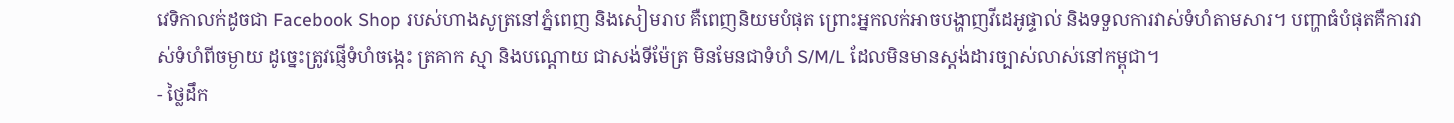វេទិកាលក់ដូចជា Facebook Shop របស់ហាងសូត្រនៅភ្នំពេញ និងសៀមរាប គឺពេញនិយមបំផុត ព្រោះអ្នកលក់អាចបង្ហាញវីដេអូផ្ទាល់ និងទទួលការវាស់ទំហំតាមសារ។ បញ្ហាធំបំផុតគឺការវាស់ទំហំពីចម្ងាយ ដូច្នេះត្រូវផ្ញើទំហំចង្កេះ ត្រគាក ស្មា និងបណ្តោយ ជាសង់ទីម៉ែត្រ មិនមែនជាទំហំ S/M/L ដែលមិនមានស្តង់ដារច្បាស់លាស់នៅកម្ពុជា។
- ថ្លៃដឹក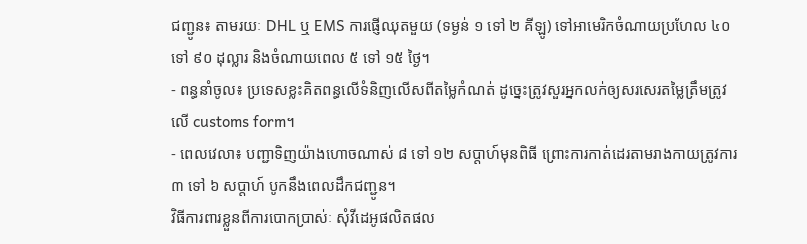ជញ្ជូន៖ តាមរយៈ DHL ឬ EMS ការផ្ញើឈុតមួយ (ទម្ងន់ ១ ទៅ ២ គីឡូ) ទៅអាមេរិកចំណាយប្រហែល ៤០ ទៅ ៩០ ដុល្លារ និងចំណាយពេល ៥ ទៅ ១៥ ថ្ងៃ។
- ពន្ធនាំចូល៖ ប្រទេសខ្លះគិតពន្ធលើទំនិញលើសពីតម្លៃកំណត់ ដូច្នេះត្រូវសួរអ្នកលក់ឲ្យសរសេរតម្លៃត្រឹមត្រូវលើ customs form។
- ពេលវេលា៖ បញ្ជាទិញយ៉ាងហោចណាស់ ៨ ទៅ ១២ សប្តាហ៍មុនពិធី ព្រោះការកាត់ដេរតាមរាងកាយត្រូវការ ៣ ទៅ ៦ សប្តាហ៍ បូកនឹងពេលដឹកជញ្ជូន។
វិធីការពារខ្លួនពីការបោកប្រាស់ៈ សុំវីដេអូផលិតផល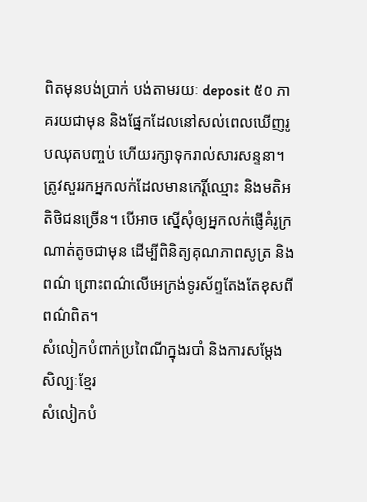ពិតមុនបង់ប្រាក់ បង់តាមរយៈ deposit ៥០ ភាគរយជាមុន និងផ្នែកដែលនៅសល់ពេលឃើញរូបឈុតបញ្ចប់ ហើយរក្សាទុករាល់សារសន្ទនា។ ត្រូវសួររកអ្នកលក់ដែលមានកេរ្តិ៍ឈ្មោះ និងមតិអតិថិជនច្រើន។ បើអាច ស្នើសុំឲ្យអ្នកលក់ផ្ញើគំរូក្រណាត់តូចជាមុន ដើម្បីពិនិត្យគុណភាពសូត្រ និងពណ៌ ព្រោះពណ៌លើអេក្រង់ទូរស័ព្ទតែងតែខុសពីពណ៌ពិត។
សំលៀកបំពាក់ប្រពៃណីក្នុងរបាំ និងការសម្តែងសិល្បៈខ្មែរ
សំលៀកបំ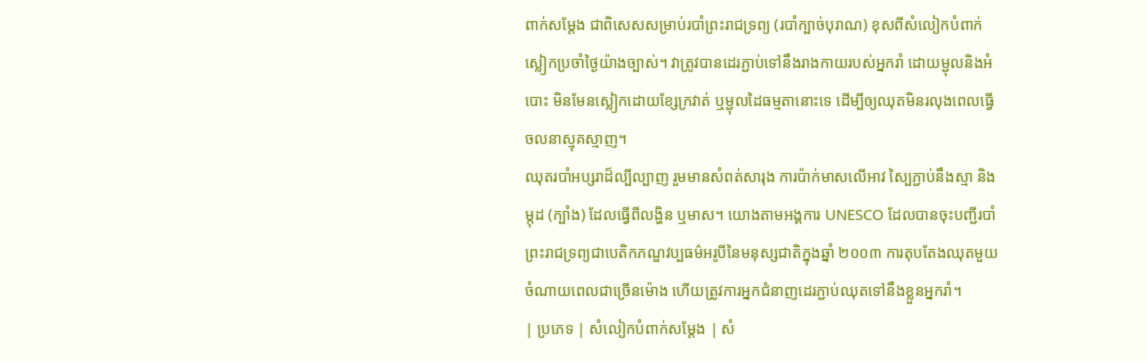ពាក់សម្តែង ជាពិសេសសម្រាប់របាំព្រះរាជទ្រព្យ (របាំក្បាច់បុរាណ) ខុសពីសំលៀកបំពាក់ស្លៀកប្រចាំថ្ងៃយ៉ាងច្បាស់។ វាត្រូវបានដេរភ្ជាប់ទៅនឹងរាងកាយរបស់អ្នករាំ ដោយម្ជុលនិងអំបោះ មិនមែនស្លៀកដោយខ្សែក្រវាត់ ឬម្ជុលដៃធម្មតានោះទេ ដើម្បីឲ្យឈុតមិនរលុងពេលធ្វើចលនាស្មុគស្មាញ។
ឈុតរបាំអប្សរាដ៏ល្បីល្បាញ រួមមានសំពត់សារុង ការប៉ាក់មាសលើអាវ ស្បៃភ្ជាប់នឹងស្មា និងម្កុដ (ក្បាំង) ដែលធ្វើពីលង្ហិន ឬមាស។ យោងតាមអង្គការ UNESCO ដែលបានចុះបញ្ជីរបាំព្រះរាជទ្រព្យជាបេតិកភណ្ឌវប្បធម៌អរូបីនៃមនុស្សជាតិក្នុងឆ្នាំ ២០០៣ ការតុបតែងឈុតមួយចំណាយពេលជាច្រើនម៉ោង ហើយត្រូវការអ្នកជំនាញដេរភ្ជាប់ឈុតទៅនឹងខ្លួនអ្នករាំ។
| ប្រភេទ | សំលៀកបំពាក់សម្តែង | សំ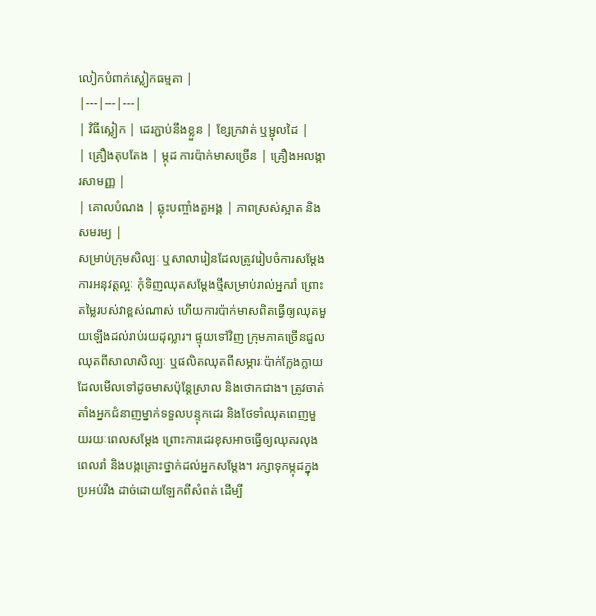លៀកបំពាក់ស្លៀកធម្មតា |
|---|---|---|
| វិធីស្លៀក | ដេរភ្ជាប់នឹងខ្លួន | ខ្សែក្រវាត់ ឬម្ជុលដៃ |
| គ្រឿងតុបតែង | ម្កុដ ការប៉ាក់មាសច្រើន | គ្រឿងអលង្ការសាមញ្ញ |
| គោលបំណង | ឆ្លុះបញ្ចាំងតួអង្គ | ភាពស្រស់ស្អាត និងសមរម្យ |
សម្រាប់ក្រុមសិល្បៈ ឬសាលារៀនដែលត្រូវរៀបចំការសម្តែង ការអនុវត្តល្អៈ កុំទិញឈុតសម្តែងថ្មីសម្រាប់រាល់អ្នករាំ ព្រោះតម្លៃរបស់វាខ្ពស់ណាស់ ហើយការប៉ាក់មាសពិតធ្វើឲ្យឈុតមួយឡើងដល់រាប់រយដុល្លារ។ ផ្ទុយទៅវិញ ក្រុមភាគច្រើនជួលឈុតពីសាលាសិល្បៈ ឬផលិតឈុតពីសម្ភារៈប៉ាក់ក្លែងក្លាយដែលមើលទៅដូចមាសប៉ុន្តែស្រាល និងថោកជាង។ ត្រូវចាត់តាំងអ្នកជំនាញម្នាក់ទទួលបន្ទុកដេរ និងថែទាំឈុតពេញមួយរយៈពេលសម្តែង ព្រោះការដេរខុសអាចធ្វើឲ្យឈុតរលុងពេលរាំ និងបង្កគ្រោះថ្នាក់ដល់អ្នកសម្តែង។ រក្សាទុកម្កុដក្នុងប្រអប់រឹង ដាច់ដោយឡែកពីសំពត់ ដើម្បី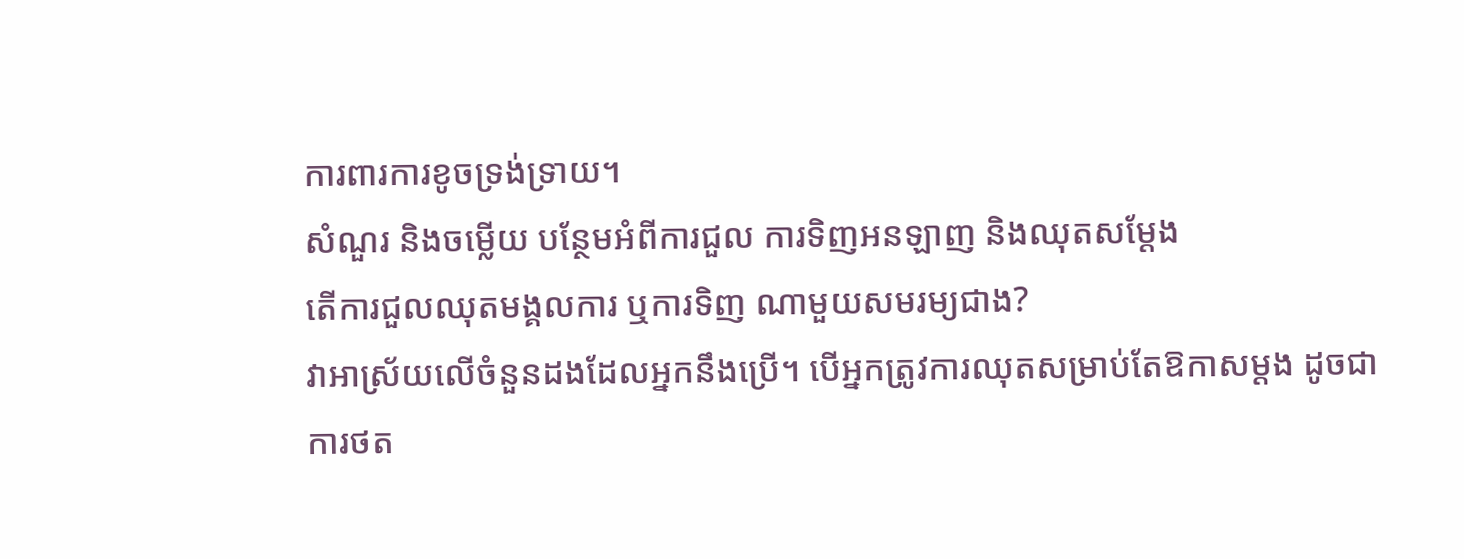ការពារការខូចទ្រង់ទ្រាយ។
សំណួរ និងចម្លើយ បន្ថែមអំពីការជួល ការទិញអនឡាញ និងឈុតសម្តែង
តើការជួលឈុតមង្គលការ ឬការទិញ ណាមួយសមរម្យជាង?
វាអាស្រ័យលើចំនួនដងដែលអ្នកនឹងប្រើ។ បើអ្នកត្រូវការឈុតសម្រាប់តែឱកាសម្តង ដូចជាការថត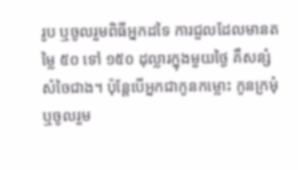រូប ឬចូលរួមពិធីអ្នកដទៃ ការជួលដែលមានតម្លៃ ៥០ ទៅ ១៥០ ដុល្លារក្នុងមួយថ្ងៃ គឺសន្សំសំចៃជាង។ ប៉ុន្តែបើអ្នកជាកូនកម្លោះ កូនក្រមុំ ឬចូលរួម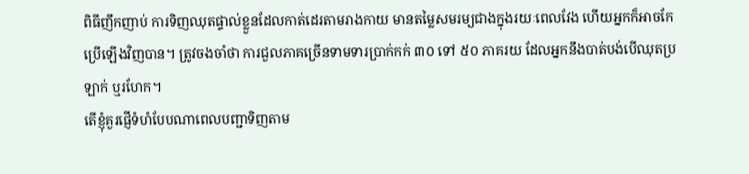ពិធីញឹកញាប់ ការទិញឈុតផ្ទាល់ខ្លួនដែលកាត់ដេរតាមរាងកាយ មានតម្លៃសមរម្យជាងក្នុងរយៈពេលវែង ហើយអ្នកក៏អាចកែប្រើឡើងវិញបាន។ ត្រូវចងចាំថា ការជួលភាគច្រើនទាមទារប្រាក់កក់ ៣០ ទៅ ៥០ ភាគរយ ដែលអ្នកនឹងបាត់បង់បើឈុតប្រឡាក់ ឬរហែក។
តើខ្ញុំគួរផ្ញើទំហំបែបណាពេលបញ្ជាទិញតាម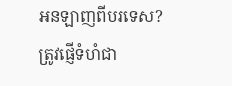អនឡាញពីបរទេស?
ត្រូវផ្ញើទំហំជា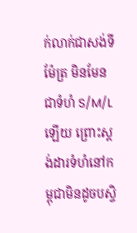ក់លាក់ជាសង់ទីម៉ែត្រ មិនមែនជាទំហំ S/M/L ឡើយ ព្រោះស្តង់ដារទំហំនៅកម្ពុជាមិនដូចបស្ចិ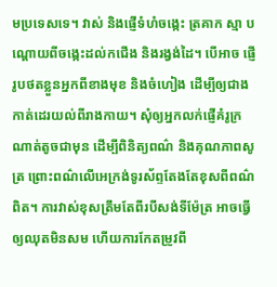មប្រទេសទេ។ វាស់ និងផ្ញើទំហំចង្កេះ ត្រគាក ស្មា បណ្តោយពីចង្កេះដល់កជើង និងរង្វង់ដៃ។ បើអាច ផ្ញើរូបថតខ្លួនអ្នកពីខាងមុខ និងចំហៀង ដើម្បីឲ្យជាងកាត់ដេរយល់ពីរាងកាយ។ សុំឲ្យអ្នកលក់ផ្ញើគំរូក្រណាត់តូចជាមុន ដើម្បីពិនិត្យពណ៌ និងគុណភាពសូត្រ ព្រោះពណ៌លើអេក្រង់ទូរស័ព្ទតែងតែខុសពីពណ៌ពិត។ ការវាស់ខុសត្រឹមតែពីរបីសង់ទីម៉ែត្រ អាចធ្វើឲ្យឈុតមិនសម ហើយការកែតម្រូវពី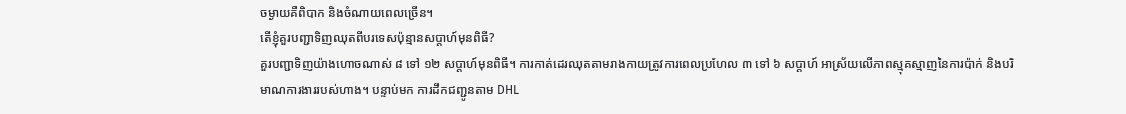ចម្ងាយគឺពិបាក និងចំណាយពេលច្រើន។
តើខ្ញុំគួរបញ្ជាទិញឈុតពីបរទេសប៉ុន្មានសប្តាហ៍មុនពិធី?
គួរបញ្ជាទិញយ៉ាងហោចណាស់ ៨ ទៅ ១២ សប្តាហ៍មុនពិធី។ ការកាត់ដេរឈុតតាមរាងកាយត្រូវការពេលប្រហែល ៣ ទៅ ៦ សប្តាហ៍ អាស្រ័យលើភាពស្មុគស្មាញនៃការប៉ាក់ និងបរិមាណការងាររបស់ហាង។ បន្ទាប់មក ការដឹកជញ្ជូនតាម DHL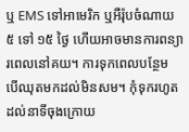ឬ EMS ទៅអាមេរិក ឬអឺរ៉ុបចំណាយ ៥ ទៅ ១៥ ថ្ងៃ ហើយអាចមានការពន្យារពេលនៅគយ។ ការទុកពេលបន្ថែម បើឈុតមកដល់មិនសម។ កុំទុករហូតដល់នាទីចុងក្រោយ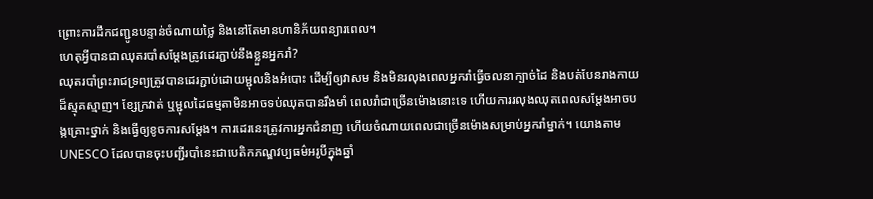ព្រោះការដឹកជញ្ជូនបន្ទាន់ចំណាយថ្លៃ និងនៅតែមានហានិភ័យពន្យារពេល។
ហេតុអ្វីបានជាឈុតរបាំសម្តែងត្រូវដេរភ្ជាប់នឹងខ្លួនអ្នករាំ?
ឈុតរបាំព្រះរាជទ្រព្យត្រូវបានដេរភ្ជាប់ដោយម្ជុលនិងអំបោះ ដើម្បីឲ្យវាសម និងមិនរលុងពេលអ្នករាំធ្វើចលនាក្បាច់ដៃ និងបត់បែនរាងកាយដ៏ស្មុគស្មាញ។ ខ្សែក្រវាត់ ឬម្ជុលដៃធម្មតាមិនអាចទប់ឈុតបានរឹងមាំ ពេលរាំជាច្រើនម៉ោងនោះទេ ហើយការរលុងឈុតពេលសម្តែងអាចបង្កគ្រោះថ្នាក់ និងធ្វើឲ្យខូចការសម្តែង។ ការដេរនេះត្រូវការអ្នកជំនាញ ហើយចំណាយពេលជាច្រើនម៉ោងសម្រាប់អ្នករាំម្នាក់។ យោងតាម UNESCO ដែលបានចុះបញ្ជីរបាំនេះជាបេតិកភណ្ឌវប្បធម៌អរូបីក្នុងឆ្នាំ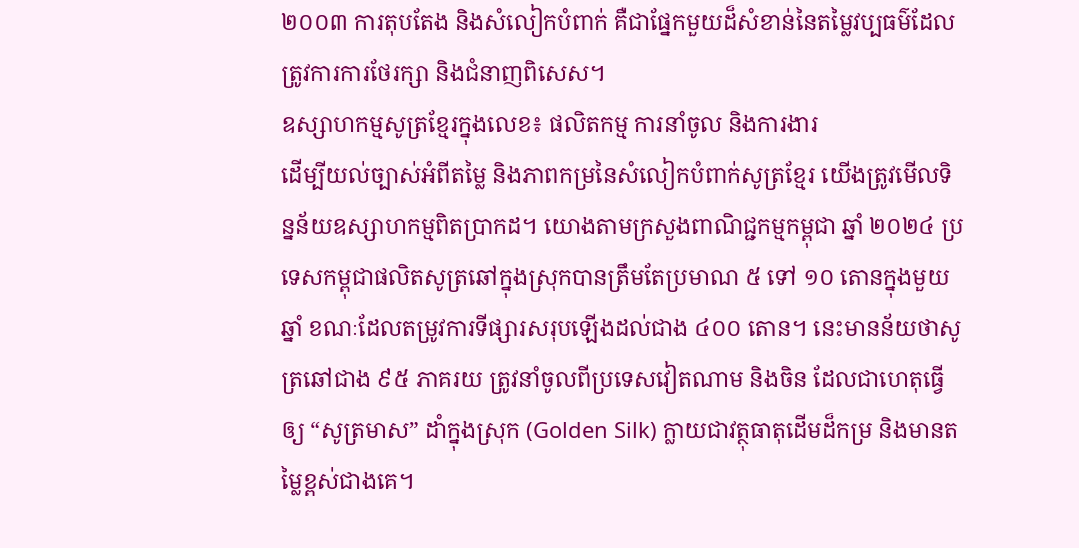២០០៣ ការតុបតែង និងសំលៀកបំពាក់ គឺជាផ្នែកមួយដ៏សំខាន់នៃតម្លៃវប្បធម៌ដែលត្រូវការការថែរក្សា និងជំនាញពិសេស។
ឧស្សាហកម្មសូត្រខ្មែរក្នុងលេខ៖ ផលិតកម្ម ការនាំចូល និងការងារ
ដើម្បីយល់ច្បាស់អំពីតម្លៃ និងភាពកម្រនៃសំលៀកបំពាក់សូត្រខ្មែរ យើងត្រូវមើលទិន្នន័យឧស្សាហកម្មពិតប្រាកដ។ យោងតាមក្រសួងពាណិជ្ជកម្មកម្ពុជា ឆ្នាំ ២០២៤ ប្រទេសកម្ពុជាផលិតសូត្រឆៅក្នុងស្រុកបានត្រឹមតែប្រមាណ ៥ ទៅ ១០ តោនក្នុងមួយឆ្នាំ ខណៈដែលតម្រូវការទីផ្សារសរុបឡើងដល់ជាង ៤០០ តោន។ នេះមានន័យថាសូត្រឆៅជាង ៩៥ ភាគរយ ត្រូវនាំចូលពីប្រទេសវៀតណាម និងចិន ដែលជាហេតុធ្វើឲ្យ “សូត្រមាស” ដាំក្នុងស្រុក (Golden Silk) ក្លាយជាវត្ថុធាតុដើមដ៏កម្រ និងមានតម្លៃខ្ពស់ជាងគេ។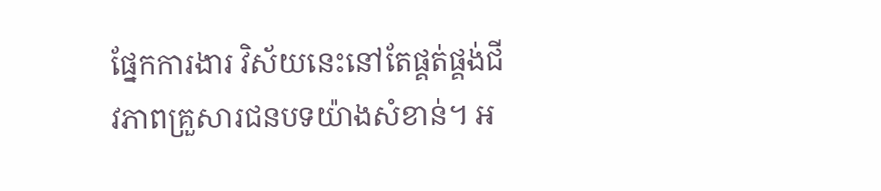ផ្នែកការងារ វិស័យនេះនៅតែផ្គត់ផ្គង់ជីវភាពគ្រួសារជនបទយ៉ាងសំខាន់។ អ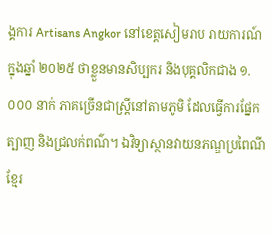ង្គការ Artisans Angkor នៅខេត្តសៀមរាប រាយការណ៍ក្នុងឆ្នាំ ២០២៥ ថាខ្លួនមានសិប្បករ និងបុគ្គលិកជាង ១.០០០ នាក់ ភាគច្រើនជាស្ត្រីនៅតាមភូមិ ដែលធ្វើការផ្នែកត្បាញ និងជ្រលក់ពណ៌។ ឯវិទ្យាស្ថានវាយនភណ្ឌប្រពៃណីខ្មែរ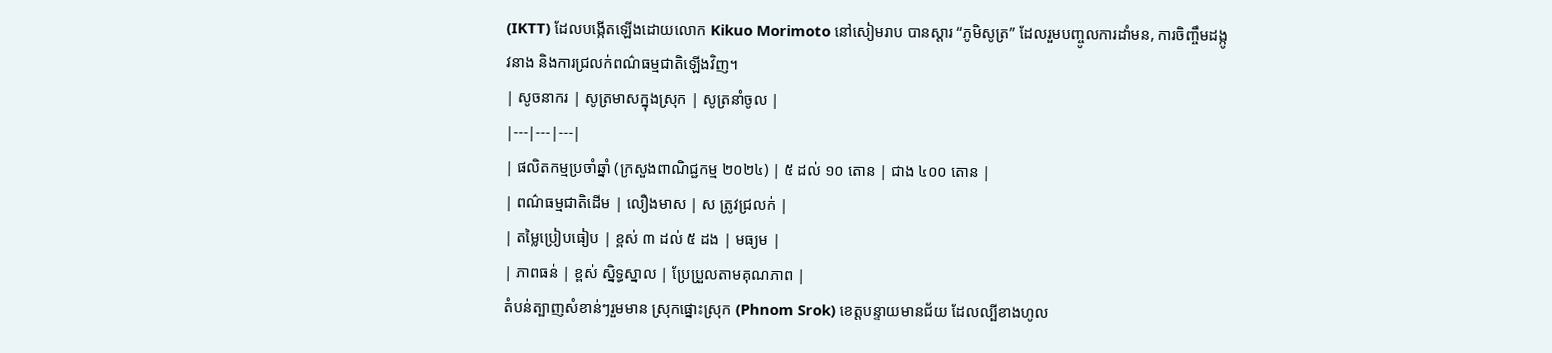(IKTT) ដែលបង្កើតឡើងដោយលោក Kikuo Morimoto នៅសៀមរាប បានស្ដារ “ភូមិសូត្រ” ដែលរួមបញ្ចូលការដាំមន, ការចិញ្ចឹមដង្កូវនាង និងការជ្រលក់ពណ៌ធម្មជាតិឡើងវិញ។
| សូចនាករ | សូត្រមាសក្នុងស្រុក | សូត្រនាំចូល |
|---|---|---|
| ផលិតកម្មប្រចាំឆ្នាំ (ក្រសួងពាណិជ្ជកម្ម ២០២៤) | ៥ ដល់ ១០ តោន | ជាង ៤០០ តោន |
| ពណ៌ធម្មជាតិដើម | លឿងមាស | ស ត្រូវជ្រលក់ |
| តម្លៃប្រៀបធៀប | ខ្ពស់ ៣ ដល់ ៥ ដង | មធ្យម |
| ភាពធន់ | ខ្ពស់ ស្និទ្ធស្នាល | ប្រែប្រួលតាមគុណភាព |
តំបន់ត្បាញសំខាន់ៗរួមមាន ស្រុកផ្នោះស្រុក (Phnom Srok) ខេត្តបន្ទាយមានជ័យ ដែលល្បីខាងហូល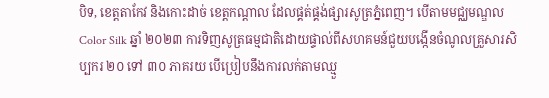បិទ, ខេត្តតាកែវ និងកោះដាច់ ខេត្តកណ្ដាល ដែលផ្គត់ផ្គង់ផ្សារសូត្រភ្នំពេញ។ បើតាមមជ្ឈមណ្ឌល Color Silk ឆ្នាំ ២០២៣ ការទិញសូត្រធម្មជាតិដោយផ្ទាល់ពីសហគមន៍ជួយបង្កើនចំណូលគ្រួសារសិប្បករ ២០ ទៅ ៣០ ភាគរយ បើប្រៀបនឹងការលក់តាមឈ្មួ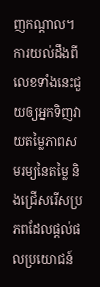ញកណ្ដាល។ ការយល់ដឹងពីលេខទាំងនេះជួយឲ្យអ្នកទិញវាយតម្លៃភាពសមរម្យនៃតម្លៃ និងជ្រើសរើសប្រភពដែលផ្ដល់ផលប្រយោជន៍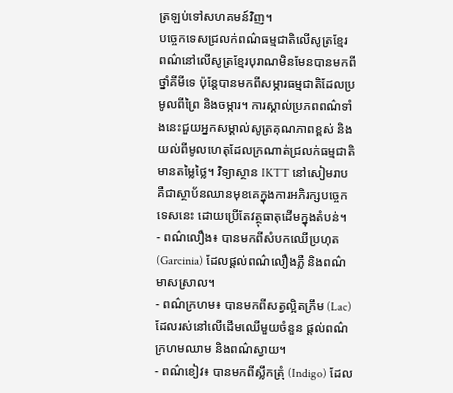ត្រឡប់ទៅសហគមន៍វិញ។
បច្ចេកទេសជ្រលក់ពណ៌ធម្មជាតិលើសូត្រខ្មែរ
ពណ៌នៅលើសូត្រខ្មែរបុរាណមិនមែនបានមកពីថ្នាំគីមីទេ ប៉ុន្តែបានមកពីសម្ភារធម្មជាតិដែលប្រមូលពីព្រៃ និងចម្ការ។ ការស្គាល់ប្រភពពណ៌ទាំងនេះជួយអ្នកសម្គាល់សូត្រគុណភាពខ្ពស់ និងយល់ពីមូលហេតុដែលក្រណាត់ជ្រលក់ធម្មជាតិមានតម្លៃថ្លៃ។ វិទ្យាស្ថាន IKTT នៅសៀមរាប គឺជាស្ថាប័នឈានមុខគេក្នុងការអភិរក្សបច្ចេកទេសនេះ ដោយប្រើតែវត្ថុធាតុដើមក្នុងតំបន់។
- ពណ៌លឿង៖ បានមកពីសំបកឈើប្រហុត (Garcinia) ដែលផ្ដល់ពណ៌លឿងភ្លឺ និងពណ៌មាសស្រាល។
- ពណ៌ក្រហម៖ បានមកពីសត្វល្អិតក្រឹម (Lac) ដែលរស់នៅលើដើមឈើមួយចំនួន ផ្ដល់ពណ៌ក្រហមឈាម និងពណ៌ស្វាយ។
- ពណ៌ខៀវ៖ បានមកពីស្លឹកត្រុំ (Indigo) ដែល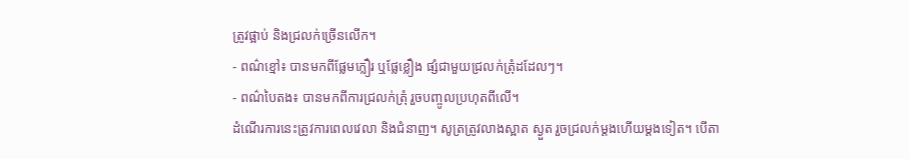ត្រូវផ្អាប់ និងជ្រលក់ច្រើនលើក។
- ពណ៌ខ្មៅ៖ បានមកពីផ្លែមក្លឿរ ឬផ្លែខ្លឿង ផ្សំជាមួយជ្រលក់ត្រុំដដែលៗ។
- ពណ៌បៃតង៖ បានមកពីការជ្រលក់ត្រុំ រួចបញ្ចូលប្រហុតពីលើ។
ដំណើរការនេះត្រូវការពេលវេលា និងជំនាញ។ សូត្រត្រូវលាងស្អាត ស្ងួត រួចជ្រលក់ម្ដងហើយម្ដងទៀត។ បើតា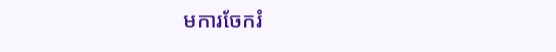មការចែករំ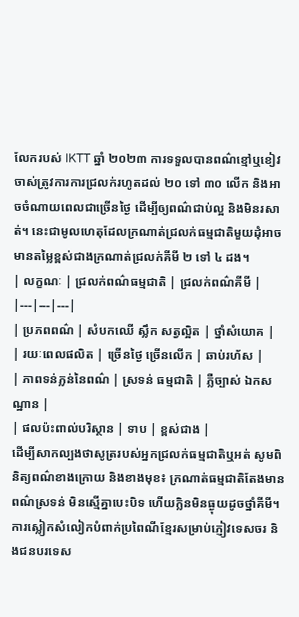លែករបស់ IKTT ឆ្នាំ ២០២៣ ការទទួលបានពណ៌ខ្មៅឬខៀវចាស់ត្រូវការការជ្រលក់រហូតដល់ ២០ ទៅ ៣០ លើក និងអាចចំណាយពេលជាច្រើនថ្ងៃ ដើម្បីឲ្យពណ៌ជាប់ល្អ និងមិនរសាត់។ នេះជាមូលហេតុដែលក្រណាត់ជ្រលក់ធម្មជាតិមួយដុំអាចមានតម្លៃខ្ពស់ជាងក្រណាត់ជ្រលក់គីមី ២ ទៅ ៤ ដង។
| លក្ខណៈ | ជ្រលក់ពណ៌ធម្មជាតិ | ជ្រលក់ពណ៌គីមី |
|---|---|---|
| ប្រភពពណ៌ | សំបកឈើ ស្លឹក សត្វល្អិត | ថ្នាំសំយោគ |
| រយៈពេលផលិត | ច្រើនថ្ងៃ ច្រើនលើក | ឆាប់រហ័ស |
| ភាពទន់ភ្លន់នៃពណ៌ | ស្រទន់ ធម្មជាតិ | ភ្លឺច្បាស់ ឯកសណ្ឋាន |
| ផលប៉ះពាល់បរិស្ថាន | ទាប | ខ្ពស់ជាង |
ដើម្បីសាកល្បងថាសូត្ររបស់អ្នកជ្រលក់ធម្មជាតិឬអត់ សូមពិនិត្យពណ៌ខាងក្រោយ និងខាងមុខ៖ ក្រណាត់ធម្មជាតិតែងមានពណ៌ស្រទន់ មិនស្មើគ្នាបេះបិទ ហើយក្លិនមិនធ្ងុយដូចថ្នាំគីមី។
ការស្លៀកសំលៀកបំពាក់ប្រពៃណីខ្មែរសម្រាប់ភ្ញៀវទេសចរ និងជនបរទេស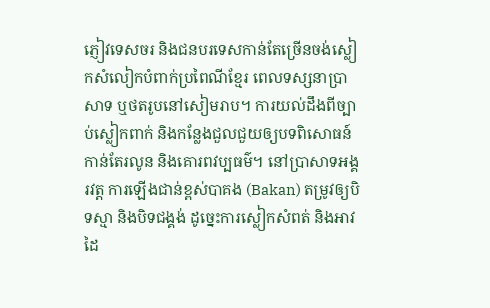ភ្ញៀវទេសចរ និងជនបរទេសកាន់តែច្រើនចង់ស្លៀកសំលៀកបំពាក់ប្រពៃណីខ្មែរ ពេលទស្សនាប្រាសាទ ឬថតរូបនៅសៀមរាប។ ការយល់ដឹងពីច្បាប់ស្លៀកពាក់ និងកន្លែងជួលជួយឲ្យបទពិសោធន៍កាន់តែរលូន និងគោរពវប្បធម៌។ នៅប្រាសាទអង្គរវត្ត ការឡើងជាន់ខ្ពស់បាគង (Bakan) តម្រូវឲ្យបិទស្មា និងបិទជង្គង់ ដូច្នេះការស្លៀកសំពត់ និងអាវដៃ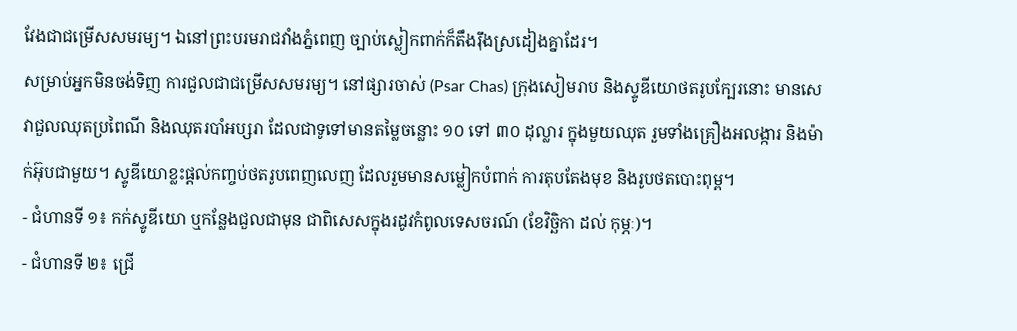វែងជាជម្រើសសមរម្យ។ ឯនៅព្រះបរមរាជវាំងភ្នំពេញ ច្បាប់ស្លៀកពាក់ក៏តឹងរ៉ឹងស្រដៀងគ្នាដែរ។
សម្រាប់អ្នកមិនចង់ទិញ ការជួលជាជម្រើសសមរម្យ។ នៅផ្សារចាស់ (Psar Chas) ក្រុងសៀមរាប និងស្ទូឌីយោថតរូបក្បែរនោះ មានសេវាជួលឈុតប្រពៃណី និងឈុតរបាំអប្សរា ដែលជាទូទៅមានតម្លៃចន្លោះ ១០ ទៅ ៣០ ដុល្លារ ក្នុងមួយឈុត រួមទាំងគ្រឿងអលង្ការ និងម៉ាក់អ៊ុបជាមួយ។ ស្ទូឌីយោខ្លះផ្ដល់កញ្ចប់ថតរូបពេញលេញ ដែលរួមមានសម្លៀកបំពាក់ ការតុបតែងមុខ និងរូបថតបោះពុម្ព។
- ជំហានទី ១៖ កក់ស្ទូឌីយោ ឬកន្លែងជួលជាមុន ជាពិសេសក្នុងរដូវកំពូលទេសចរណ៍ (ខែវិច្ឆិកា ដល់ កុម្ភៈ)។
- ជំហានទី ២៖ ជ្រើ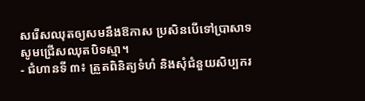សរើសឈុតឲ្យសមនឹងឱកាស ប្រសិនបើទៅប្រាសាទ សូមជ្រើសឈុតបិទស្មា។
- ជំហានទី ៣៖ ត្រួតពិនិត្យទំហំ និងសុំជំនួយសិប្បករ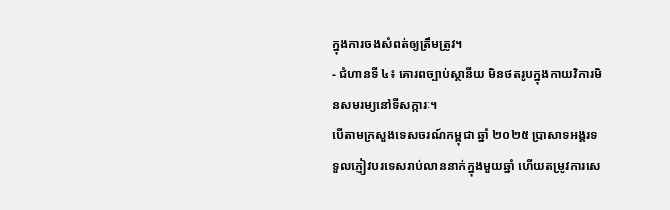ក្នុងការចងសំពត់ឲ្យត្រឹមត្រូវ។
- ជំហានទី ៤៖ គោរពច្បាប់ស្ថានីយ មិនថតរូបក្នុងកាយវិការមិនសមរម្យនៅទីសក្ការៈ។
បើតាមក្រសួងទេសចរណ៍កម្ពុជា ឆ្នាំ ២០២៥ ប្រាសាទអង្គរទទួលភ្ញៀវបរទេសរាប់លាននាក់ក្នុងមួយឆ្នាំ ហើយតម្រូវការសេ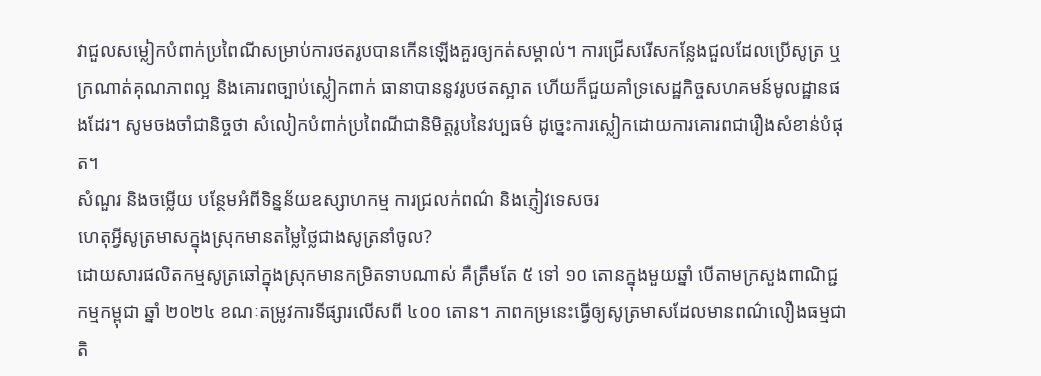វាជួលសម្លៀកបំពាក់ប្រពៃណីសម្រាប់ការថតរូបបានកើនឡើងគួរឲ្យកត់សម្គាល់។ ការជ្រើសរើសកន្លែងជួលដែលប្រើសូត្រ ឬក្រណាត់គុណភាពល្អ និងគោរពច្បាប់ស្លៀកពាក់ ធានាបាននូវរូបថតស្អាត ហើយក៏ជួយគាំទ្រសេដ្ឋកិច្ចសហគមន៍មូលដ្ឋានផងដែរ។ សូមចងចាំជានិច្ចថា សំលៀកបំពាក់ប្រពៃណីជានិមិត្តរូបនៃវប្បធម៌ ដូច្នេះការស្លៀកដោយការគោរពជារឿងសំខាន់បំផុត។
សំណួរ និងចម្លើយ បន្ថែមអំពីទិន្នន័យឧស្សាហកម្ម ការជ្រលក់ពណ៌ និងភ្ញៀវទេសចរ
ហេតុអ្វីសូត្រមាសក្នុងស្រុកមានតម្លៃថ្លៃជាងសូត្រនាំចូល?
ដោយសារផលិតកម្មសូត្រឆៅក្នុងស្រុកមានកម្រិតទាបណាស់ គឺត្រឹមតែ ៥ ទៅ ១០ តោនក្នុងមួយឆ្នាំ បើតាមក្រសួងពាណិជ្ជកម្មកម្ពុជា ឆ្នាំ ២០២៤ ខណៈតម្រូវការទីផ្សារលើសពី ៤០០ តោន។ ភាពកម្រនេះធ្វើឲ្យសូត្រមាសដែលមានពណ៌លឿងធម្មជាតិ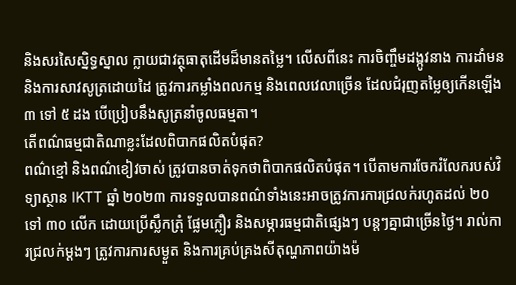និងសរសៃស្និទ្ធស្នាល ក្លាយជាវត្ថុធាតុដើមដ៏មានតម្លៃ។ លើសពីនេះ ការចិញ្ចឹមដង្កូវនាង ការដាំមន និងការសាវសូត្រដោយដៃ ត្រូវការកម្លាំងពលកម្ម និងពេលវេលាច្រើន ដែលជំរុញតម្លៃឲ្យកើនឡើង ៣ ទៅ ៥ ដង បើប្រៀបនឹងសូត្រនាំចូលធម្មតា។
តើពណ៌ធម្មជាតិណាខ្លះដែលពិបាកផលិតបំផុត?
ពណ៌ខ្មៅ និងពណ៌ខៀវចាស់ ត្រូវបានចាត់ទុកថាពិបាកផលិតបំផុត។ បើតាមការចែករំលែករបស់វិទ្យាស្ថាន IKTT ឆ្នាំ ២០២៣ ការទទួលបានពណ៌ទាំងនេះអាចត្រូវការការជ្រលក់រហូតដល់ ២០ ទៅ ៣០ លើក ដោយប្រើស្លឹកត្រុំ ផ្លែមក្លឿរ និងសម្ភារធម្មជាតិផ្សេងៗ បន្តៗគ្នាជាច្រើនថ្ងៃ។ រាល់ការជ្រលក់ម្ដងៗ ត្រូវការការសម្ងួត និងការគ្រប់គ្រងសីតុណ្ហភាពយ៉ាងម៉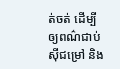ត់ចត់ ដើម្បីឲ្យពណ៌ជាប់ស៊ីជម្រៅ និង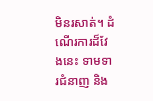មិនរសាត់។ ដំណើរការដ៏វែងនេះ ទាមទារជំនាញ និង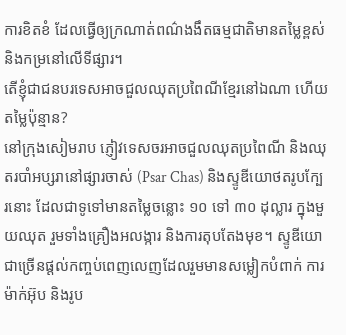ការខិតខំ ដែលធ្វើឲ្យក្រណាត់ពណ៌ងងឹតធម្មជាតិមានតម្លៃខ្ពស់ និងកម្រនៅលើទីផ្សារ។
តើខ្ញុំជាជនបរទេសអាចជួលឈុតប្រពៃណីខ្មែរនៅឯណា ហើយតម្លៃប៉ុន្មាន?
នៅក្រុងសៀមរាប ភ្ញៀវទេសចរអាចជួលឈុតប្រពៃណី និងឈុតរបាំអប្សរានៅផ្សារចាស់ (Psar Chas) និងស្ទូឌីយោថតរូបក្បែរនោះ ដែលជាទូទៅមានតម្លៃចន្លោះ ១០ ទៅ ៣០ ដុល្លារ ក្នុងមួយឈុត រួមទាំងគ្រឿងអលង្ការ និងការតុបតែងមុខ។ ស្ទូឌីយោជាច្រើនផ្ដល់កញ្ចប់ពេញលេញដែលរួមមានសម្លៀកបំពាក់ ការម៉ាក់អ៊ុប និងរូប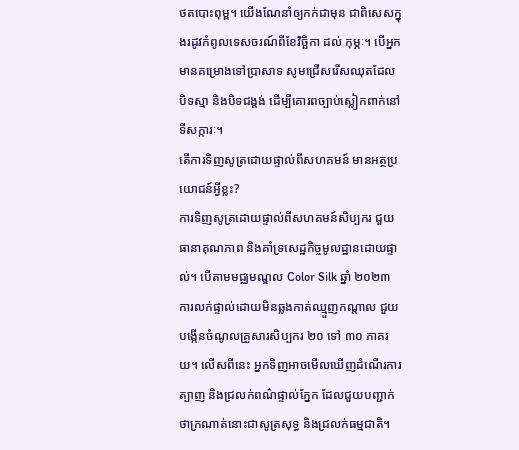ថតបោះពុម្ព។ យើងណែនាំឲ្យកក់ជាមុន ជាពិសេសក្នុងរដូវកំពូលទេសចរណ៍ពីខែវិច្ឆិកា ដល់ កុម្ភៈ។ បើអ្នកមានគម្រោងទៅប្រាសាទ សូមជ្រើសរើសឈុតដែលបិទស្មា និងបិទជង្គង់ ដើម្បីគោរពច្បាប់ស្លៀកពាក់នៅទីសក្ការៈ។
តើការទិញសូត្រដោយផ្ទាល់ពីសហគមន៍ មានអត្ថប្រយោជន៍អ្វីខ្លះ?
ការទិញសូត្រដោយផ្ទាល់ពីសហគមន៍សិប្បករ ជួយធានាគុណភាព និងគាំទ្រសេដ្ឋកិច្ចមូលដ្ឋានដោយផ្ទាល់។ បើតាមមជ្ឈមណ្ឌល Color Silk ឆ្នាំ ២០២៣ ការលក់ផ្ទាល់ដោយមិនឆ្លងកាត់ឈ្មួញកណ្ដាល ជួយបង្កើនចំណូលគ្រួសារសិប្បករ ២០ ទៅ ៣០ ភាគរយ។ លើសពីនេះ អ្នកទិញអាចមើលឃើញដំណើរការត្បាញ និងជ្រលក់ពណ៌ផ្ទាល់ភ្នែក ដែលជួយបញ្ជាក់ថាក្រណាត់នោះជាសូត្រសុទ្ធ និងជ្រលក់ធម្មជាតិ។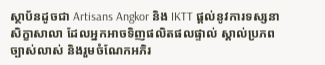ស្ថាប័នដូចជា Artisans Angkor និង IKTT ផ្ដល់នូវការទស្សនាសិក្ខាសាលា ដែលអ្នកអាចទិញផលិតផលផ្ទាល់ ស្គាល់ប្រភពច្បាស់លាស់ និងរួមចំណែកអភិរ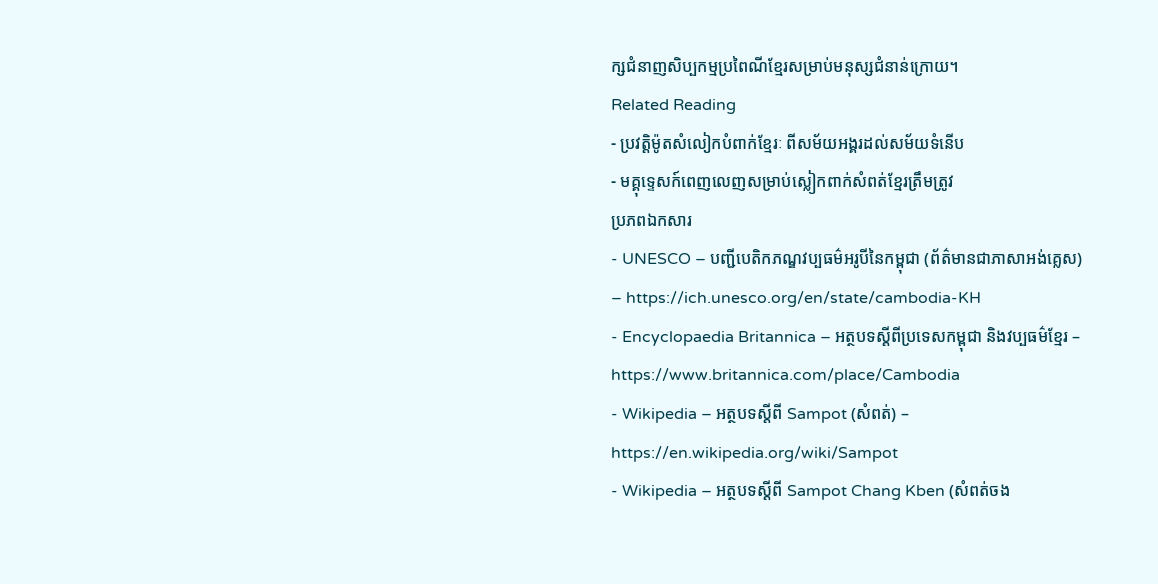ក្សជំនាញសិប្បកម្មប្រពៃណីខ្មែរសម្រាប់មនុស្សជំនាន់ក្រោយ។
Related Reading
- ប្រវត្តិម៉ូតសំលៀកបំពាក់ខ្មែរៈ ពីសម័យអង្គរដល់សម័យទំនើប
- មគ្គុទ្ទេសក៍ពេញលេញសម្រាប់ស្លៀកពាក់សំពត់ខ្មែរត្រឹមត្រូវ
ប្រភពឯកសារ
- UNESCO – បញ្ជីបេតិកភណ្ឌវប្បធម៌អរូបីនៃកម្ពុជា (ព័ត៌មានជាភាសាអង់គ្លេស) – https://ich.unesco.org/en/state/cambodia-KH
- Encyclopaedia Britannica – អត្ថបទស្ដីពីប្រទេសកម្ពុជា និងវប្បធម៌ខ្មែរ – https://www.britannica.com/place/Cambodia
- Wikipedia – អត្ថបទស្ដីពី Sampot (សំពត់) – https://en.wikipedia.org/wiki/Sampot
- Wikipedia – អត្ថបទស្ដីពី Sampot Chang Kben (សំពត់ចង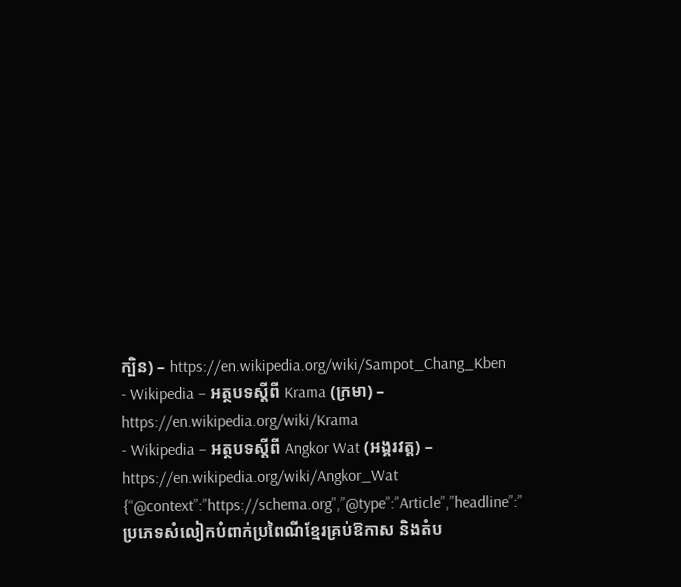ក្បិន) – https://en.wikipedia.org/wiki/Sampot_Chang_Kben
- Wikipedia – អត្ថបទស្ដីពី Krama (ក្រមា) – https://en.wikipedia.org/wiki/Krama
- Wikipedia – អត្ថបទស្ដីពី Angkor Wat (អង្គរវត្ត) – https://en.wikipedia.org/wiki/Angkor_Wat
{“@context”:”https://schema.org”,”@type”:”Article”,”headline”:”ប្រភេទសំលៀកបំពាក់ប្រពៃណីខ្មែរគ្រប់ឱកាស និងតំប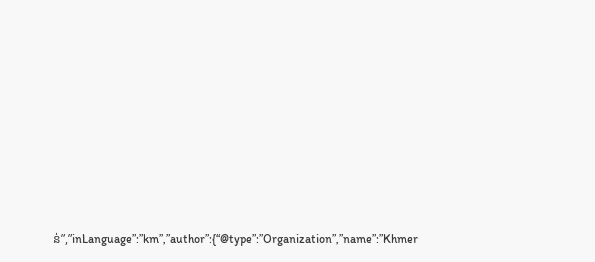ន់”,”inLanguage”:”km”,”author”:{“@type”:”Organization”,”name”:”Khmer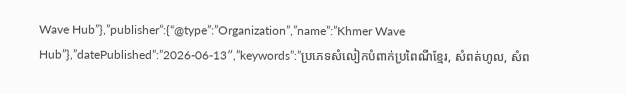Wave Hub”},”publisher”:{“@type”:”Organization”,”name”:”Khmer Wave Hub”},”datePublished”:”2026-06-13″,”keywords”:”ប្រភេទសំលៀកបំពាក់ប្រពៃណីខ្មែរ, សំពត់ហូល, សំព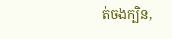ត់ចងក្បិន,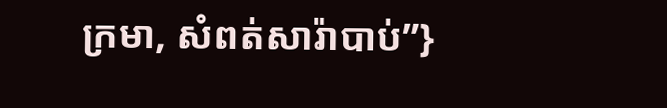ក្រមា, សំពត់សារ៉ាបាប់”}